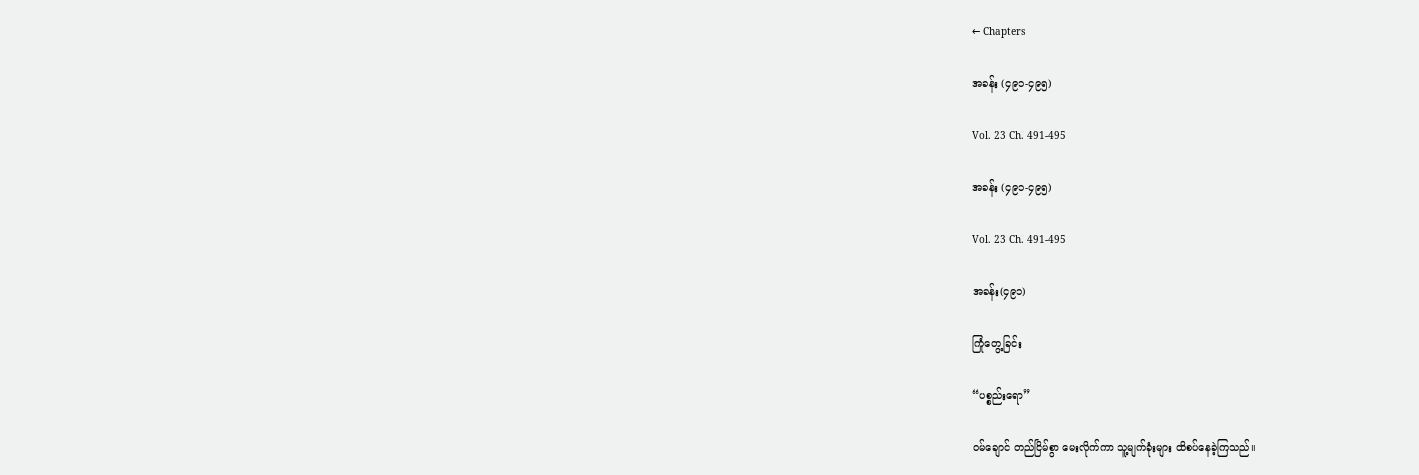← Chapters

အခန်း (၄၉၁-၄၉၅)

Vol. 23 Ch. 491-495

အခန်း (၄၉၁-၄၉၅)

Vol. 23 Ch. 491-495

အခန်း(၄၉၁)

ကြုံတွေ့ခြင်း

“ပစ္စည်းရော”

ဝမ်ချောင် တည်ငြိမ်စွာ မေးလိုက်ကာ သူ့မျက်ခုံးများ ထိစပ်နေခဲ့ကြသည်။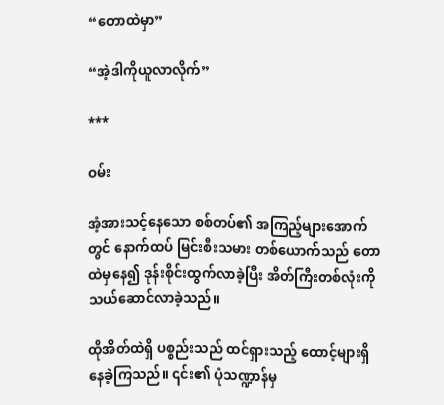“တောထဲမှာ”

“အဲ့ဒါကိုယူလာလိုက်”

***

ဝမ်း

အံ့အားသင့်နေသော စစ်တပ်၏ အကြည့်များအောက်တွင် နောက်ထပ် မြင်းစီးသမား တစ်ယောက်သည် တောထဲမှနေ၍ ဒုန်းစိုင်းထွက်လာခဲ့ပြီး အိတ်ကြီးတစ်လုံးကို သယ်ဆောင်လာခဲ့သည်။

ထိုအိတ်ထဲရှိ ပစ္စည်းသည် ထင်ရှားသည့် ထောင့်များရှိနေခဲ့ကြသည်။ ၎င်း၏ ပုံသဏ္ဍာန်မှ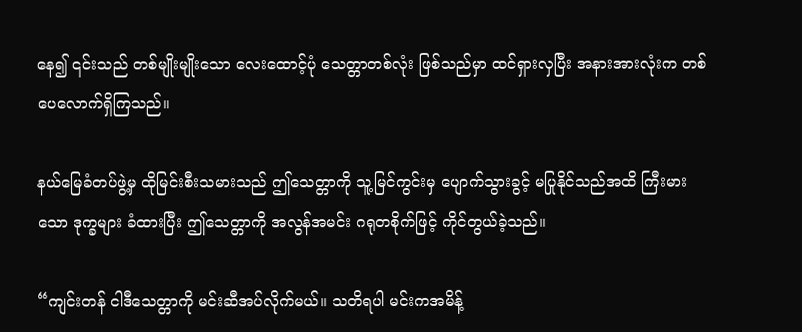နေ၍ ၎င်းသည် တစ်မျိုးမျိုးသော လေးထောင့်ပုံ သေတ္တာတစ်လုံး ဖြစ်သည်မှာ ထင်ရှားလှပြီး အနားအားလုံးက တစ်ပေလောက်ရှိကြသည်။

နယ်မြေခံတပ်ဖွဲ့မှ ထိုမြင်းစီးသမားသည် ဤသေတ္တာကို သူ့မြင်ကွင်းမှ ပျောက်သွားခွင့် မပြုနိုင်သည်အထိ ကြီးမားသော ဒုက္ခများ ခံထားပြီး ဤသေတ္တာကို အလွန်အမင်း ဂရုတစိုက်ဖြင့် ကိုင်တွယ်ခဲ့သည်။

“ကျင်းတန် ငါဒီသေတ္တာကို မင်းဆီအပ်လိုက်မယ်။ သတိရပါ မင်းကအမိန့်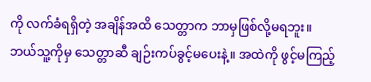ကို လက်ခံရရှိတဲ့ အချိန်အထိ သေတ္တာက ဘာမှဖြစ်လို့မရဘူး။ ဘယ်သူ့ကိုမှ သေတ္တာဆီ ချဉ်းကပ်ခွင့်မပေးနဲ့။ အထဲကို ဖွင့်မကြည့်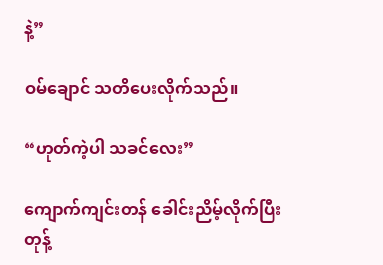နဲ့”

ဝမ်ချောင် သတိပေးလိုက်သည်။

“ဟုတ်ကဲ့ပါ သခင်လေး”

ကျောက်ကျင်းတန် ခေါင်းညိမ့်လိုက်ပြီး တုန့်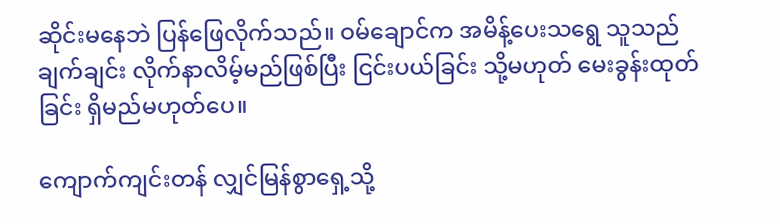ဆိုင်းမနေဘဲ ပြန်ဖြေလိုက်သည်။ ဝမ်ချောင်က အမိန့်ပေးသရွေ သူသည် ချက်ချင်း လိုက်နာလိမ့်မည်ဖြစ်ပြီး ငြင်းပယ်ခြင်း သို့မဟုတ် မေးခွန်းထုတ်ခြင်း ရှိမည်မဟုတ်ပေ။

ကျောက်ကျင်းတန် လျှင်မြန်စွာရှေ့သို့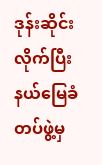ဒုန်းဆိုင်းလိုက်ပြီး နယ်မြေခံတပ်ဖွဲ့မှ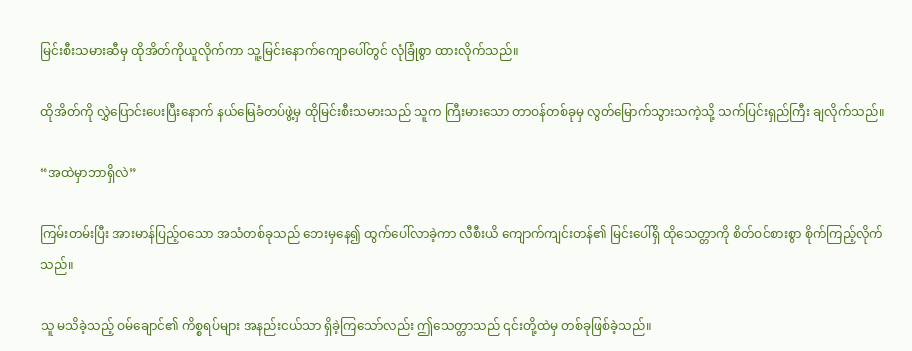မြင်းစီးသမားဆီမှ ထိုအိတ်ကိုယူလိုက်ကာ သူ့မြင်းနောက်ကျောပေါ်တွင် လုံခြုံစွာ ထားလိုက်သည်။

ထိုအိတ်ကို လွှဲပြောင်းပေးပြီးနောက် နယ်မြေခံတပ်ဖွဲ့မှ ထိုမြင်းစီးသမားသည် သူက ကြီးမားသော တာဝန်တစ်ခုမှ လွတ်မြောက်သွားသကဲ့သို့ သက်ပြင်းရှည်ကြီး ချလိုက်သည်။

“အထဲမှာဘာရှိလဲ”

ကြမ်းတမ်းပြီး အားမာန်ပြည့်ဝသော အသံတစ်ခုသည် ဘေးမှနေ၍ ထွက်ပေါ်လာခဲ့ကာ လီစီးယိ ကျောက်ကျင်းတန်၏ မြင်းပေါ်ရှိ ထိုသေတ္တာကို စိတ်ဝင်စားစွာ စိုက်ကြည့်လိုက်သည်။

သူ မသိခဲ့သည့် ဝမ်ချောင်၏ ကိစ္စရပ်များ အနည်းငယ်သာ ရှိခဲ့ကြသော်လည်း ဤသေတ္တာသည် ၎င်းတို့ထဲမှ တစ်ခုဖြစ်ခဲ့သည်။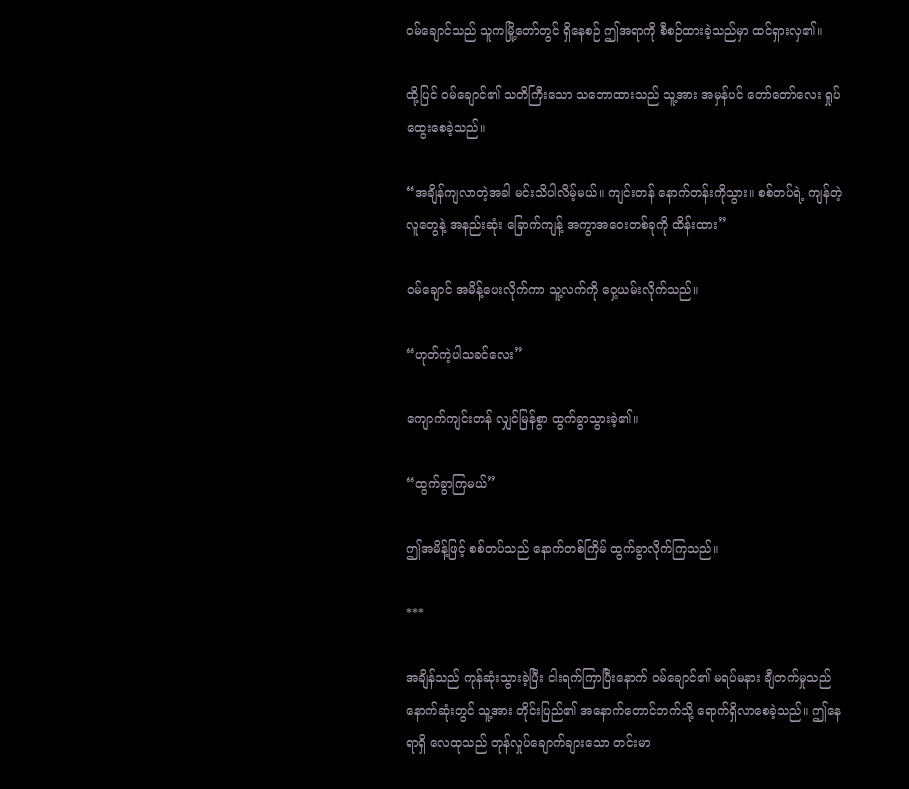ဝမ်ချောင်သည် သူကမြို့တော်တွင် ရှိနေစဉ် ဤအရာကို စီစဉ်ထားခဲ့သည်မှာ ထင်ရှားလှ၏။

ထို့ပြင် ဝမ်ချောင်၏ သတိကြီးသော သဘောထားသည် သူ့အား အမှန်ပင် တော်တော်လေး ရှုပ်ထွေးစေခဲ့သည်။

“အချိန်ကျလာတဲ့အခါ မင်းသိပါလိမ့်မယ်။ ကျင်းတန် နောက်တန်းကိုသွား။ စစ်တပ်ရဲ့ ကျန်တဲ့လူတွေနဲ့ အနည်းဆုံး ခြောက်ကျန့် အကွာအဝေးတစ်ခုကို ထိန်းထား”

ဝမ်ချောင် အမိန့်ပေးလိုက်ကာ သူ့လက်ကို ဝှေ့ယမ်းလိုက်သည်။

“ဟုတ်ကဲ့ပါသခင်လေး”

ကျောက်ကျင်းတန် လျှင်မြန်စွာ ထွက်ခွာသွားခဲ့၏။

“ထွက်ခွာကြမယ်”

ဤအမိန့်ဖြင့် စစ်တပ်သည် နောက်တစ်ကြိမ် ထွက်ခွာလိုက်ကြသည်။

***

အချိန်သည် ကုန်ဆုံးသွားခဲ့ပြီး ငါးရက်ကြာပြီးနောက် ဝမ်ချောင်၏ မရပ်မနား ချီတက်မှုသည် နောက်ဆုံးတွင် သူ့အား တိုင်းပြည်၏ အနောက်တောင်ဘက်သို့ ရောက်ရှိလာစေခဲ့သည်။ ဤနေရာရှိ လေထုသည် တုန်လှုပ်ချောက်ချားသော တင်းမာ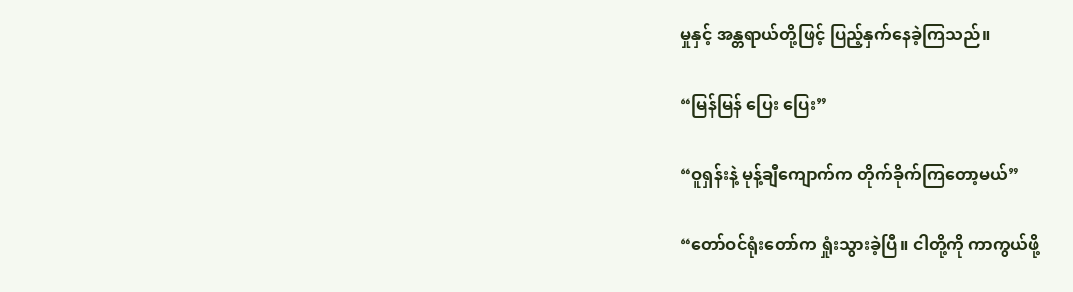မှုနှင့် အန္တရာယ်တို့ဖြင့် ပြည့်နှက်နေခဲ့ကြသည်။

“မြန်မြန် ပြေး ပြေး”

“ဝူရှန်းနဲ့ မုန့်ချီကျောက်က တိုက်ခိုက်ကြတော့မယ်”

“တော်ဝင်ရုံးတော်က ရှုံးသွားခဲ့ပြီ။ ငါတို့ကို ကာကွယ်ဖို့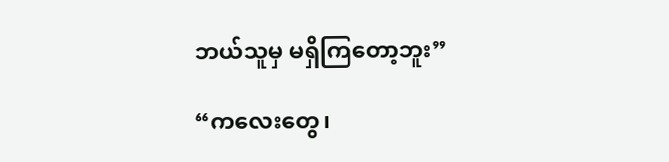ဘယ်သူမှ မရှိကြတော့ဘူး”

“ကလေးတွေ၊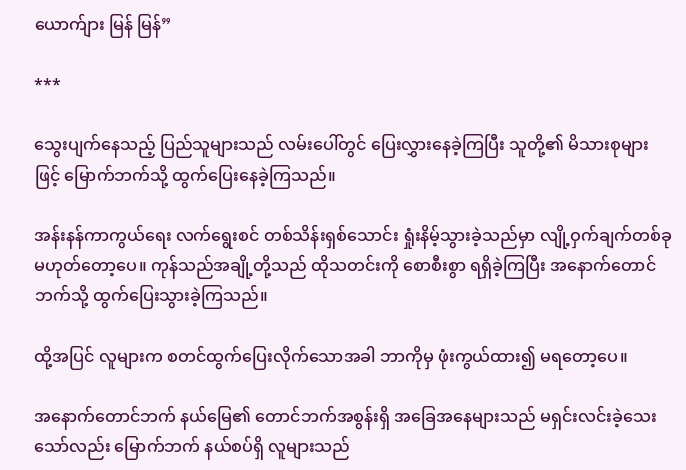ယောက်ျား မြန် မြန်”

***

သွေးပျက်နေသည့် ပြည်သူများသည် လမ်းပေါ်တွင် ပြေးလွှားနေခဲ့ကြပြီး သူတို့၏ မိသားစုများဖြင့် မြောက်ဘက်သို့ ထွက်ပြေးနေခဲ့ကြသည်။

အန်းနန်ကာကွယ်ရေး လက်ရွေးစင် တစ်သိန်းရှစ်သောင်း ရှုံးနိမ့်သွားခဲ့သည်မှာ လျို့ဝှက်ချက်တစ်ခု မဟုတ်တော့ပေ။ ကုန်သည်အချို့တို့သည် ထိုသတင်းကို စောစီးစွာ ရရှိခဲ့ကြပြီး အနောက်တောင်ဘက်သို့ ထွက်ပြေးသွားခဲ့ကြသည်။

ထို့အပြင် လူများက စတင်ထွက်ပြေးလိုက်သောအခါ ဘာကိုမှ ဖုံးကွယ်ထား၍ မရတော့ပေ။

အနောက်တောင်ဘက် နယ်မြေ၏ တောင်ဘက်အစွန်းရှိ အခြေအနေများသည် မရှင်းလင်းခဲ့သေးသော်လည်း မြောက်ဘက် နယ်စပ်ရှိ လူများသည်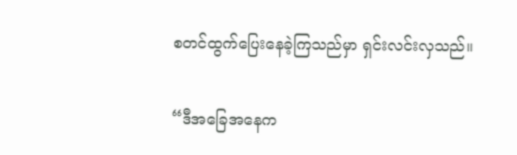စတင်ထွက်ပြေးနေခဲ့ကြသည်မှာ ရှင်းလင်းလှသည်။

“ဒီအခြေအနေက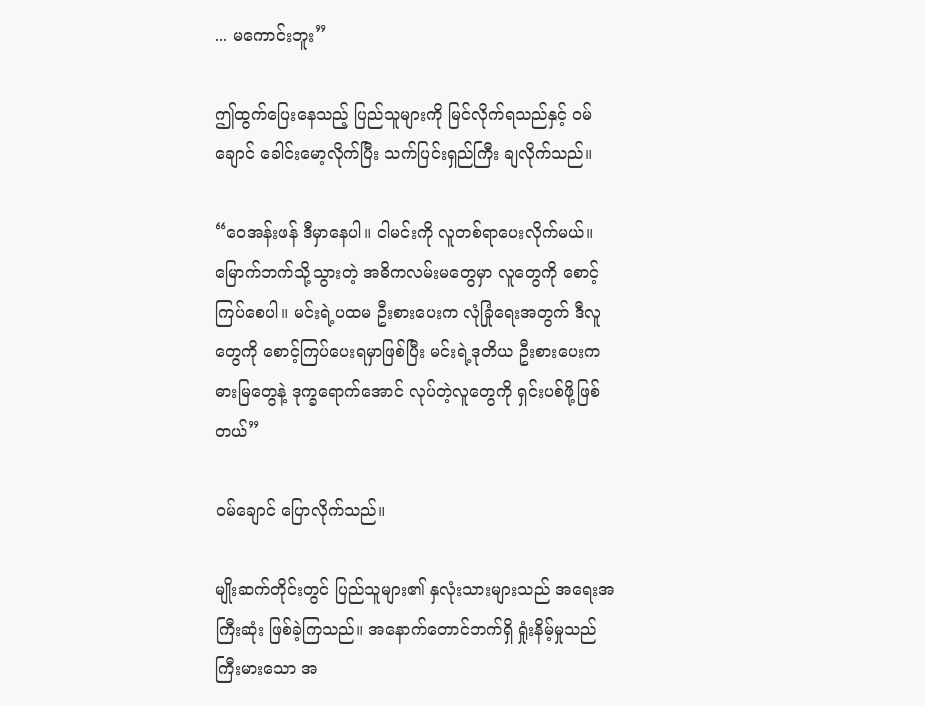... မကောင်းဘူး”

ဤထွက်ပြေးနေသည့် ပြည်သူများကို မြင်လိုက်ရသည်နှင့် ဝမ်ချောင် ခေါင်းမော့လိုက်ပြီး သက်ပြင်းရှည်ကြီး ချလိုက်သည်။

“ဝေအန်းဖန် ဒီမှာနေပါ။ ငါမင်းကို လူတစ်ရာပေးလိုက်မယ်။ မြောက်ဘက်သို့သွားတဲ့ အဓိကလမ်းမတွေမှာ လူတွေကို စောင့်ကြပ်စေပါ။ မင်းရဲ့ပထမ ဦးစားပေးက လုံခြုံရေးအတွက် ဒီလူတွေကို စောင့်ကြပ်ပေးရမှာဖြစ်ပြီး မင်းရဲ့ဒုတိယ ဦးစားပေးက ဓားမြတွေနဲ့ ဒုက္ခရောက်အောင် လုပ်တဲ့လူတွေကို ရှင်းပစ်ဖို့ဖြစ်တယ်”

ဝမ်ချောင် ပြောလိုက်သည်။

မျိုးဆက်တိုင်းတွင် ပြည်သူများ၏ နှလုံးသားများသည် အရေးအကြီးဆုံး ဖြစ်ခဲ့ကြသည်။ အနောက်တောင်ဘက်ရှိ ရှုံးနိမ့်မှုသည် ကြီးမားသော အ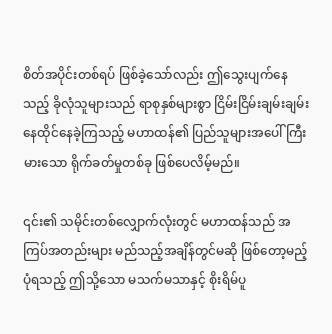စိတ်အပိုင်းတစ်ရပ် ဖြစ်ခဲ့သော်လည်း ဤသွေးပျက်နေသည့် ခိုလုံသူများသည် ရာစုနှစ်များစွာ ငြိမ်းငြိမ်းချမ်းချမ်း နေထိုင်နေခဲ့ကြသည့် မဟာထန်၏ ပြည်သူများအပေါ် ကြီးမားသော ရိုက်ခတ်မှုတစ်ခု ဖြစ်ပေလိမ့်မည်။

၎င်း၏ သမိုင်းတစ်လျှောက်လုံးတွင် မဟာထန်သည် အကြပ်အတည်းများ မည်သည့်အချိန်တွင်မဆို ဖြစ်တော့မည့်ပုံရသည့် ဤသို့သော မသက်မသာနှင့် စိုးရိမ်ပူ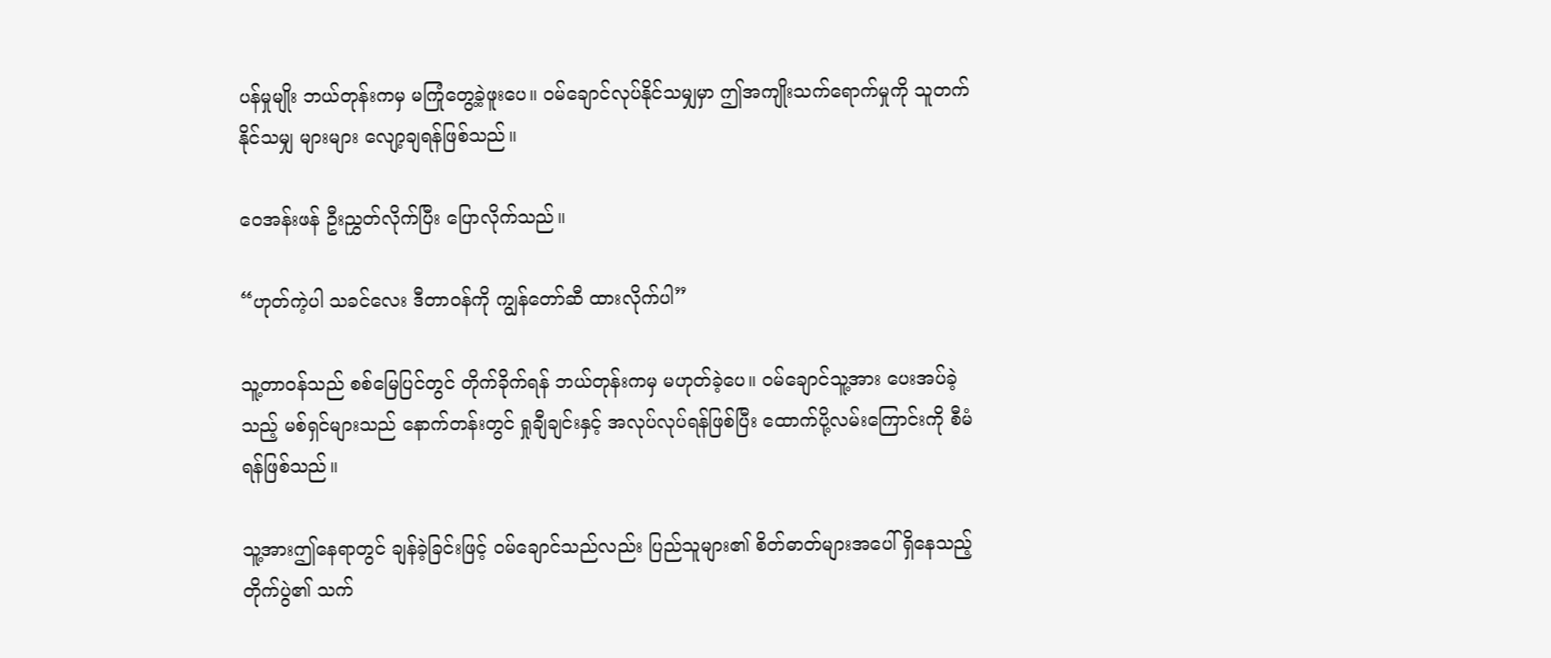ပန်မှုမျိုး ဘယ်တုန်းကမှ မကြုံတွေ့ခဲ့ဖူးပေ။ ဝမ်ချောင်လုပ်နိုင်သမျှမှာ ဤအကျိုးသက်ရောက်မှုကို သူတက်နိုင်သမျှ များများ လျော့ချရန်ဖြစ်သည်။

ဝေအန်းဖန် ဦးညွှတ်လိုက်ပြီး ပြောလိုက်သည်။

“ဟုတ်ကဲ့ပါ သခင်လေး ဒီတာဝန်ကို ကျွန်တော်ဆီ ထားလိုက်ပါ”

သူ့တာဝန်သည် စစ်မြေပြင်တွင် တိုက်ခိုက်ရန် ဘယ်တုန်းကမှ မဟုတ်ခဲ့ပေ။ ဝမ်ချောင်သူ့အား ပေးအပ်ခဲ့သည့် မစ်ရှင်များသည် နောက်တန်းတွင် ရှုချီချင်းနှင့် အလုပ်လုပ်ရန်ဖြစ်ပြီး ထောက်ပို့လမ်းကြောင်းကို စီမံရန်ဖြစ်သည်။

သူ့အားဤနေရာတွင် ချန်ခဲ့ခြင်းဖြင့် ဝမ်ချောင်သည်လည်း ပြည်သူများ၏ စိတ်ဓာတ်များအပေါ် ရှိနေသည့် တိုက်ပွဲ၏ သက်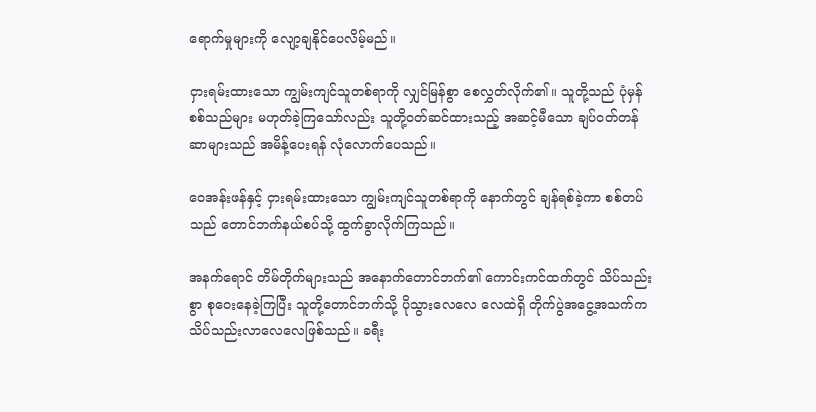ရောက်မှုများကို လျော့ချနိုင်ပေလိမ့်မည်။

ငှားရမ်းထားသော ကျွမ်းကျင်သူတစ်ရာကို လျှင်မြန်စွာ စေလွှတ်လိုက်၏။ သူတို့သည် ပုံမှန် စစ်သည်များ မဟုတ်ခဲ့ကြသော်လည်း သူတို့ဝတ်ဆင်ထားသည့် အဆင့်မီသော ချပ်ဝတ်တန်ဆာများသည် အမိန့်ပေးရန် လုံလောက်ပေသည်။

ဝေအန်းဖန်နှင့် ငှားရမ်းထားသော ကျွမ်းကျင်သူတစ်ရာကို နောက်တွင် ချန်ရစ်ခဲ့ကာ စစ်တပ်သည် တောင်ဘက်နယ်စပ်သို့ ထွက်ခွာလိုက်ကြသည်။

အနက်ရောင် တိမ်တိုက်များသည် အနောက်တောင်ဘက်၏ ကောင်းကင်ထက်တွင် သိပ်သည်းစွာ စုဝေးနေခဲ့ကြပြီး သူတို့တောင်ဘက်သို့ ပိုသွားလေလေ လေထဲရှိ တိုက်ပွဲအငွေ့အသက်က သိပ်သည်းလာလေလေဖြစ်သည်။ ခရီး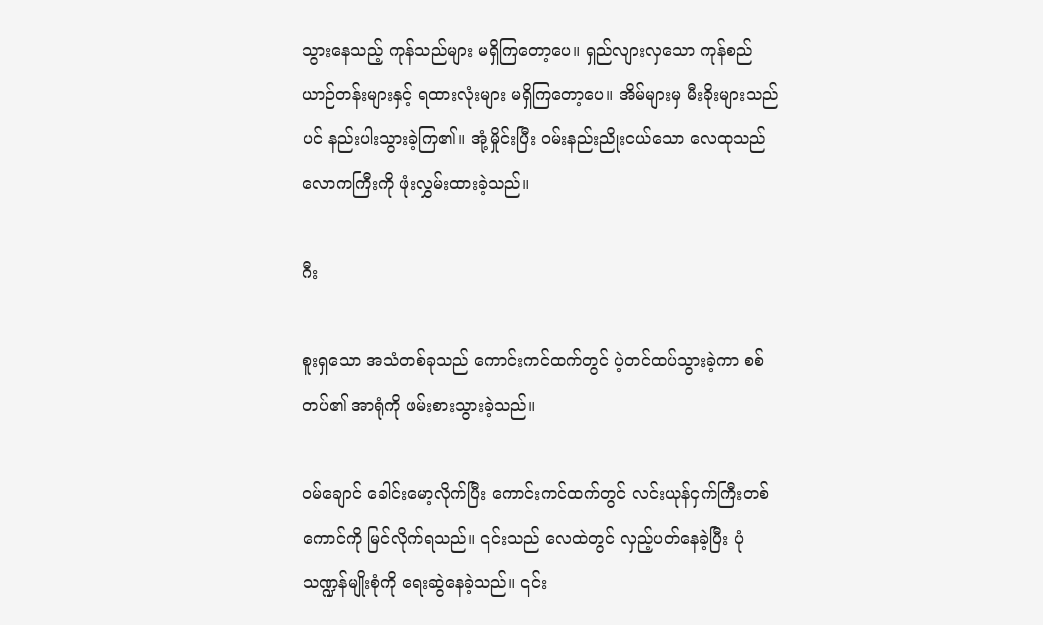သွားနေသည့် ကုန်သည်များ မရှိကြတော့ပေ။ ရှည်လျားလှသော ကုန်စည်ယာဉ်တန်းများနှင့် ရထားလုံးများ မရှိကြတော့ပေ။ အိမ်များမှ မီးခိုးများသည်ပင် နည်းပါးသွားခဲ့ကြ၏။ အုံ့မှိုင်းပြီး ဝမ်းနည်းညိုးငယ်သော လေထုသည် လောကကြီးကို ဖုံးလွှမ်းထားခဲ့သည်။

ဂီး

စူးရှသော အသံတစ်ခုသည် ကောင်းကင်ထက်တွင် ပဲ့တင်ထပ်သွားခဲ့ကာ စစ်တပ်၏ အာရုံကို ဖမ်းစားသွားခဲ့သည်။

ဝမ်ချောင် ခေါင်းမော့လိုက်ပြီး ကောင်းကင်ထက်တွင် လင်းယုန်ငှက်ကြီးတစ်ကောင်ကို မြင်လိုက်ရသည်။ ၎င်းသည် လေထဲတွင် လှည့်ပတ်နေခဲ့ပြီး ပုံသဏ္ဍန်မျိုးစုံကို ရေးဆွဲနေခဲ့သည်။ ၎င်း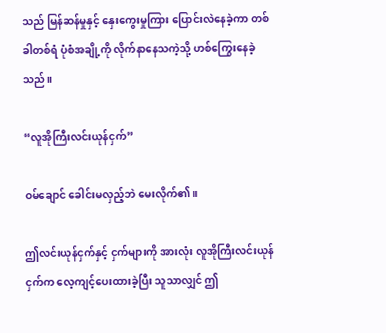သည် မြန်ဆန်မှုနှင့် နှေးကွေးမှုကြား ပြောင်းလဲနေခဲ့ကာ တစ်ခါတစ်ရံ ပုံစံအချို့ကို လိုက်နာနေသကဲ့သို့ ဟစ်ကြွေးနေခဲ့သည်။

“လူအိုကြီးလင်းယုန်ငှက်”

ဝမ်ချောင် ခေါင်းမလှည့်ဘဲ မေးလိုက်၏။

ဤလင်းယုန်ငှက်နှင့် ငှက်များကို အားလုံး လူအိုကြီးလင်းယုန်ငှက်က လေ့ကျင့်ပေးထားခဲ့ပြီး သူသာလျှင် ဤ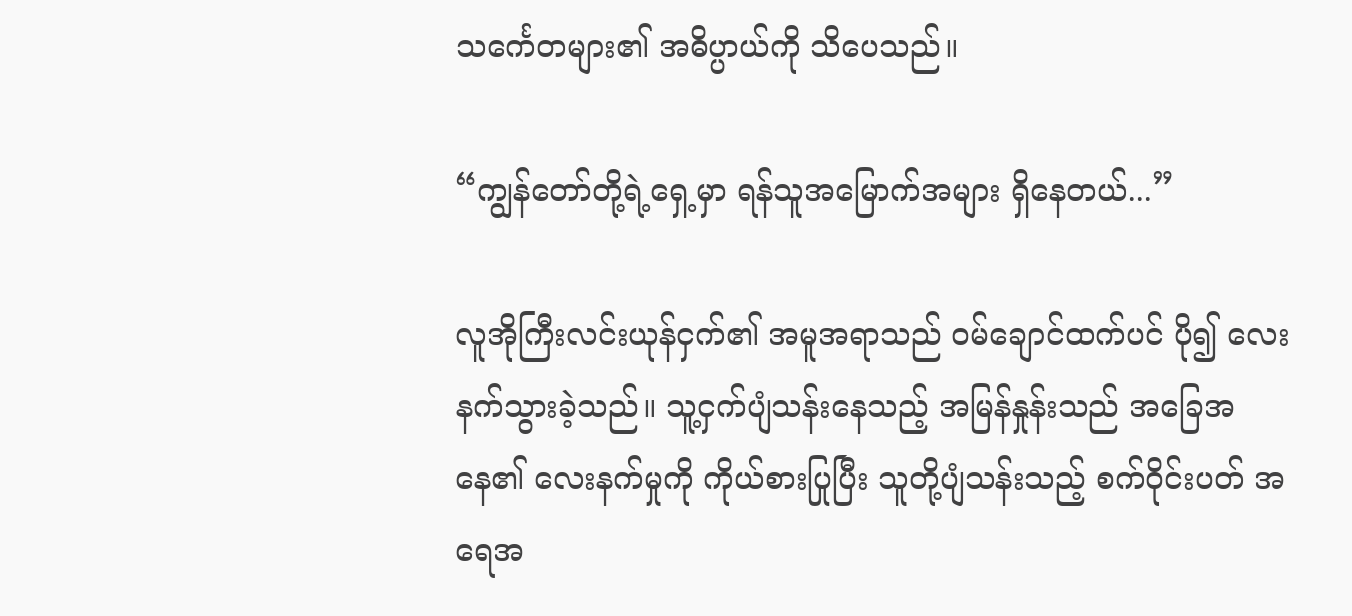သင်္ကေတများ၏ အဓိပ္ပာယ်ကို သိပေသည်။

“ကျွန်တော်တို့ရဲ့ရှေ့မှာ ရန်သူအမြောက်အများ ရှိနေတယ်...”

လူအိုကြီးလင်းယုန်ငှက်၏ အမူအရာသည် ဝမ်ချောင်ထက်ပင် ပို၍ လေးနက်သွားခဲ့သည်။ သူ့ငှက်ပျံသန်းနေသည့် အမြန်နှုန်းသည် အခြေအနေ၏ လေးနက်မှုကို ကိုယ်စားပြုပြီး သူတို့ပျံသန်းသည့် စက်ဝိုင်းပတ် အရေအ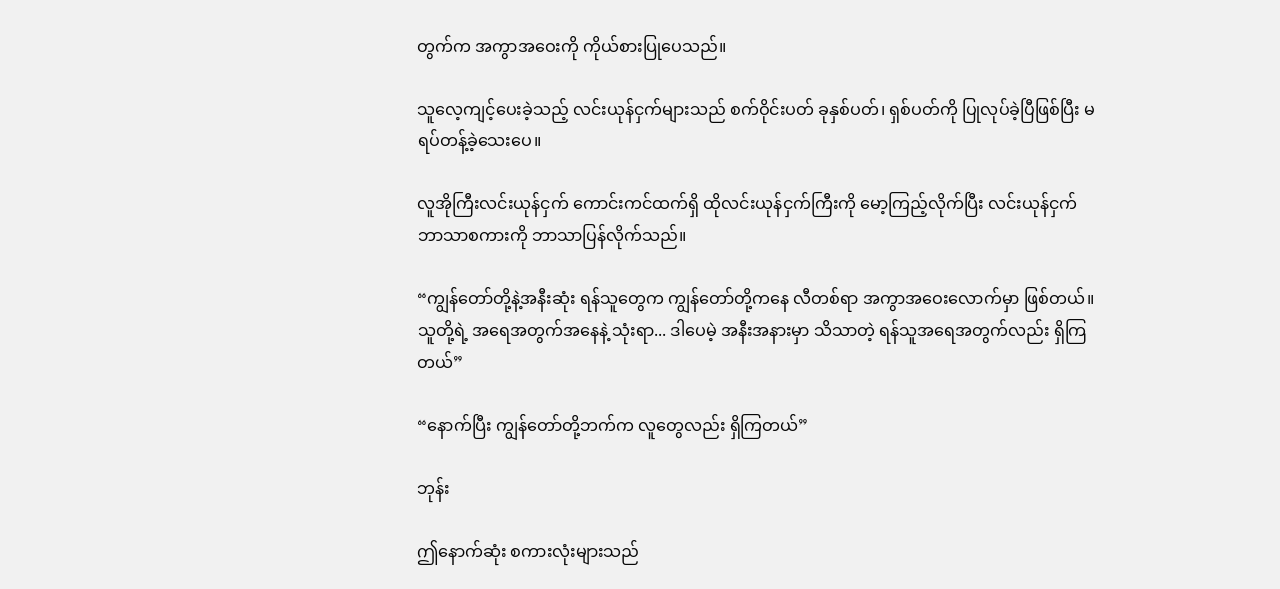တွက်က အကွာအဝေးကို ကိုယ်စားပြုပေသည်။

သူလေ့ကျင့်ပေးခဲ့သည့် လင်းယုန်ငှက်များသည် စက်ဝိုင်းပတ် ခုနှစ်ပတ်၊ ရှစ်ပတ်ကို ပြုလုပ်ခဲ့ပြီဖြစ်ပြီး မရပ်တန့်ခဲ့သေးပေ။

လူအိုကြီးလင်းယုန်ငှက် ကောင်းကင်ထက်ရှိ ထိုလင်းယုန်ငှက်ကြီးကို မော့ကြည့်လိုက်ပြီး လင်းယုန်ငှက် ဘာသာစကားကို ဘာသာပြန်လိုက်သည်။

“ကျွန်တော်တို့နဲ့အနီးဆုံး ရန်သူတွေက ကျွန်တော်တို့ကနေ လီတစ်ရာ အကွာအဝေးလောက်မှာ ဖြစ်တယ်။ သူတို့ရဲ့ အရေအတွက်အနေနဲ့ သုံးရာ... ဒါပေမဲ့ အနီးအနားမှာ သိသာတဲ့ ရန်သူအရေအတွက်လည်း ရှိကြတယ်”

“နောက်ပြီး ကျွန်တော်တို့ဘက်က လူတွေလည်း ရှိကြတယ်”

ဘုန်း

ဤနောက်ဆုံး စကားလုံးများသည်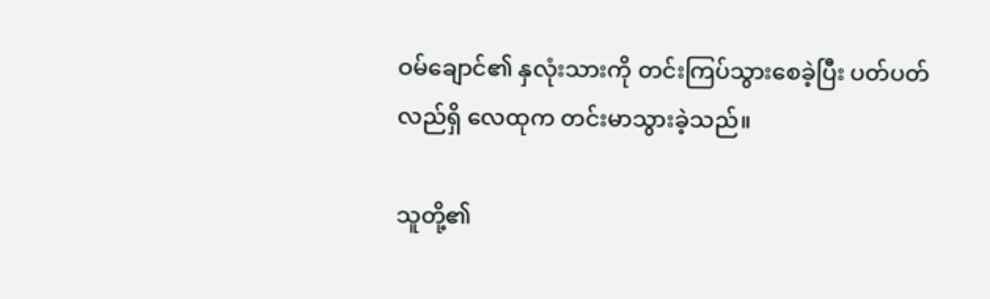ဝမ်ချောင်၏ နှလုံးသားကို တင်းကြပ်သွားစေခဲ့ပြီး ပတ်ပတ်လည်ရှိ လေထုက တင်းမာသွားခဲ့သည်။

သူတို့၏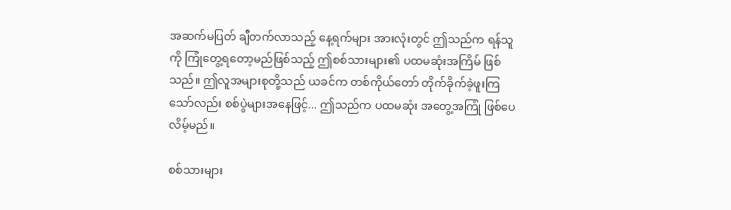အဆက်မပြတ် ချီတက်လာသည့် နေ့ရက်များ အားလုံးတွင် ဤသည်က ရန်သူကို ကြုံတွေ့ရတော့မည်ဖြစ်သည့် ဤစစ်သားများ၏ ပထမဆုံးအကြိမ် ဖြစ်သည်။ ဤလူအများစုတို့သည် ယခင်က တစ်ကိုယ်တော် တိုက်ခိုက်ခဲ့ဖူးကြသော်လည်း စစ်ပွဲများအနေဖြင့်... ဤသည်က ပထမဆုံး အတွေ့အကြုံ ဖြစ်ပေလိမ့်မည်။

စစ်သားများ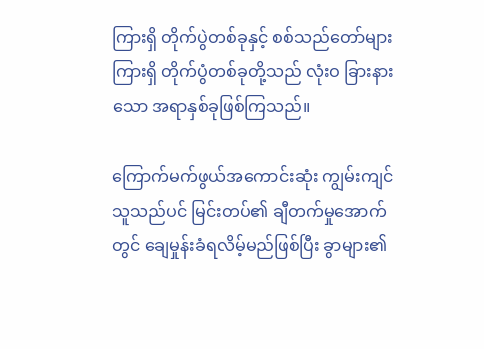ကြားရှိ တိုက်ပွဲတစ်ခုနှင့် စစ်သည်တော်များကြားရှိ တိုက်ပွံတစ်ခုတို့သည် လုံးဝ ခြားနားသော အရာနှစ်ခုဖြစ်ကြသည်။

ကြောက်မက်ဖွယ်အကောင်းဆုံး ကျွမ်းကျင်သူသည်ပင် မြင်းတပ်၏ ချီတက်မှုအောက်တွင် ချေမှုန်းခံရလိမ့်မည်ဖြစ်ပြီး ခွာများ၏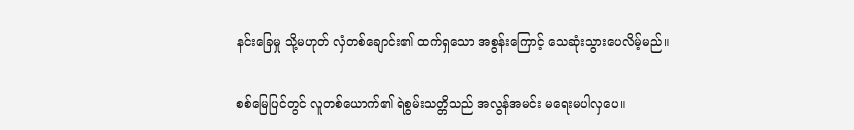နင်းခြေမှု သို့မဟုတ် လှံတစ်ချောင်း၏ ထက်ရှသော အစွန်းကြောင့် သေဆုံးသွားပေလိမ့်မည်။

စစ်မြေပြင်တွင် လူတစ်ယောက်၏ ရဲစွမ်းသတ္တိသည် အလွန်အမင်း မရေးမပါလှပေ။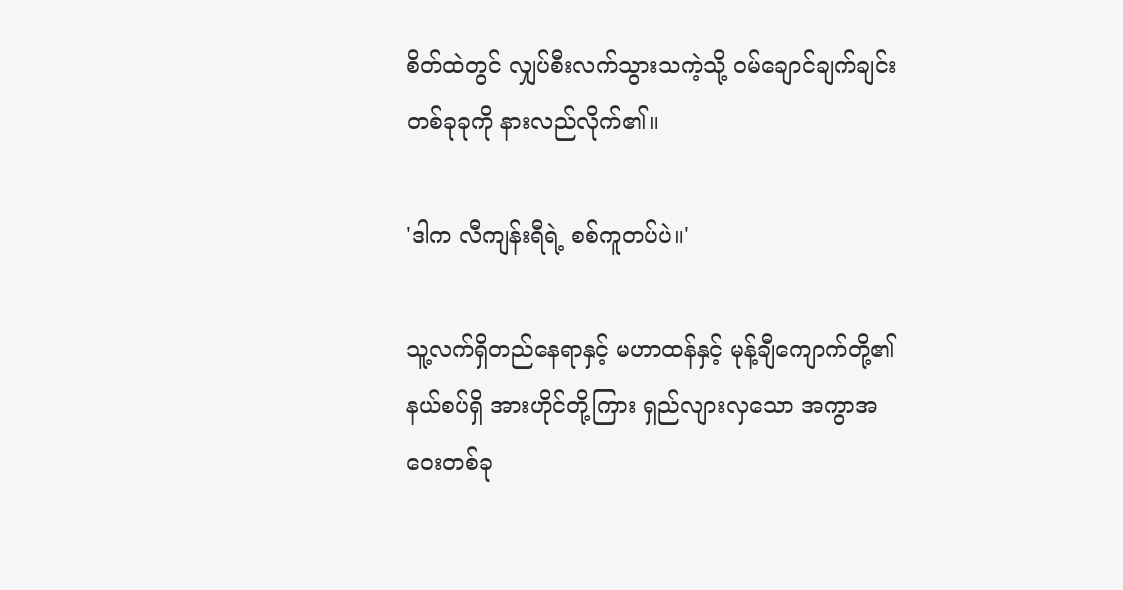စိတ်ထဲတွင် လျှပ်စီးလက်သွားသကဲ့သို့ ဝမ်ချောင်ချက်ချင်း တစ်ခုခုကို နားလည်လိုက်၏။

'ဒါက လီကျန်းရီရဲ့ စစ်ကူတပ်ပဲ။'

သူ့လက်ရှိတည်နေရာနှင့် မဟာထန်နှင့် မုန့်ချီကျောက်တို့၏ နယ်စပ်ရှိ အားဟိုင်တို့ကြား ရှည်လျားလှသော အကွာအဝေးတစ်ခု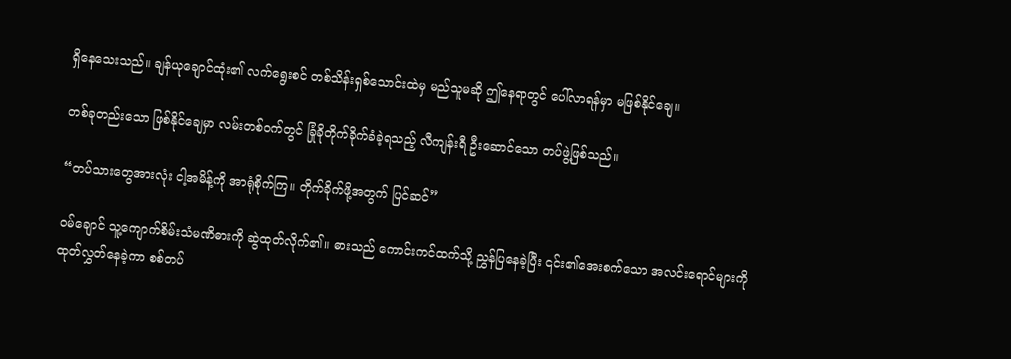ရှိနေသေးသည်။ ချန်ယုချောင်ထုံး၏ လက်ရွေးစင် တစ်သိန်းရှစ်သောင်းထဲမှ မည်သူမဆို ဤနေရာတွင် ပေါ်လာရန်မှာ မဖြစ်နိုင်ချေ။

တစ်ခုတည်းသော ဖြစ်နိုင်ချေမှာ လမ်းတစ်ဝက်တွင် ခြုံခိုတိုက်ခိုက်ခံခဲ့ရသည့် လီကျန်းရီ ဦးဆောင်သော တပ်ဖွဲ့ဖြစ်သည်။

“တပ်သားတွေအားလုံး ငါ့အမိန့်ကို အာရုံစိုက်ကြ။ တိုက်ခိုက်ဖို့အတွက် ပြင်ဆင်”

ဝမ်ချောင် သူ့ကျောက်စိမ်းသံမဏိဓားကို ဆွဲထုတ်လိုက်၏။ ဓားသည် ကောင်းကင်ထက်သို့ ညွှန်ပြနေခဲ့ပြီး ၎င်း၏အေးစက်သော အလင်းရောင်များကို ထုတ်လွှတ်နေခဲ့ကာ စစ်တပ်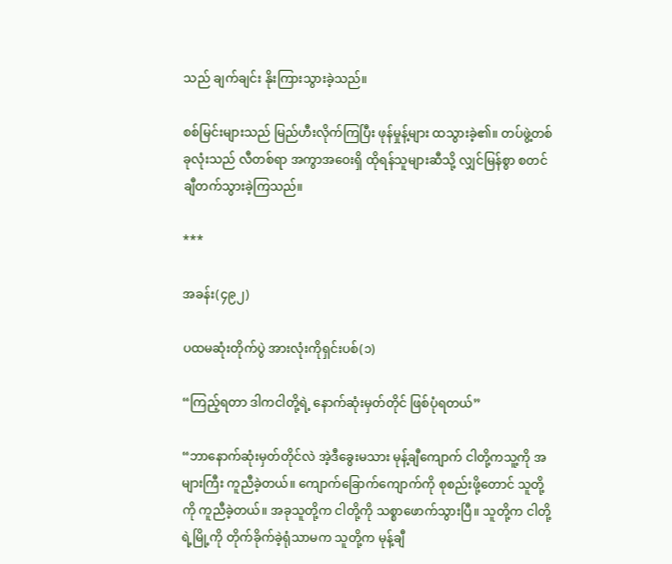သည် ချက်ချင်း နိုးကြားသွားခဲ့သည်။

စစ်မြင်းများသည် မြည်ဟီးလိုက်ကြပြီး ဖုန်မှုန့်များ ထသွားခဲ့၏။ တပ်ဖွဲ့တစ်ခုလုံးသည် လီတစ်ရာ အကွာအဝေးရှိ ထိုရန်သူများဆီသို့ လျှင်မြန်စွာ စတင်ချီတက်သွားခဲ့ကြသည်။

***

အခန်း(၄၉၂)

ပထမဆုံးတိုက်ပွဲ အားလုံးကိုရှင်းပစ်(၁)

“ကြည့်ရတာ ဒါကငါတို့ရဲ့ နောက်ဆုံးမှတ်တိုင် ဖြစ်ပုံရတယ်”

“ဘာနောက်ဆုံးမှတ်တိုင်လဲ အဲ့ဒီခွေးမသား မုန့်ချီကျောက် ငါတို့ကသူ့ကို အများကြီး ကူညီခဲ့တယ်။ ကျောက်ခြောက်ကျောက်ကို စုစည်းဖို့တောင် သူတို့ကို ကူညီခဲ့တယ်။ အခုသူတို့က ငါတို့ကို သစ္စာဖောက်သွားပြီ။ သူတို့က ငါတို့ရဲ့မြို့ကို တိုက်ခိုက်ခဲ့ရုံသာမက သူတို့က မုန့်ချီ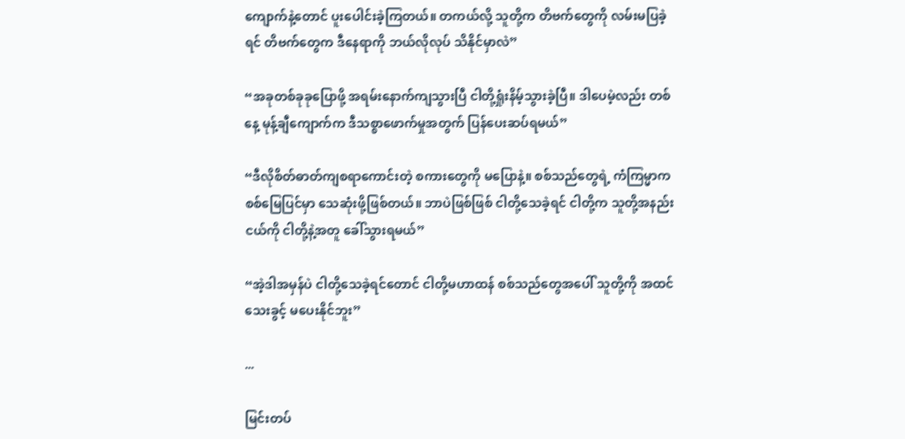ကျောက်နဲ့တောင် ပူးပေါင်းခဲ့ကြတယ်။ တကယ်လို့ သူတို့က တိဗက်တွေကို လမ်းမပြခဲ့ရင် တိဗက်တွေက ဒီနေရာကို ဘယ်လိုလုပ် သိနိုင်မှာလဲ”

“အခုတစ်ခုခုပြောဖို့ အရမ်းနောက်ကျသွားပြီ ငါတို့ရှုံးနိမ့်သွားခဲ့ပြီ။ ဒါပေမဲ့လည်း တစ်နေ့ မုန့်ချီကျောက်က ဒီသစ္စာဖောက်မှုအတွက် ပြန်ပေးဆပ်ရမယ်”

“ဒီလိုစိတ်ဓာတ်ကျစရာကောင်းတဲ့ စကားတွေကို မပြောနဲ့။ စစ်သည်တွေရဲ့ ကံကြမ္မာက စစ်မြေပြင်မှာ သေဆုံးဖို့ဖြစ်တယ်။ ဘာပဲဖြစ်ဖြစ် ငါတို့သေခဲ့ရင် ငါတို့က သူတို့အနည်းငယ်ကို ငါတို့နဲ့အတူ ခေါ်သွားရမယ်”

“အဲ့ဒါအမှန်ပဲ ငါတို့သေခဲ့ရင်တောင် ငါတို့မဟာထန် စစ်သည်တွေအပေါ် သူတို့ကို အထင်သေးခွင့် မပေးနိုင်ဘူး”

...

မြင်းတပ်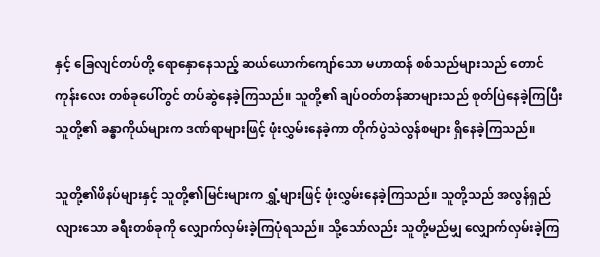နှင့် ခြေလျင်တပ်တို့ ရောနှောနေသည့် ဆယ်ယောက်ကျော်သော မဟာထန် စစ်သည်များသည် တောင်ကုန်းလေး တစ်ခုပေါ်တွင် တပ်ဆွဲနေခဲ့ကြသည်။ သူတို့၏ ချပ်ဝတ်တန်ဆာများသည် စုတ်ပြဲနေခဲ့ကြပြီး သူတို့၏ ခန္ဓာကိုယ်များက ဒဏ်ရာများဖြင့် ဖုံးလွှမ်းနေခဲ့ကာ တိုက်ပွဲသဲလွန်စများ ရှိနေခဲ့ကြသည်။

သူတို့၏ဖိနပ်များနှင့် သူတို့၏မြင်းများက ရွှံ့များဖြင့် ဖုံးလွှမ်းနေခဲ့ကြသည်။ သူတို့သည် အလွန်ရှည်လျားသော ခရီးတစ်ခုကို လျှောက်လှမ်းခဲ့ကြပုံရသည်။ သို့သော်လည်း သူတို့မည်မျှ လျှောက်လှမ်းခဲ့ကြ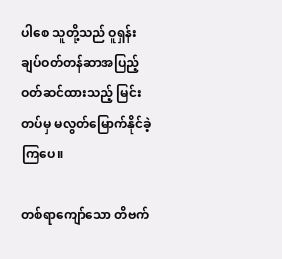ပါစေ သူတို့သည် ဝူရှန်း ချပ်ဝတ်တန်ဆာအပြည့် ဝတ်ဆင်ထားသည့် မြင်းတပ်မှ မလွတ်မြောက်နိုင်ခဲ့ကြပေ။

တစ်ရာကျော်သော တိဗက်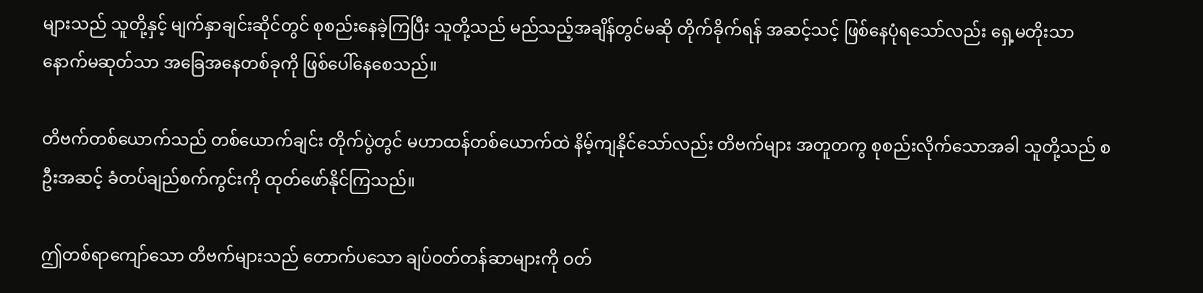များသည် သူတို့နှင့် မျက်နှာချင်းဆိုင်တွင် စုစည်းနေခဲ့ကြပြီး သူတို့သည် မည်သည့်အချိန်တွင်မဆို တိုက်ခိုက်ရန် အဆင့်သင့် ဖြစ်နေပုံရသော်လည်း ရှေ့မတိုးသာ နောက်မဆုတ်သာ အခြေအနေတစ်ခုကို ဖြစ်ပေါ်နေစေသည်။

တိဗက်တစ်ယောက်သည် တစ်ယောက်ချင်း တိုက်ပွဲတွင် မဟာထန်တစ်ယောက်ထဲ နိမ့်ကျနိုင်သော်လည်း တိဗက်များ အတူတကွ စုစည်းလိုက်သောအခါ သူတို့သည် စဦးအဆင့် ခံတပ်ချည်စက်ကွင်းကို ထုတ်ဖော်နိုင်ကြသည်။

ဤတစ်ရာကျော်သော တိဗက်များသည် တောက်ပသော ချပ်ဝတ်တန်ဆာများကို ဝတ်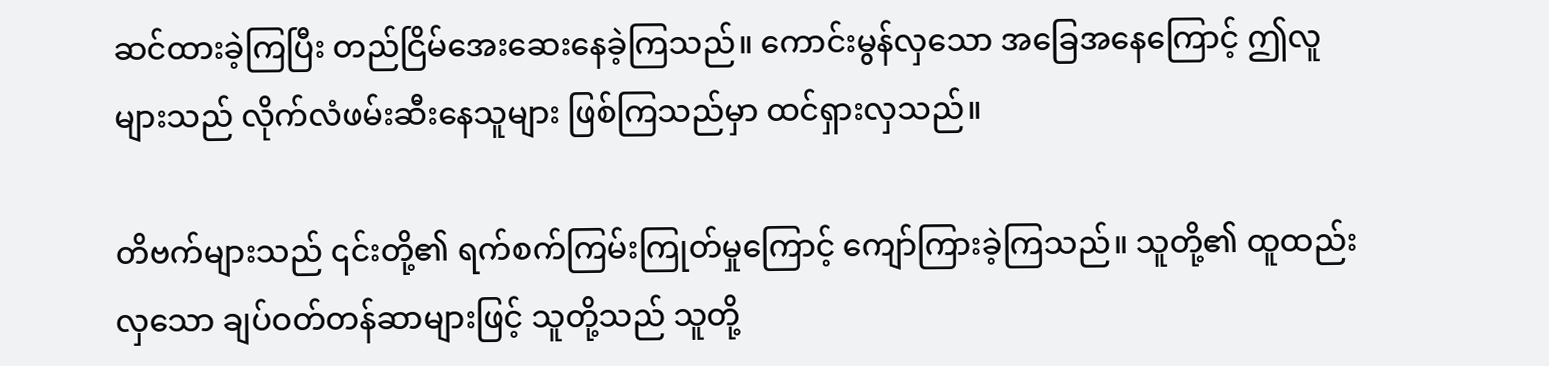ဆင်ထားခဲ့ကြပြီး တည်ငြိမ်အေးဆေးနေခဲ့ကြသည်။ ကောင်းမွန်လှသော အခြေအနေကြောင့် ဤလူများသည် လိုက်လံဖမ်းဆီးနေသူများ ဖြစ်ကြသည်မှာ ထင်ရှားလှသည်။

တိဗက်များသည် ၎င်းတို့၏ ရက်စက်ကြမ်းကြုတ်မှုကြောင့် ကျော်ကြားခဲ့ကြသည်။ သူတို့၏ ထူထည်းလှသော ချပ်ဝတ်တန်ဆာများဖြင့် သူတို့သည် သူတို့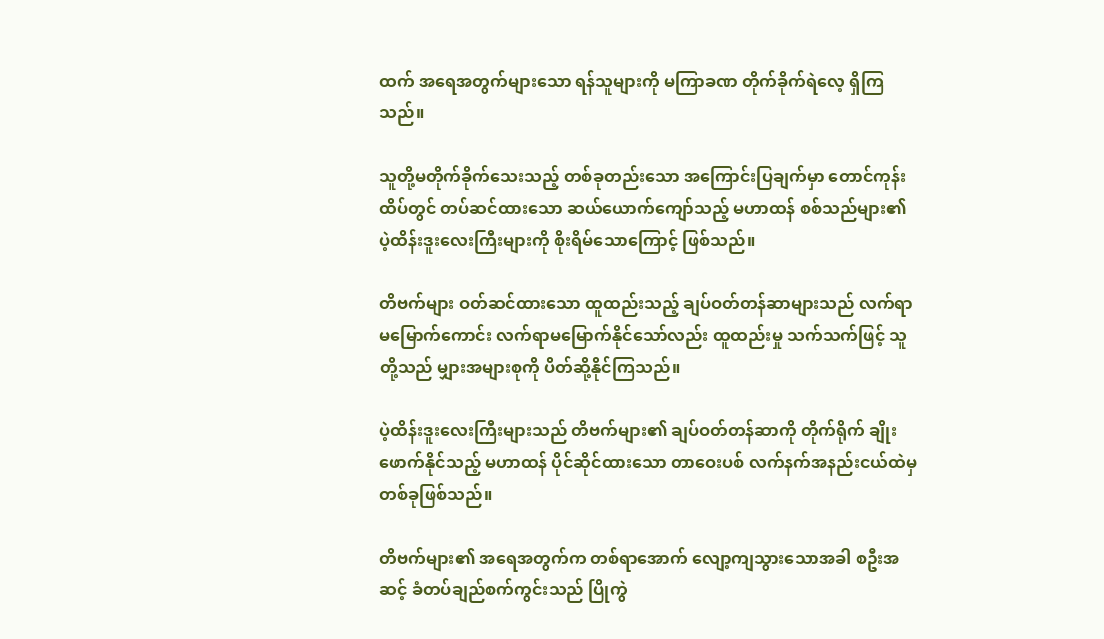ထက် အရေအတွက်များသော ရန်သူများကို မကြာခဏ တိုက်ခိုက်ရဲလေ့ ရှိကြသည်။

သူတို့မတိုက်ခိုက်သေးသည့် တစ်ခုတည်းသော အကြောင်းပြချက်မှာ တောင်ကုန်းထိပ်တွင် တပ်ဆင်ထားသော ဆယ်ယောက်ကျော်သည့် မဟာထန် စစ်သည်များ၏ ပဲ့ထိန်းဒူးလေးကြီးများကို စိုးရိမ်သောကြောင့် ဖြစ်သည်။

တိဗက်များ ဝတ်ဆင်ထားသော ထူထည်းသည့် ချပ်ဝတ်တန်ဆာများသည် လက်ရာမမြောက်ကောင်း လက်ရာမမြောက်နိုင်သော်လည်း ထူထည်းမှု သက်သက်ဖြင့် သူတို့သည် မျှားအများစုကို ပိတ်ဆို့နိုင်ကြသည်။

ပဲ့ထိန်းဒူးလေးကြီးများသည် တိဗက်များ၏ ချပ်ဝတ်တန်ဆာကို တိုက်ရိုက် ချိုးဖောက်နိုင်သည့် မဟာထန် ပိုင်ဆိုင်ထားသော တာဝေးပစ် လက်နက်အနည်းငယ်ထဲမှ တစ်ခုဖြစ်သည်။

တိဗက်များ၏ အရေအတွက်က တစ်ရာအောက် လျော့ကျသွားသောအခါ စဦးအဆင့် ခံတပ်ချည်စက်ကွင်းသည် ပြိုကွဲ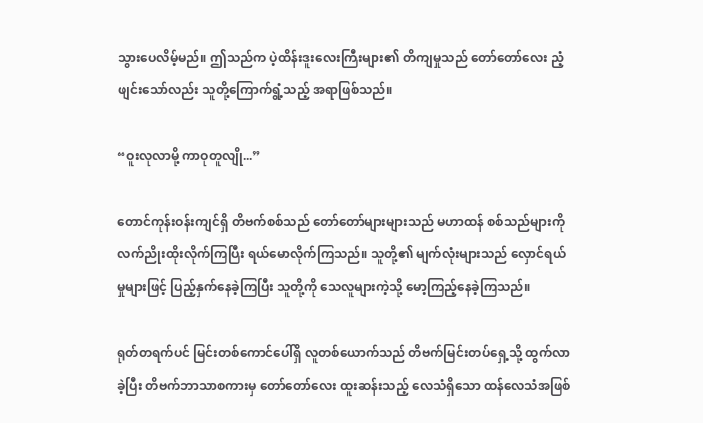သွားပေလိမ့်မည်။ ဤသည်က ပဲ့ထိန်းဒူးလေးကြီးများ၏ တိကျမှုသည် တော်တော်လေး ညံ့ဖျင်းသော်လည်း သူတို့ကြောက်ရွံ့သည့် အရာဖြစ်သည်။

“ဝူးလုလာမို့ ကာဝုတူလျို...”

တောင်ကုန်းဝန်းကျင်ရှိ တိဗက်စစ်သည် တော်တော်များများသည် မဟာထန် စစ်သည်များကို လက်ညိုးထိုးလိုက်ကြပြီး ရယ်မောလိုက်ကြသည်။ သူတို့၏ မျက်လုံးများသည် လှောင်ရယ်မှုများဖြင့် ပြည့်နှက်နေခဲ့ကြပြီး သူတို့ကို သေလူများကဲ့သို့ မော့ကြည့်နေခဲ့ကြသည်။

ရုတ်တရက်ပင် မြင်းတစ်ကောင်ပေါ်ရှိ လူတစ်ယောက်သည် တိဗက်မြင်းတပ်ရှေ့သို့ ထွက်လာခဲ့ပြီး တိဗက်ဘာသာစကားမှ တော်တော်လေး ထူးဆန်းသည့် လေသံရှိသော ထန်လေသံအဖြစ်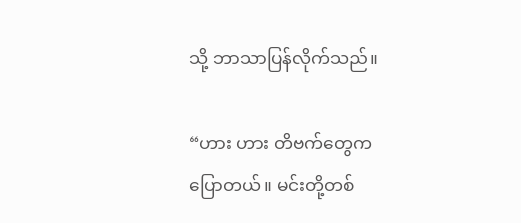သို့ ဘာသာပြန်လိုက်သည်။

“ဟား ဟား တိဗက်တွေကပြောတယ်။ မင်းတို့တစ်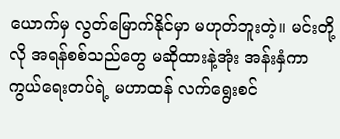ယောက်မှ လွတ်မြောက်နိုင်မှာ မဟုတ်ဘူးတဲ့။ မင်းတို့လို အရန်စစ်သည်တွေ မဆိုထားနဲ့အုံး အန်းနှံကာကွယ်ရေးတပ်ရဲ့ မဟာထန် လက်ရွေးစင်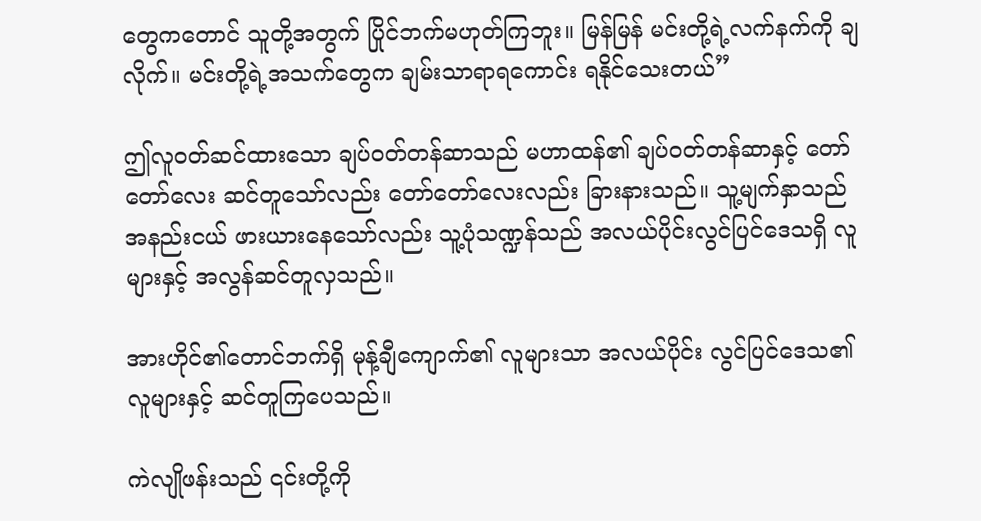တွေကတောင် သူတို့အတွက် ပြိုင်ဘက်မဟုတ်ကြဘူး။ မြန်မြန် မင်းတို့ရဲ့လက်နက်ကို ချလိုက်။ မင်းတို့ရဲ့အသက်တွေက ချမ်းသာရာရကောင်း ရနိုင်သေးတယ်”

ဤလူဝတ်ဆင်ထားသော ချပ်ဝတ်တန်ဆာသည် မဟာထန်၏ ချပ်ဝတ်တန်ဆာနှင့် တော်တော်လေး ဆင်တူသော်လည်း တော်တော်လေးလည်း ခြားနားသည်။ သူ့မျက်နှာသည် အနည်းငယ် ဖားယားနေသော်လည်း သူ့ပုံသဏ္ဍန်သည် အလယ်ပိုင်းလွင်ပြင်ဒေသရှိ လူများနှင့် အလွန်ဆင်တူလှသည်။

အားဟိုင်၏တောင်ဘက်ရှိ မုန့်ချီကျောက်၏ လူများသာ အလယ်ပိုင်း လွင်ပြင်ဒေသ၏ လူများနှင့် ဆင်တူကြပေသည်။

ကဲလျိုဖန်းသည် ၎င်းတို့ကို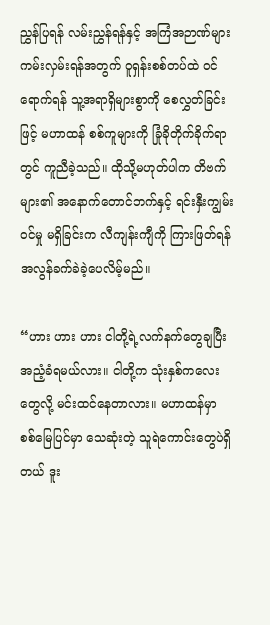ညွှန်ပြရန် လမ်းညွှန်ရန်နှင့် အကြံအဉာဏ်များ ကမ်းလှမ်းရန်အတွက် ဝူရှန်းစစ်တပ်ထဲ ဝင်ရောက်ရန် သူ့အရာရှိများစွာကို စေလွှတ်ခြင်းဖြင့် မဟာထန် စစ်ကူများကို ခြုံခိုတိုက်ခိုက်ရာတွင် ကူညီခဲ့သည်။ ထိုသို့မဟုတ်ပါက တိဗက်များ၏ အနောက်တောင်ဘက်နှင့် ရင်းနှီးကျွမ်းဝင်မှု မရှိခြင်းက လီကျန်းကျီကို ကြားဖြတ်ရန် အလွန်ခက်ခဲခဲ့ပေလိမ့်မည်။

“ဟား ဟား ဟား ငါတို့ရဲ့လက်နက်တွေချပြီး အညံ့ခံရမယ်လား။ ငါတို့က သုံးနှစ်ကလေးတွေလို့ မင်းထင်နေတာလား။ မဟာထန်မှာ စစ်မြေပြင်မှာ သေဆုံးတဲ့ သူရဲကောင်းတွေပဲရှိတယ် ဒူး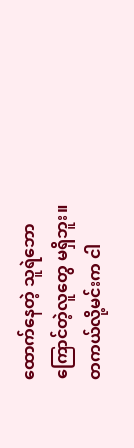ထောက်နေတဲ့ သူရဲဘောကြောင်တဲ့လူတွေ မရှိဘူး။ တကယ်လို့မင်းက ငါ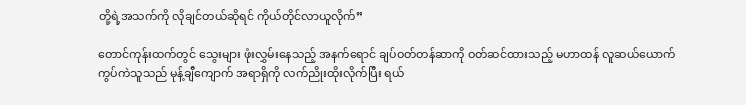တို့ရဲ့အသက်ကို လိုချင်တယ်ဆိုရင် ကိုယ်တိုင်လာယူလိုက်”

တောင်ကုန်းထက်တွင် သွေးများ ဖုံးလွှမ်းနေသည့် အနက်ရောင် ချပ်ဝတ်တန်ဆာကို ဝတ်ဆင်ထားသည့် မဟာထန် လူဆယ်ယောက် ကွပ်ကဲသူသည် မုန့်ချီကျောက် အရာရှိကို လက်ညိုးထိုးလိုက်ပြီး ရယ်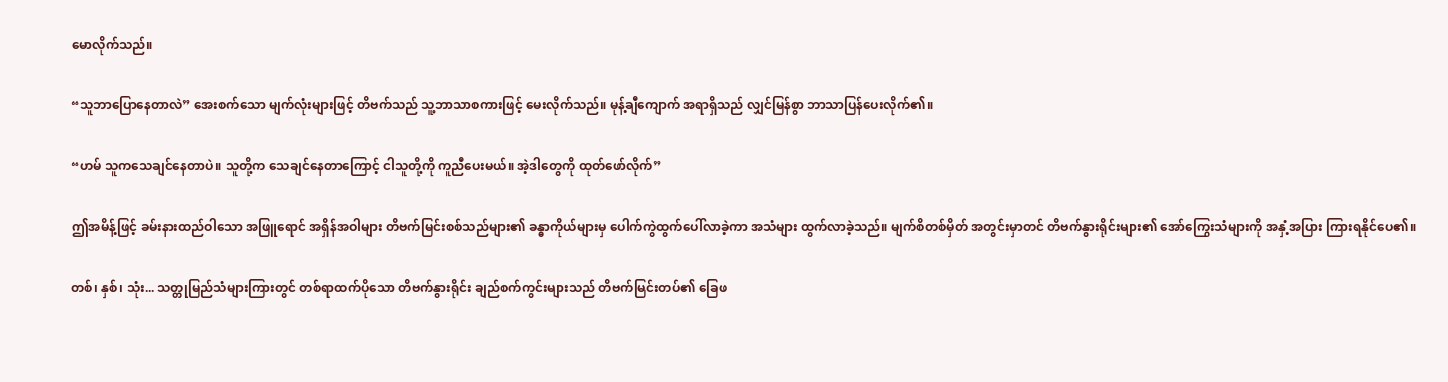မောလိုက်သည်။

“သူဘာပြောနေတာလဲ” အေးစက်သော မျက်လုံးများဖြင့် တိဗက်သည် သူ့ဘာသာစကားဖြင့် မေးလိုက်သည်။ မုန့်ချီကျောက် အရာရှိသည် လျှင်မြန်စွာ ဘာသာပြန်ပေးလိုက်၏။

“ဟမ် သူကသေချင်နေတာပဲ။ သူတို့က သေချင်နေတာကြောင့် ငါသူတို့ကို ကူညီပေးမယ်။ အဲ့ဒါတွေကို ထုတ်ဖော်လိုက်”

ဤအမိန့်ဖြင့် ခမ်းနားထည်ဝါသော အဖြူရောင် အရှိန်အဝါများ တိဗက်မြင်းစစ်သည်များ၏ ခန္ဓာကိုယ်များမှ ပေါက်ကွဲထွက်ပေါ်လာခဲ့ကာ အသံများ ထွက်လာခဲ့သည်။ မျက်စိတစ်မှိတ် အတွင်းမှာတင် တိဗက်နွားရိုင်းများ၏ အော်ကြွေးသံများကို အနှံ့အပြား ကြားရနိုင်ပေ၏။

တစ်၊ နှစ်၊ သုံး... သတ္တုမြည်သံများကြားတွင် တစ်ရာထက်ပိုသော တိဗက်နွားရိုင်း ချည်စက်ကွင်းများသည် တိဗက်မြင်းတပ်၏ ခြေဖ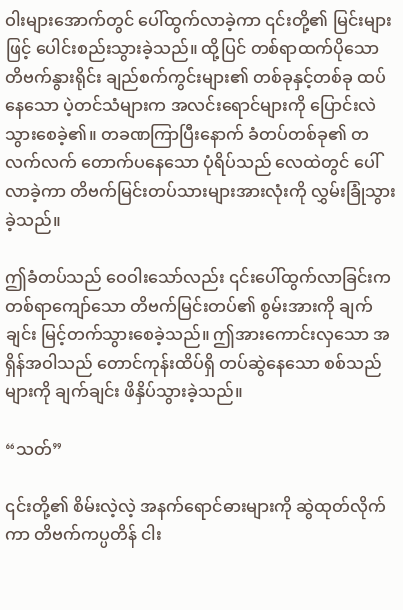ဝါးများအောက်တွင် ပေါ်ထွက်လာခဲ့ကာ ၎င်းတို့၏ မြင်းများဖြင့် ပေါင်းစည်းသွားခဲ့သည်။ ထို့ပြင် တစ်ရာထက်ပိုသော တိဗက်နွားရိုင်း ချည်စက်ကွင်းများ၏ တစ်ခုနှင့်တစ်ခု ထပ်နေသော ပဲ့တင်သံများက အလင်းရောင်များကို ပြောင်းလဲသွားစေခဲ့၏။ တခဏကြာပြီးနောက် ခံတပ်တစ်ခု၏ တလက်လက် တောက်ပနေသော ပုံရိပ်သည် လေထဲတွင် ပေါ်လာခဲ့ကာ တိဗက်မြင်းတပ်သားများအားလုံးကို လွှမ်းခြုံသွားခဲ့သည်။

ဤခံတပ်သည် ဝေဝါးသော်လည်း ၎င်းပေါ်ထွက်လာခြင်းက တစ်ရာကျော်သော တိဗက်မြင်းတပ်၏ စွမ်းအားကို ချက်ချင်း မြင့်တက်သွားစေခဲ့သည်။ ဤအားကောင်းလှသော အရှိန်အဝါသည် တောင်ကုန်းထိပ်ရှိ တပ်ဆွဲနေသော စစ်သည်များကို ချက်ချင်း ဖိနှိပ်သွားခဲ့သည်။

“သတ်”

၎င်းတို့၏ စိမ်းလဲ့လဲ့ အနက်ရောင်ဓားများကို ဆွဲထုတ်လိုက်ကာ တိဗက်ကပ္ပတိန် ငါး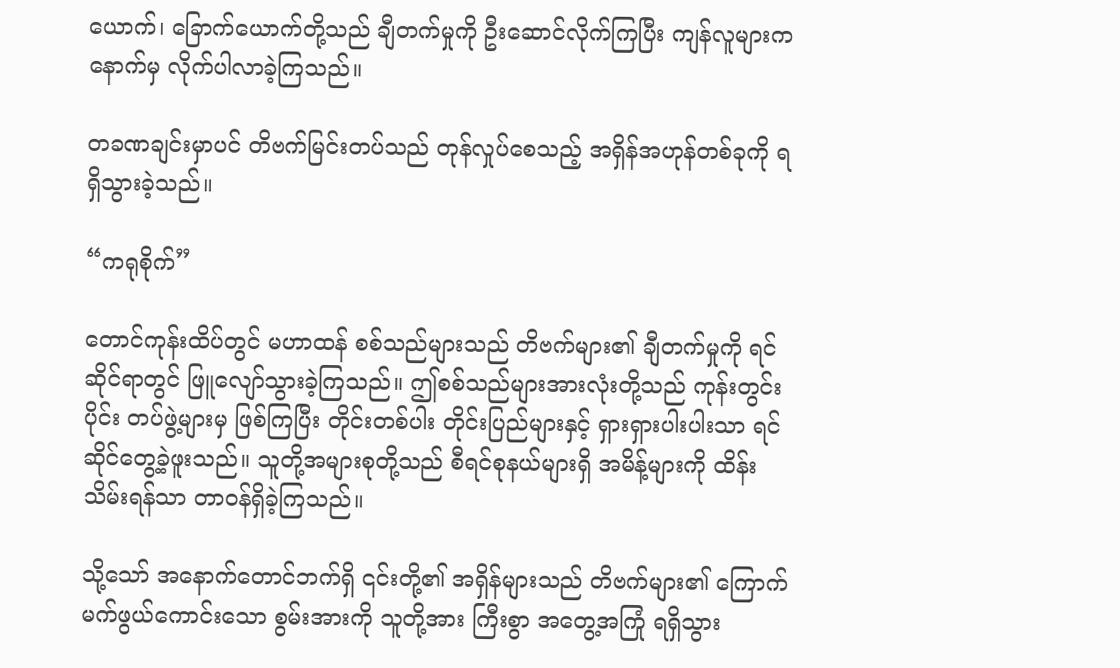ယောက်၊ ခြောက်ယောက်တို့သည် ချီတက်မှုကို ဦးဆောင်လိုက်ကြပြီး ကျန်လူများက နောက်မှ လိုက်ပါလာခဲ့ကြသည်။

တခဏချင်းမှာပင် တိဗက်မြင်းတပ်သည် တုန်လှုပ်စေသည့် အရှိန်အဟုန်တစ်ခုကို ရရှိသွားခဲ့သည်။

“ကရုစိုက်”

တောင်ကုန်းထိပ်တွင် မဟာထန် စစ်သည်များသည် တိဗက်များ၏ ချီတက်မှုကို ရင်ဆိုင်ရာတွင် ဖြူလျော်သွားခဲ့ကြသည်။ ဤစစ်သည်များအားလုံးတို့သည် ကုန်းတွင်းပိုင်း တပ်ဖွဲ့များမှ ဖြစ်ကြပြီး တိုင်းတစ်ပါး တိုင်းပြည်များနှင့် ရှားရှားပါးပါးသာ ရင်ဆိုင်တွေ့ခဲ့ဖူးသည်။ သူတို့အများစုတို့သည် စီရင်စုနယ်များရှိ အမိန့်များကို ထိန်းသိမ်းရန်သာ တာဝန်ရှိခဲ့ကြသည်။

သို့သော် အနောက်တောင်ဘက်ရှိ ၎င်းတို့၏ အရှိန်များသည် တိဗက်များ၏ ကြောက်မက်ဖွယ်ကောင်းသော စွမ်းအားကို သူတို့အား ကြီးစွာ အတွေ့အကြုံ ရရှိသွား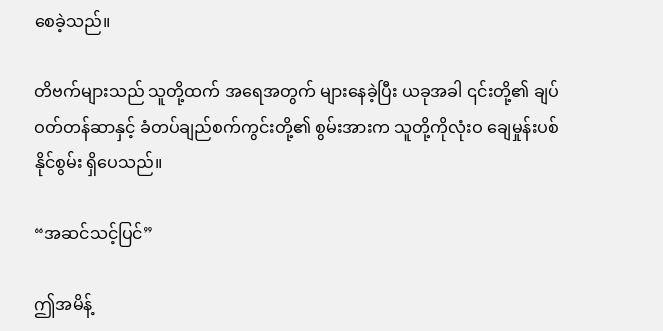စေခဲ့သည်။

တိဗက်များသည် သူတို့ထက် အရေအတွက် များနေခဲ့ပြီး ယခုအခါ ၎င်းတို့၏ ချပ်ဝတ်တန်ဆာနှင့် ခံတပ်ချည်စက်ကွင်းတို့၏ စွမ်းအားက သူတို့ကိုလုံးဝ ချေမှုန်းပစ်နိုင်စွမ်း ရှိပေသည်။

“အဆင်သင့်ပြင်”

ဤအမိန့်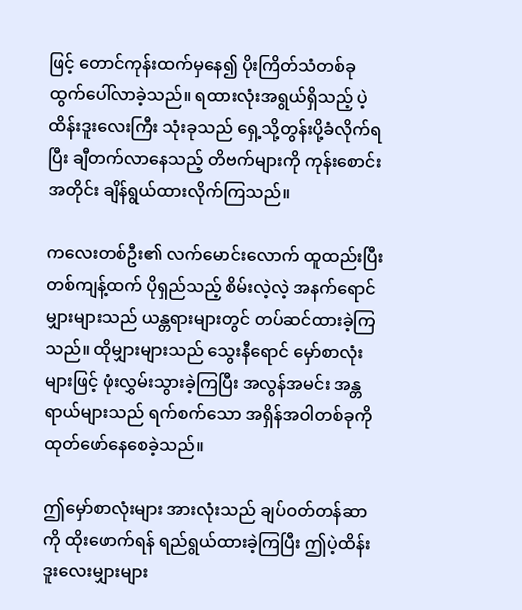ဖြင့် တောင်ကုန်းထက်မှနေ၍ ပိုးကြိတ်သံတစ်ခု ထွက်ပေါ်လာခဲ့သည်။ ရထားလုံးအရွယ်ရှိသည့် ပဲ့ထိန်းဒူးလေးကြီး သုံးခုသည် ရှေ့သို့တွန်းပို့ခံလိုက်ရပြီး ချီတက်လာနေသည့် တိဗက်များကို ကုန်းစောင်းအတိုင်း ချိန်ရွယ်ထားလိုက်ကြသည်။

ကလေးတစ်ဦး၏ လက်မောင်းလောက် ထူထည်းပြီး တစ်ကျန့်ထက် ပိုရှည်သည့် စိမ်းလဲ့လဲ့ အနက်ရောင်မျှားများသည် ယန္တရားများတွင် တပ်ဆင်ထားခဲ့ကြသည်။ ထိုမျှားများသည် သွေးနီရောင် မှော်စာလုံးများဖြင့် ဖုံးလွှမ်းသွားခဲ့ကြပြီး အလွန်အမင်း အန္တရာယ်များသည် ရက်စက်သော အရှိန်အဝါတစ်ခုကို ထုတ်ဖော်နေစေခဲ့သည်။

ဤမှော်စာလုံးများ အားလုံးသည် ချပ်ဝတ်တန်ဆာကို ထိုးဖောက်ရန် ရည်ရွယ်ထားခဲ့ကြပြီး ဤပဲ့ထိန်းဒူးလေးမျှားများ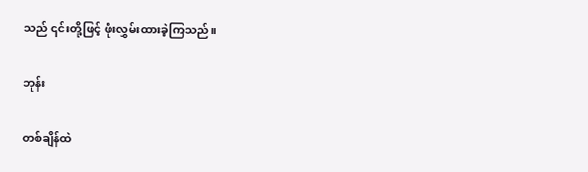သည် ၎င်းတို့ဖြင့် ဖုံးလွှမ်းထားခဲ့ကြသည်။

ဘုန်း

တစ်ချိန်ထဲ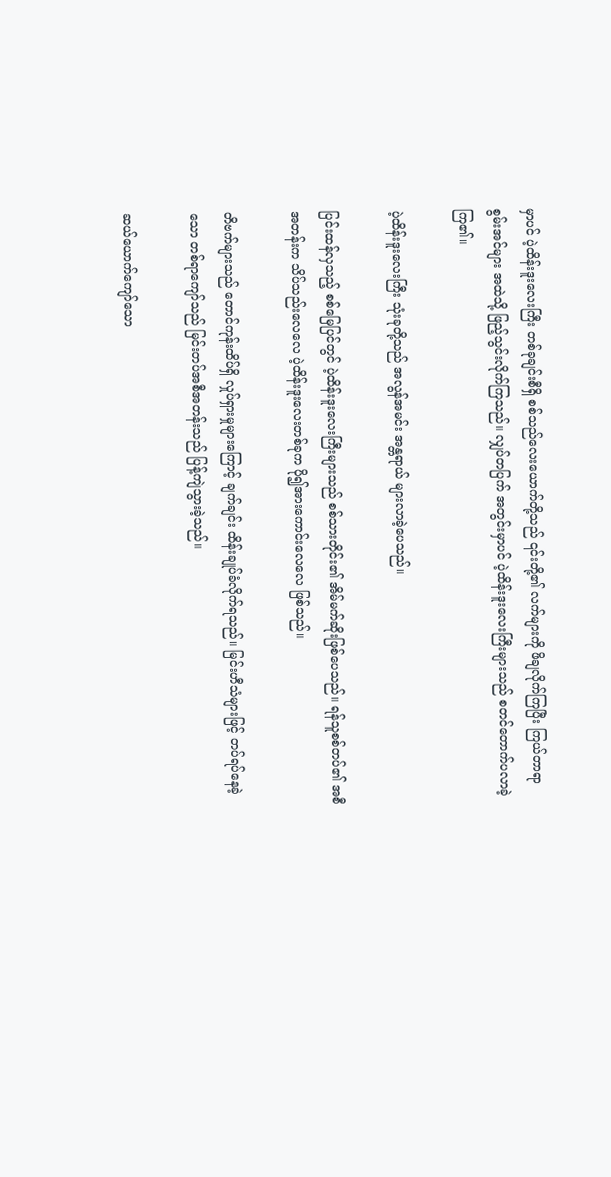မှာပင် ပဲ့ထိန်းဒူးလေးကြီး တစ်ခုချင်းစီရှိ စစ်သည်လေးယောက်တို့သည် ၎င်းတို့၏ လက်များကို ဖိချလိုက်ကြပြီး ကြယ်တာရာစွမ်းအင်များ အထဲသို့ ဖြည့်သွင်းလိုက်ကြသည်။ လျှပ်တပြက် အတွင်းမှာပင် ပဲ့ထိန်းဒူးလေးကြီးများသည် စတင်တောက်ပလာခဲ့ကြ၏။

ပဲ့ထိန်းဒူးလေးကြီး သုံးခုတို့သည် အလွန်အမင်း အန္တရာယ် များလာခဲ့ပေသည်။

ပြင်းထန်လှသည့် စစ်မြေပြင်တွင် ပဲ့ထိန်းဒူးလေးကြီးများသည် စစ်သားတိုင်း၏ အိမ်မက်ဆိုးဖြစ်ပေသည်။ ရန်သူစစ်တပ်၏ အစီအတန်းက သိပ်သည်းလေလေ ပဲ့ထိန်းဒူးလေးတစ်ခုက ပို၍အားကောင်းလေလေ ဖြစ်သည်။

တိဗက်များသည် တောင်ကုန်းထိပ်ရှိ လှုပ်ရှားမှုများကြောင့် ချက်ချင်း ထိန်းချုပ်ခံလိုက်ရသည်။ မြင်းဟီသံများဖြင့် တပ်ရပ်နေခဲ့သော တစ်ရာကျော်သည် မြင်းတပ်အစီအတန်းသည် ပြန့်ကျဲသွားခဲ့သည်။

ဆယ်ယောက်ကျော်သော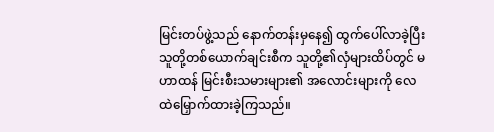မြင်းတပ်ဖွဲ့သည် နောက်တန်းမှနေ၍ ထွက်ပေါ်လာခဲ့ပြီး သူတို့တစ်ယောက်ချင်းစီက သူတို့၏လှံများထိပ်တွင် မဟာထန် မြင်းစီးသမားများ၏ အလောင်းများကို လေထဲမြှောက်ထားခဲ့ကြသည်။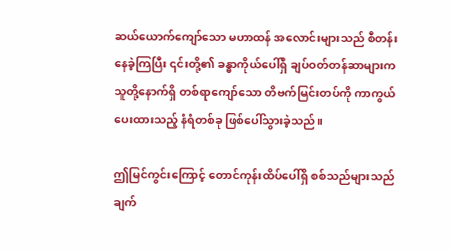ဆယ်ယောက်ကျော်သော မဟာထန် အလောင်းများသည် စီတန်းနေခဲ့ကြပြီး ၎င်းတို့၏ ခန္ဓာကိုယ်ပေါ်ရှိ ချပ်ဝတ်တန်ဆာများက သူတို့နောက်ရှိ တစ်ရာကျော်သော တိဗက်မြင်းတပ်ကို ကာကွယ်ပေးထားသည့် နံရံတစ်ခု ဖြစ်ပေါ်သွားခဲ့သည်။

ဤမြင်ကွင်းကြောင့် တောင်ကုန်းထိပ်ပေါ်ရှိ စစ်သည်များသည် ချက်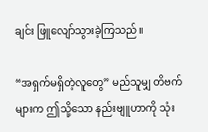ချင်း ဖြူလျော်သွားခဲ့ကြသည်။

“အရှက်မရှိတဲ့လူတွေ” မည်သူမျှ တိဗက်များက ဤသို့သော နည်းဗျူဟာကို သုံး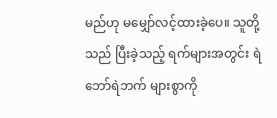မည်ဟု မမျှော်လင့်ထားခဲ့ပေ။ သူတို့သည် ပြီးခဲ့သည့် ရက်များအတွင်း ရဲဘော်ရဲဘက် များစွာကို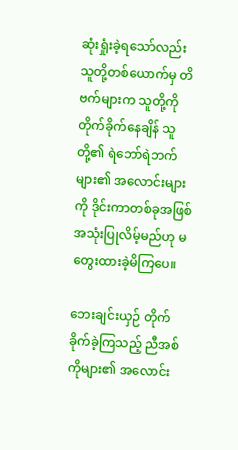ဆုံးရှုံးခဲ့ရသော်လည်း သူတို့တစ်ယောက်မှ တိဗက်များက သူတို့ကို တိုက်ခိုက်နေချိန် သူတို့၏ ရဲဘော်ရဲဘက်များ၏ အလောင်းများကို ဒိုင်းကာတစ်ခုအဖြစ် အသုံးပြုလိမ့်မည်ဟု မတွေးထားခဲ့မိကြပေ။

ဘေးချင်းယှဉ် တိုက်ခိုက်ခဲ့ကြသည့် ညီအစ်ကိုများ၏ အလောင်း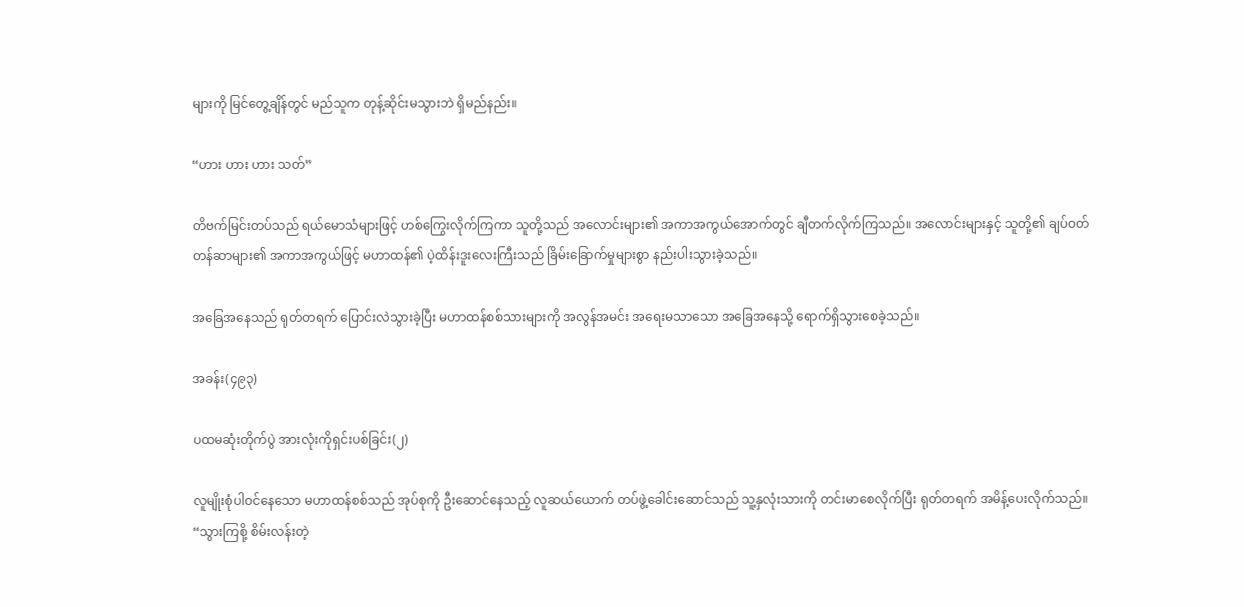များကို မြင်တွေ့ချိန်တွင် မည်သူက တုန့်ဆိုင်းမသွားဘဲ ရှိမည်နည်း။

“ဟား ဟား ဟား သတ်”

တိဗက်မြင်းတပ်သည် ရယ်မောသံများဖြင့် ဟစ်ကြွေးလိုက်ကြကာ သူတို့သည် အလောင်းများ၏ အကာအကွယ်အောက်တွင် ချီတက်လိုက်ကြသည်။ အလောင်းများနှင့် သူတို့၏ ချပ်ဝတ်တန်ဆာများ၏ အကာအကွယ်ဖြင့် မဟာထန်၏ ပဲ့ထိန်းဒူးလေးကြီးသည် ခြိမ်းခြောက်မှုများစွာ နည်းပါးသွားခဲ့သည်။

အခြေအနေသည် ရုတ်တရက် ပြောင်းလဲသွားခဲ့ပြီး မဟာထန်စစ်သားများကို အလွန်အမင်း အရေးမသာသော အခြေအနေသို့ ရောက်ရှိသွားစေခဲ့သည်။

အခန်း(၄၉၃)

ပထမဆုံးတိုက်ပွဲ အားလုံးကိုရှင်းပစ်ခြင်း(၂)

လူမျိုးစုံပါဝင်နေသော မဟာထန်စစ်သည် အုပ်စုကို ဦးဆောင်နေသည့် လူဆယ်ယောက် တပ်ဖွဲ့ခေါင်းဆောင်သည် သူ့နှလုံးသားကို တင်းမာစေလိုက်ပြီး ရုတ်တရက် အမိန့်ပေးလိုက်သည်။ “သွားကြစို့ စိမ်းလန်းတဲ့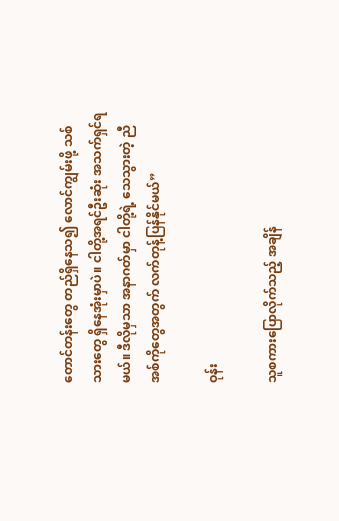တောင်တန်းတွေ တည်ရှိနေသ၍ လောင်ကျွမ်းဖို့ သစ်သားတွေ ရှိနေအုံးမှာပဲ။ ငါတို့အရင်ဦးဆုံး အသက်ရှင်ရမယ်။ ဒီလိုမှသာ အနာဂတ်မှာ ငါတို့ရဲ့ သေသွားတဲ့ ညီအစ်ကိုတွေအတွက် လက်တုန့်ပြန်နိုင်မယ်”

ဝုန်း

သူစကားပြောလိုက်သည့် အချိန်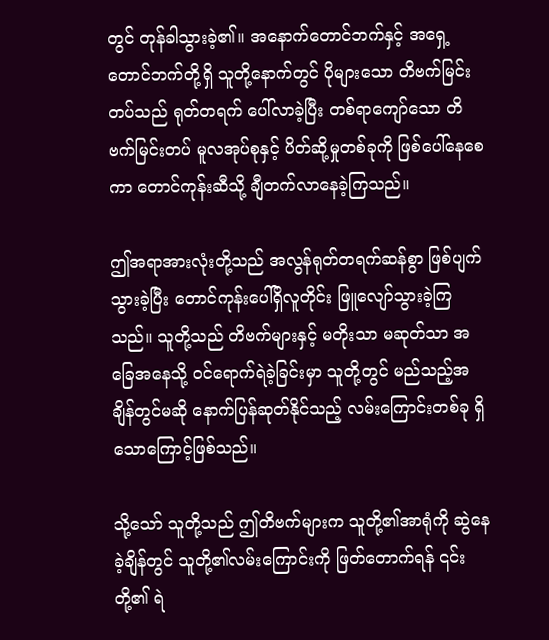တွင် တုန်ခါသွားခဲ့၏။ အနောက်တောင်ဘက်နှင့် အရှေ့တောင်ဘက်တို့ရှိ သူတို့နောက်တွင် ပိုများသော တိဗက်မြင်းတပ်သည် ရုတ်တရက် ပေါ်လာခဲ့ပြီး တစ်ရာကျော်သော တိဗက်မြင်းတပ် မူလအုပ်စုနှင့် ပိတ်ဆို့မှုတစ်ခုကို ဖြစ်ပေါ်နေစေကာ တောင်ကုန်းဆီသို့ ချီတက်လာနေခဲ့ကြသည်။

ဤအရာအားလုံးတို့သည် အလွန်ရုတ်တရက်ဆန်စွာ ဖြစ်ပျက်သွားခဲ့ပြီး တောင်ကုန်းပေါ်ရှိလူတိုင်း ဖြူလျော်သွားခဲ့ကြသည်။ သူတို့သည် တိဗက်များနှင့် မတိုးသာ မဆုတ်သာ အခြေအနေသို့ ဝင်ရောက်ရဲခဲ့ခြင်းမှာ သူတို့တွင် မည်သည့်အချိန်တွင်မဆို နောက်ပြန်ဆုတ်နိုင်သည့် လမ်းကြောင်းတစ်ခု ရှိသောကြောင့်ဖြစ်သည်။

သို့သော် သူတို့သည် ဤတိဗက်များက သူတို့၏အာရုံကို ဆွဲနေခဲ့ချိန်တွင် သူတို့၏လမ်းကြောင်းကို ဖြတ်တောက်ရန် ၎င်းတို့၏ ရဲ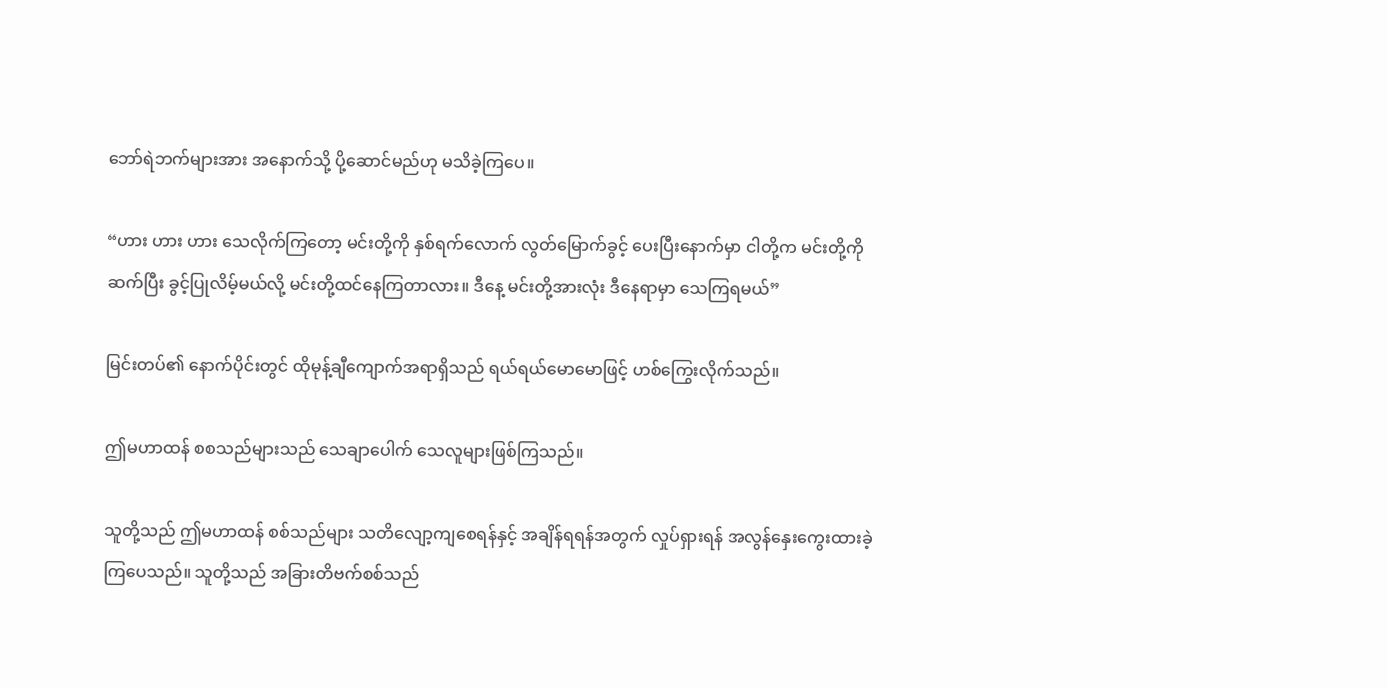ဘော်ရဲဘက်များအား အနောက်သို့ ပို့ဆောင်မည်ဟု မသိခဲ့ကြပေ။

“ဟား ဟား ဟား သေလိုက်ကြတော့ မင်းတို့ကို နှစ်ရက်လောက် လွတ်မြောက်ခွင့် ပေးပြီးနောက်မှာ ငါတို့က မင်းတို့ကိုဆက်ပြီး ခွင့်ပြုလိမ့်မယ်လို့ မင်းတို့ထင်နေကြတာလား။ ဒီနေ့ မင်းတို့အားလုံး ဒီနေရာမှာ သေကြရမယ်”

မြင်းတပ်၏ နောက်ပိုင်းတွင် ထိုမုန့်ချီကျောက်အရာရှိသည် ရယ်ရယ်မောမောဖြင့် ဟစ်ကြွေးလိုက်သည်။

ဤမဟာထန် စစသည်များသည် သေချာပေါက် သေလူများဖြစ်ကြသည်။

သူတို့သည် ဤမဟာထန် စစ်သည်များ သတိလျော့ကျစေရန်နှင့် အချိန်ရရန်အတွက် လှုပ်ရှားရန် အလွန်နှေးကွေးထားခဲ့ကြပေသည်။ သူတို့သည် အခြားတိဗက်စစ်သည်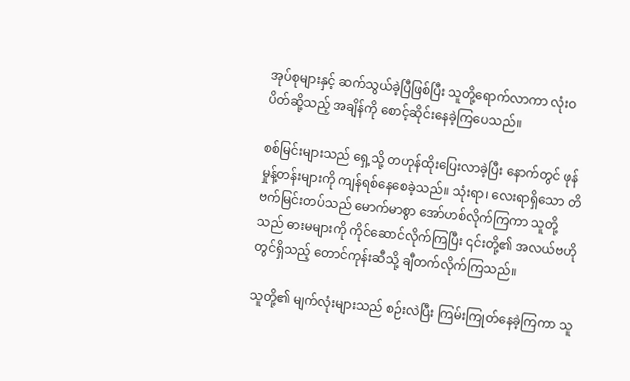အုပ်စုများနှင့် ဆက်သွယ်ခဲ့ပြီဖြစ်ပြီး သူတို့ရောက်လာကာ လုံးဝပိတ်ဆို့သည့် အချိန်ကို စောင့်ဆိုင်းနေခဲ့ကြပေသည်။

စစ်မြင်းများသည် ရှေ့သို့ တဟုန်ထိုးပြေးလာခဲ့ပြီး နောက်တွင် ဖုန်မှုန့်တန်းများကို ကျန်ရစ်နေစေခဲ့သည်။ သုံးရာ၊ လေးရာရှိသော တိဗက်မြင်းတပ်သည် မောက်မာစွာ အော်ဟစ်လိုက်ကြကာ သူတို့သည် ဓားမများကို ကိုင်ဆောင်လိုက်ကြပြီး ၎င်းတို့၏ အလယ်ဗဟိုတွင်ရှိသည့် တောင်ကုန်းဆီသို့ ချီတက်လိုက်ကြသည်။

သူတို့၏ မျက်လုံးများသည် စဉ်းလဲပြီး ကြမ်းကြုတ်နေခဲ့ကြကာ သူ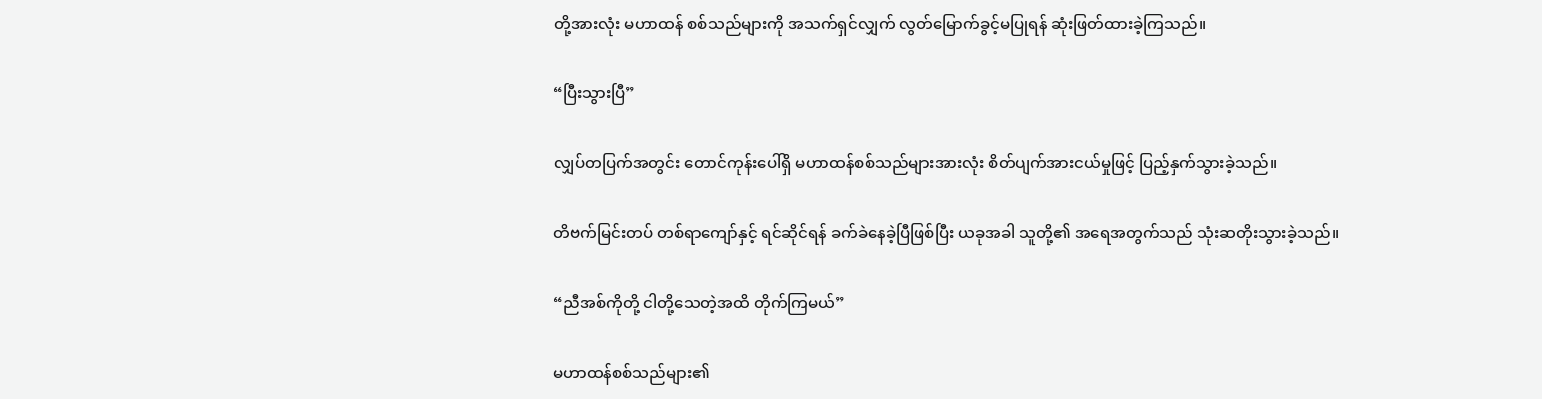တို့အားလုံး မဟာထန် စစ်သည်များကို အသက်ရှင်လျှက် လွတ်မြောက်ခွင့်မပြုရန် ဆုံးဖြတ်ထားခဲ့ကြသည်။

“ပြီးသွားပြီ”

လျှပ်တပြက်အတွင်း တောင်ကုန်းပေါ်ရှိ မဟာထန်စစ်သည်များအားလုံး စိတ်ပျက်အားငယ်မှုဖြင့် ပြည့်နှက်သွားခဲ့သည်။

တိဗက်မြင်းတပ် တစ်ရာကျော်နှင့် ရင်ဆိုင်ရန် ခက်ခဲနေခဲ့ပြီဖြစ်ပြီး ယခုအခါ သူတို့၏ အရေအတွက်သည် သုံးဆတိုးသွားခဲ့သည်။

“ညီအစ်ကိုတို့ ငါတို့သေတဲ့အထိ တိုက်ကြမယ်”

မဟာထန်စစ်သည်များ၏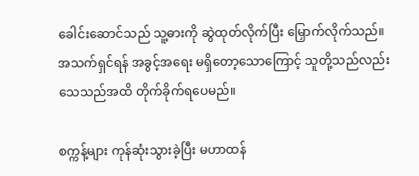ခေါင်းဆောင်သည် သူ့ဓားကို ဆွဲထုတ်လိုက်ပြီး မြှောက်လိုက်သည်။ အသက်ရှင်ရန် အခွင့်အရေး မရှိတော့သောကြောင့် သူတို့သည်လည်း သေသည်အထိ တိုက်ခိုက်ရပေမည်။

စက္ကန့်များ ကုန်ဆုံးသွားခဲ့ပြီး မဟာထန်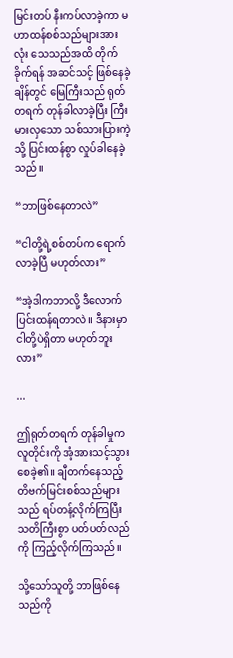မြင်းတပ် နီးကပ်လာခဲ့ကာ မဟာထန်စစ်သည်များအားလုံး သေသည်အထိ တိုက်ခိုက်ရန် အဆင်သင့် ဖြစ်နေခဲ့ချိန်တွင် မြေကြီးသည် ရုတ်တရက် တုန်ခါလာခဲ့ပြီး ကြီးမားလှသော သစ်သားပြားကဲ့သို့ ပြင်းထန်စွာ လှုပ်ခါနေခဲ့သည်။

“ဘာဖြစ်နေတာလဲ”

“ငါတို့ရဲ့စစ်တပ်က ရောက်လာခဲ့ပြီ မဟုတ်လား”

“အဲ့ဒါကဘာလို့ ဒီလောက်ပြင်းထန်ရတာလဲ။ ဒီနားမှာ ငါတို့ပဲရှိတာ မဟုတ်ဘူးလား”

...

ဤရုတ်တရက် တုန်ခါမှုက လူတိုင်းကို အံ့အားသင့်သွားစေခဲ့၏။ ချီတက်နေသည့် တိဗက်မြင်းစစ်သည်များသည် ရပ်တန့်လိုက်ကြပြီး သတိကြီးစွာ ပတ်ပတ်လည်ကို ကြည့်လိုက်ကြသည်။

သို့သော်သူတို့ ဘာဖြစ်နေသည်ကို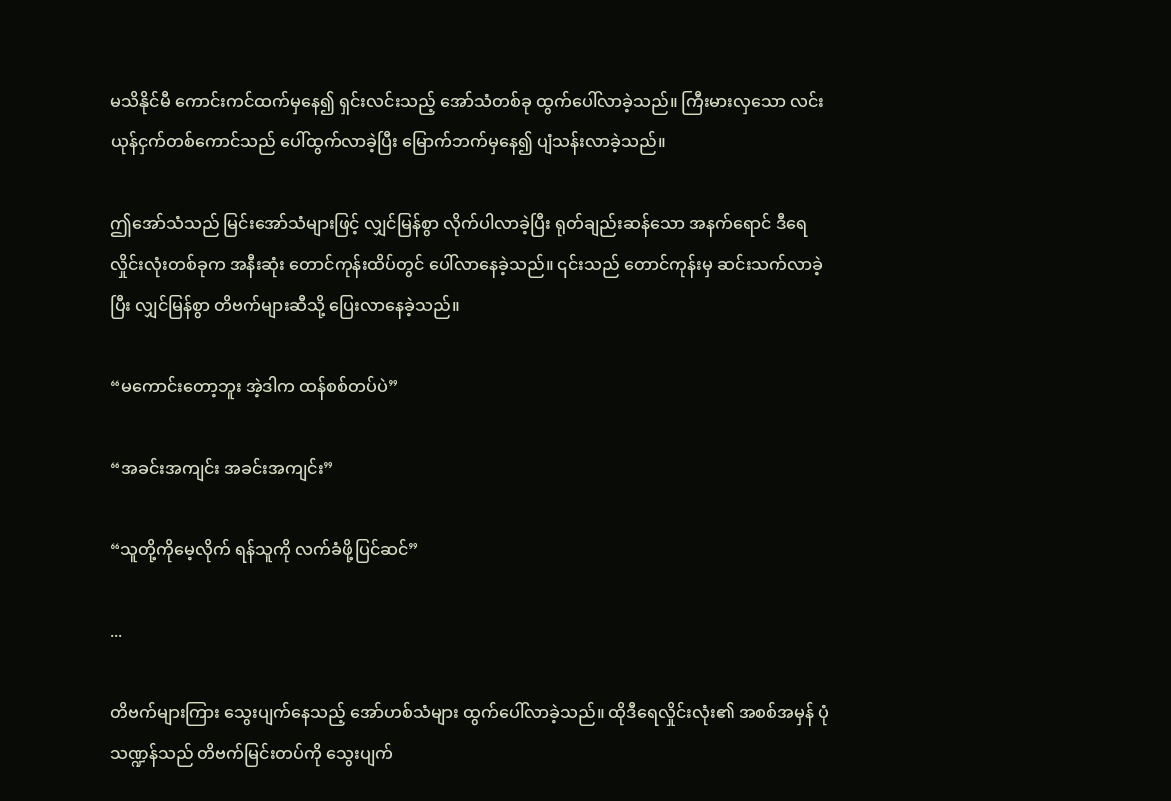မသိနိုင်မီ ကောင်းကင်ထက်မှနေ၍ ရှင်းလင်းသည့် အော်သံတစ်ခု ထွက်ပေါ်လာခဲ့သည်။ ကြီးမားလှသော လင်းယုန်ငှက်တစ်ကောင်သည် ပေါ်ထွက်လာခဲ့ပြီး မြောက်ဘက်မှနေ၍ ပျံသန်းလာခဲ့သည်။

ဤအော်သံသည် မြင်းအော်သံများဖြင့် လျှင်မြန်စွာ လိုက်ပါလာခဲ့ပြီး ရုတ်ချည်းဆန်သော အနက်ရောင် ဒီရေလှိုင်းလုံးတစ်ခုက အနီးဆုံး တောင်ကုန်းထိပ်တွင် ပေါ်လာနေခဲ့သည်။ ၎င်းသည် တောင်ကုန်းမှ ဆင်းသက်လာခဲ့ပြီး လျှင်မြန်စွာ တိဗက်များဆီသို့ ပြေးလာနေခဲ့သည်။

“မကောင်းတော့ဘူး အဲ့ဒါက ထန်စစ်တပ်ပဲ”

“အခင်းအကျင်း အခင်းအကျင်း”

“သူတို့ကိုမေ့လိုက် ရန်သူကို လက်ခံဖို့ပြင်ဆင်”

...

တိဗက်များကြား သွေးပျက်နေသည့် အော်ဟစ်သံများ ထွက်ပေါ်လာခဲ့သည်။ ထိုဒီရေလှိုင်းလုံး၏ အစစ်အမှန် ပုံသဏ္ဍန်သည် တိဗက်မြင်းတပ်ကို သွေးပျက်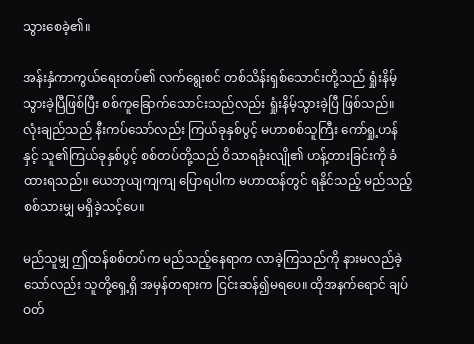သွားစေခဲ့၏။

အန်းနှံကာကွယ်ရေးတပ်၏ လက်ရွေးစင် တစ်သိန်းရှစ်သောင်းတို့သည် ရှုံးနိမ့်သွားခဲ့ပြီဖြစ်ပြီး စစ်ကူခြောက်သောင်းသည်လည်း ရှုံးနိမ့်သွားခဲ့ပြီ ဖြစ်သည်။ လုံးချည်သည် နီးကပ်သော်လည်း ကြယ်ခုနှစ်ပွင့် မဟာစစ်သူကြီး ကော်ရှု့ဟန်နှင့် သူ၏ကြယ်ခုနှစ်ပွင့် စစ်တပ်တို့သည် ဝိသာရခုံးလျို၏ ဟန့်တားခြင်းကို ခံထားရသည်။ ယေဘုယျကျကျ ပြောရပါက မဟာထန်တွင် ရနိုင်သည့် မည်သည့်စစ်သားမျှ မရှိခဲ့သင့်ပေ။

မည်သူမျှ ဤထန်စစ်တပ်က မည်သည့်နေရာက လာခဲ့ကြသည်ကို နားမလည်ခဲ့သော်လည်း သူတို့ရှေ့ရှိ အမှန်တရားက ငြင်းဆန်၍မရပေ။ ထိုအနက်ရောင် ချပ်ဝတ်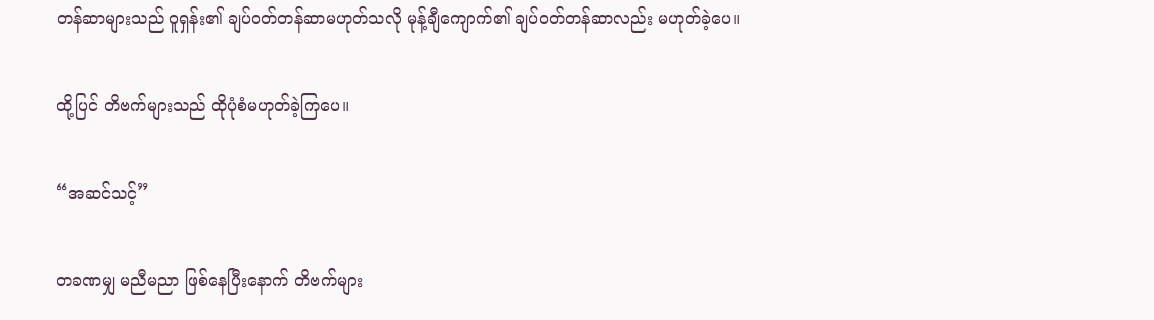တန်ဆာများသည် ဝူရှန်း၏ ချပ်ဝတ်တန်ဆာမဟုတ်သလို မုန့်ချီကျောက်၏ ချပ်ဝတ်တန်ဆာလည်း မဟုတ်ခဲ့ပေ။

ထို့ပြင် တိဗက်များသည် ထိုပုံစံမဟုတ်ခဲ့ကြပေ။

“အဆင်သင့်”

တခဏမျှ မညီမညာ ဖြစ်နေပြီးနောက် တိဗက်များ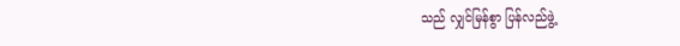သည် လျှင်မြန်စွာ ပြန်လည်ဖွဲ့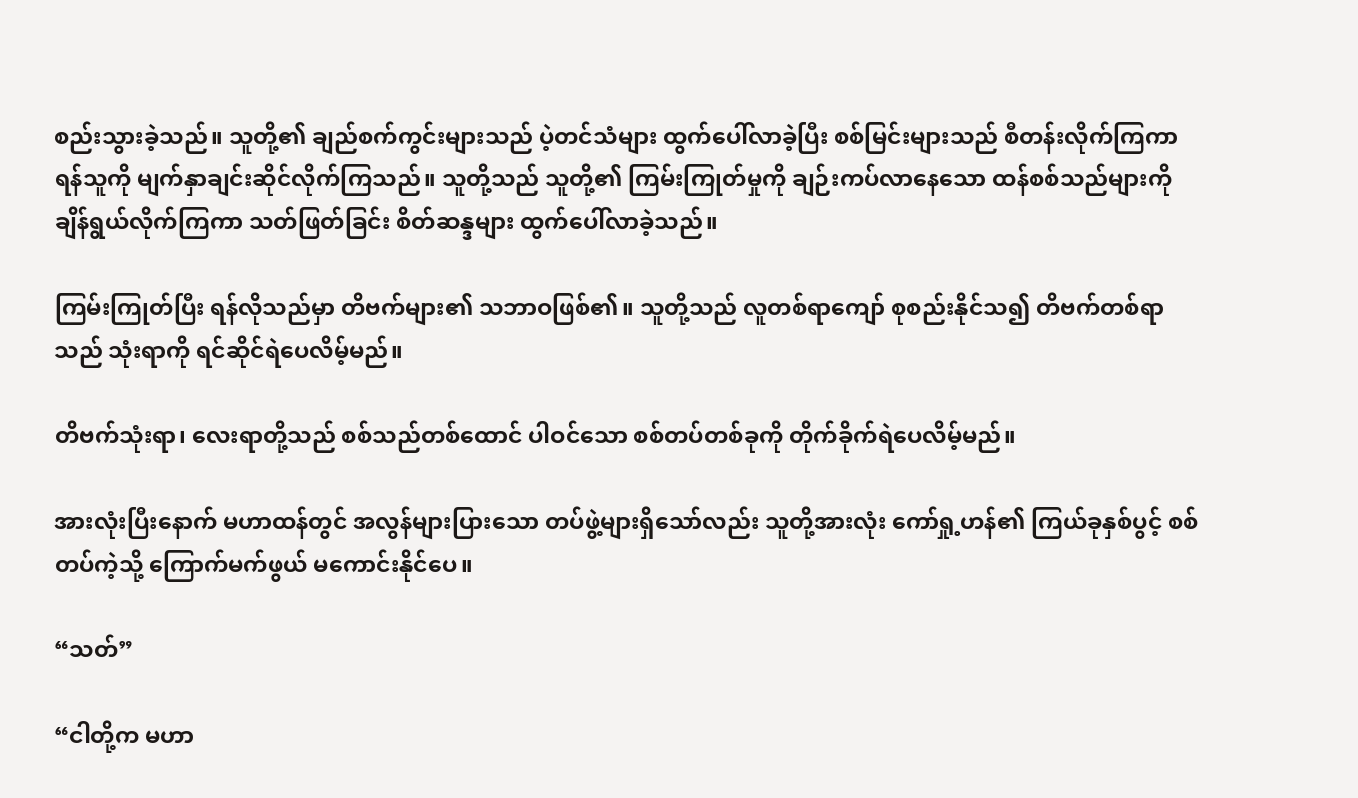စည်းသွားခဲ့သည်။ သူတို့၏ ချည်စက်ကွင်းများသည် ပဲ့တင်သံများ ထွက်ပေါ်လာခဲ့ပြီး စစ်မြင်းများသည် စီတန်းလိုက်ကြကာ ရန်သူကို မျက်နှာချင်းဆိုင်လိုက်ကြသည်။ သူတို့သည် သူတို့၏ ကြမ်းကြုတ်မှုကို ချဉ်းကပ်လာနေသော ထန်စစ်သည်များကို ချိန်ရွယ်လိုက်ကြကာ သတ်ဖြတ်ခြင်း စိတ်ဆန္ဒများ ထွက်ပေါ်လာခဲ့သည်။

ကြမ်းကြုတ်ပြီး ရန်လိုသည်မှာ တိဗက်များ၏ သဘာဝဖြစ်၏။ သူတို့သည် လူတစ်ရာကျော် စုစည်းနိုင်သ၍ တိဗက်တစ်ရာသည် သုံးရာကို ရင်ဆိုင်ရဲပေလိမ့်မည်။

တိဗက်သုံးရာ၊ လေးရာတို့သည် စစ်သည်တစ်ထောင် ပါဝင်သော စစ်တပ်တစ်ခုကို တိုက်ခိုက်ရဲပေလိမ့်မည်။

အားလုံးပြီးနောက် မဟာထန်တွင် အလွန်များပြားသော တပ်ဖွဲ့များရှိသော်လည်း သူတို့အားလုံး ကော်ရှု့ဟန်၏ ကြယ်ခုနှစ်ပွင့် စစ်တပ်ကဲ့သို့ ကြောက်မက်ဖွယ် မကောင်းနိုင်ပေ။

“သတ်”

“ငါတို့က မဟာ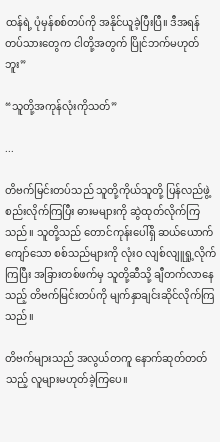ထန်ရဲ့ ပုံမှန်စစ်တပ်ကို အနိုင်ယူခဲ့ပြီးပြီ။ ဒီအရန်တပ်သားတွေက ငါတို့အတွက် ပြိုင်ဘက်မဟုတ်ဘူး”

“သူတို့အကုန်လုံးကိုသတ်”

...

တိဗက်မြင်းတပ်သည် သူတို့ကိုယ်သူတို့ ပြန်လည်ဖွဲ့စည်းလိုက်ကြပြီး ဓားမများကို ဆွဲထုတ်လိုက်ကြသည်။ သူတို့သည် တောင်ကုန်းပေါ်ရှိ ဆယ်ယောက်ကျော်သော စစ်သည်များကို လုံးဝ လျစ်လျူရှု့လိုက်ကြပြီး အခြားတစ်ဖက်မှ သူတို့ဆီသို့ ချီတက်လာနေသည့် တိဗက်မြင်းတပ်ကို မျက်နှာချင်းဆိုင်လိုက်ကြသည်။

တိဗက်များသည် အလွယ်တကူ နောက်ဆုတ်တတ်သည့် လူများမဟုတ်ခဲ့ကြပေ။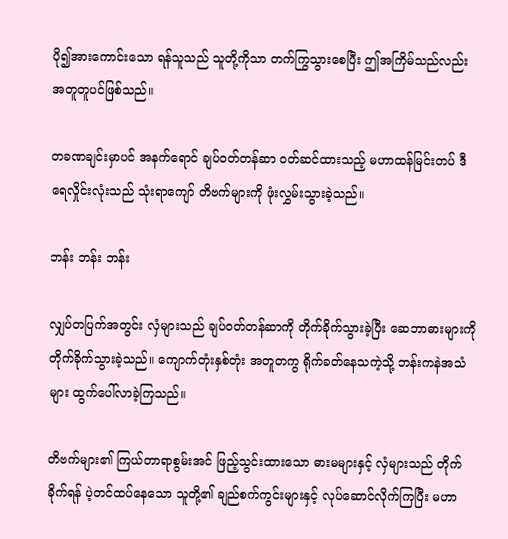ပို၍အားကောင်းသော ရန်သူသည် သူတို့ကိုသာ တက်ကြွသွားစေပြီး ဤအကြိမ်သည်လည်း အတူတူပင်ဖြစ်သည်။

တခဏချင်းမှာပင် အနက်ရောင် ချပ်ဝတ်တန်ဆာ ဝတ်ဆင်ထားသည့် မဟာထန်မြင်းတပ် ဒီရေလှိုင်းလုံးသည် သုံးရာကျော် တိဗက်များကို ဖုံးလွှမ်းသွားခဲ့သည်။

ဘန်း ဘန်း ဘန်း

လျှပ်တပြက်အတွင်း လှံများသည် ချပ်ဝတ်တန်ဆာကို တိုက်ခိုက်သွားခဲ့ပြီး ဆေဘာဓားများကို တိုက်ခိုက်သွားခဲ့သည်။ ကျောက်တုံးနှစ်တုံး အတူတကွ ရိုက်ခတ်နေသကဲ့သို့ ဘန်းကနဲအသံများ ထွက်ပေါ်လာခဲ့ကြသည်။

တိဗက်များ၏ ကြယ်တာရာစွမ်းအင် ဖြည့်သွင်းထားသော ဓားမများနှင့် လှံများသည် တိုက်ခိုက်ရန် ပဲ့တင်ထပ်နေသော သူတို့၏ ချည်စက်ကွင်းများနှင့် လုပ်ဆောင်လိုက်ကြပြီး မဟာ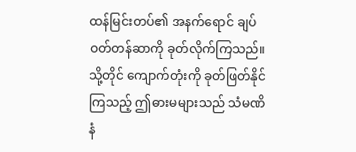ထန်မြင်းတပ်၏ အနက်ရောင် ချပ်ဝတ်တန်ဆာကို ခုတ်လိုက်ကြသည်။ သို့တိုင် ကျောက်တုံးကို ခုတ်ဖြတ်နိုင်ကြသည့် ဤဓားမများသည် သံမဏိနံ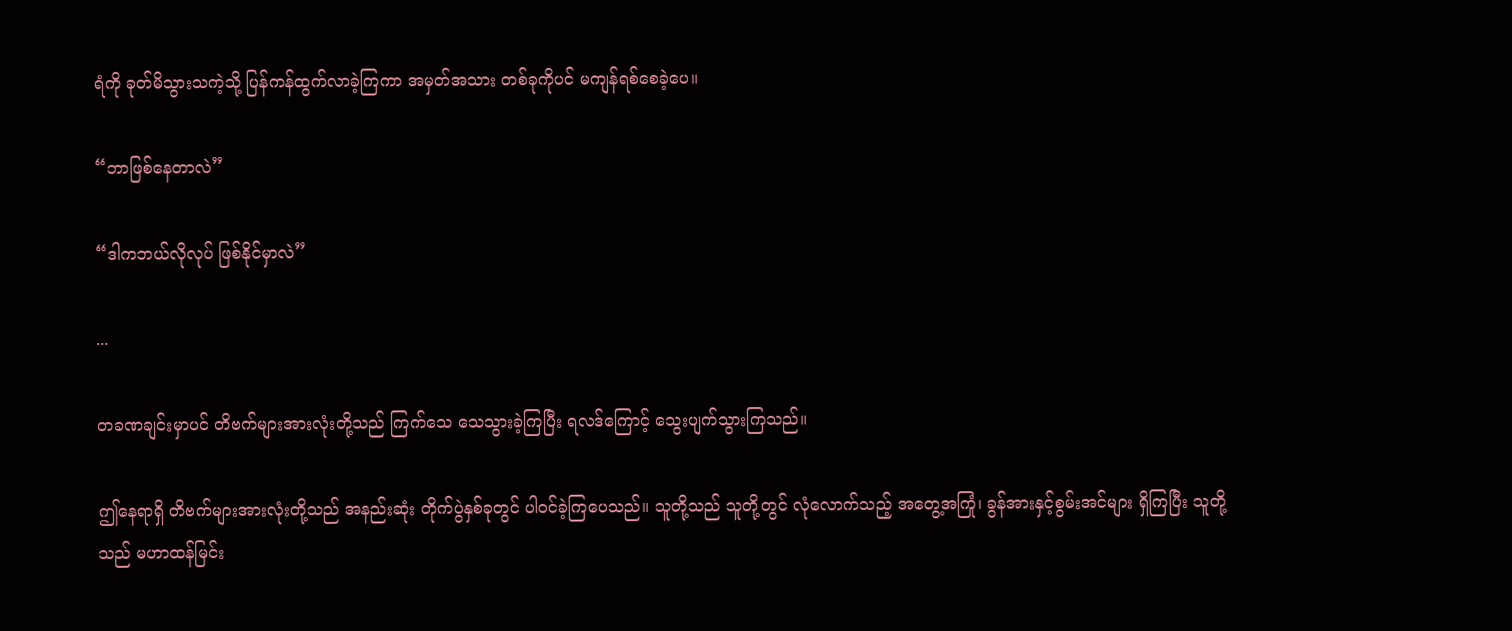ရံကို ခုတ်မိသွားသကဲ့သို့ ပြန်ကန်ထွက်လာခဲ့ကြကာ အမှတ်အသား တစ်ခုကိုပင် မကျန်ရစ်စေခဲ့ပေ။

“ဘာဖြစ်နေတာလဲ”

“ဒါကဘယ်လိုလုပ် ဖြစ်နိုင်မှာလဲ”

...

တခဏချင်းမှာပင် တိဗက်များအားလုံးတို့သည် ကြက်သေ သေသွားခဲ့ကြပြီး ရလဒ်ကြောင့် သွေးပျက်သွားကြသည်။

ဤနေရာရှိ တိဗက်များအားလုံးတို့သည် အနည်းဆုံး တိုက်ပွဲနှစ်ခုတွင် ပါဝင်ခဲ့ကြပေသည်။ သူတို့သည် သူတို့တွင် လုံလောက်သည့် အတွေ့အကြုံ၊ ခွန်အားနှင့်စွမ်းအင်များ ရှိကြပြီး သူတို့သည် မဟာထန်မြင်း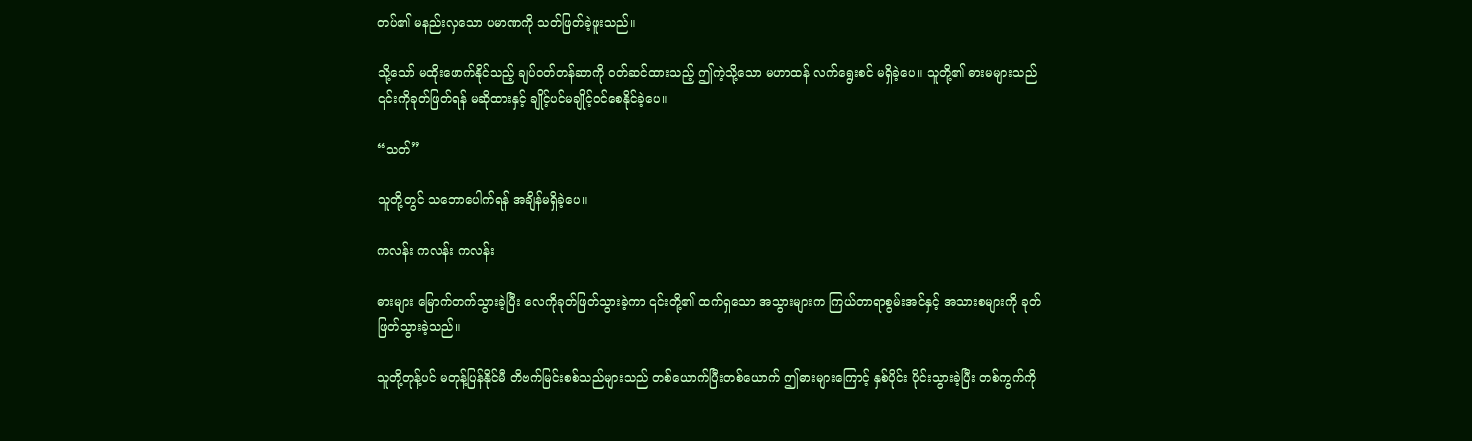တပ်၏ မနည်းလှသော ပမာဏကို သတ်ဖြတ်ခဲ့ဖူးသည်။

သို့သော် မထိုးဖောက်နိုင်သည့် ချပ်ဝတ်တန်ဆာကို ဝတ်ဆင်ထားသည့် ဤကဲ့သို့သော မဟာထန် လက်ရွေးစင် မရှိခဲ့ပေ။ သူတို့၏ ဓားမများသည် ၎င်းကိုခုတ်ဖြတ်ရန် မဆိုထားနှင့် ချိုင့်ပင်မချိုင့်ဝင်စေနိုင်ခဲ့ပေ။

“သတ်”

သူတို့တွင် သဘောပေါက်ရန် အချိန်မရှိခဲ့ပေ။

ကလန်း ကလန်း ကလန်း

ဓားများ မြောက်တက်သွားခဲ့ပြီး လေကိုခုတ်ဖြတ်သွားခဲ့ကာ ၎င်းတို့၏ ထက်ရှသော အသွားများက ကြယ်တာရာစွမ်းအင်နှင့် အသားစများကို ခုတ်ဖြတ်သွားခဲ့သည်။

သူတို့တုန့်ပင် မတုန့်ပြန်နိုင်မီ တိဗက်မြင်းစစ်သည်များသည် တစ်ယောက်ပြီးတစ်ယောက် ဤဓားများကြောင့် နှစ်ပိုင်း ပိုင်းသွားခဲ့ပြီး တစ်ကွက်ကို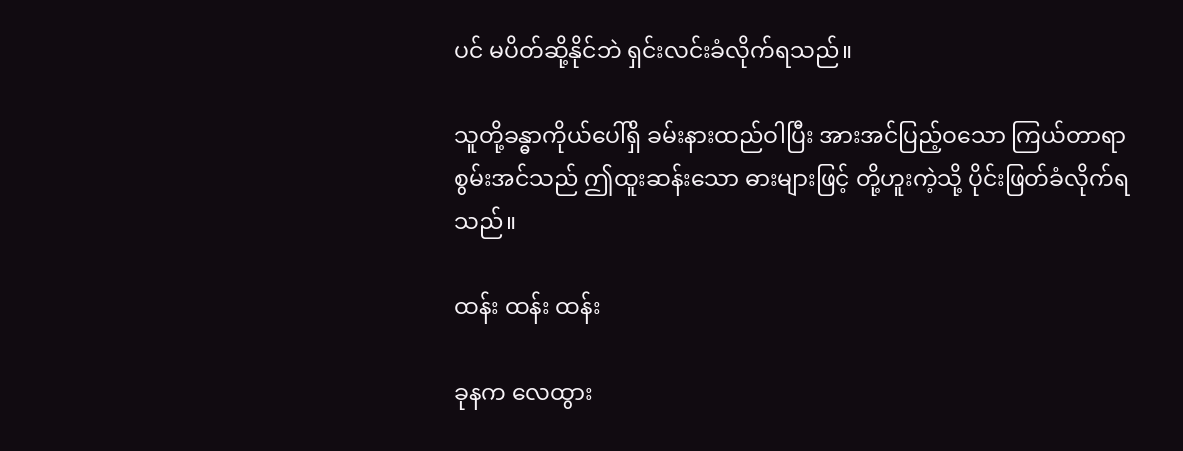ပင် မပိတ်ဆို့နိုင်ဘဲ ရှင်းလင်းခံလိုက်ရသည်။

သူတို့ခန္ဓာကိုယ်ပေါ်ရှိ ခမ်းနားထည်ဝါပြီး အားအင်ပြည့်ဝသော ကြယ်တာရာစွမ်းအင်သည် ဤထူးဆန်းသော ဓားများဖြင့် တို့ဟူးကဲ့သို့ ပိုင်းဖြတ်ခံလိုက်ရသည်။

ထန်း ထန်း ထန်း

ခုနက လေထွား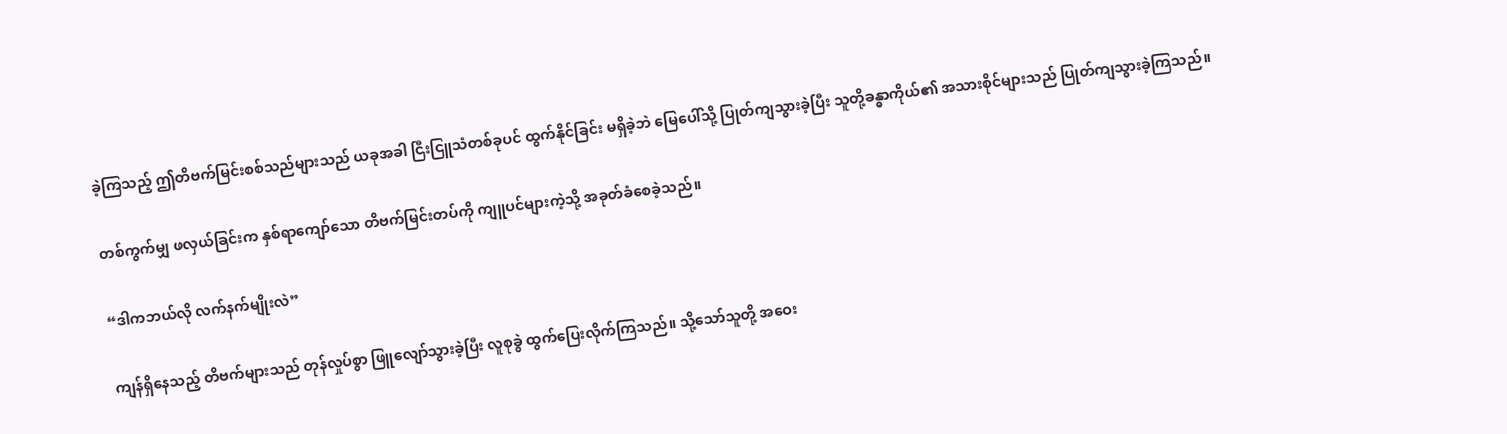ခဲ့ကြသည့် ဤတိဗက်မြင်းစစ်သည်များသည် ယခုအခါ ငြီးငြူသံတစ်ခုပင် ထွက်နိုင်ခြင်း မရှိခဲ့ဘဲ မြေပေါ်သို့ ပြုတ်ကျသွားခဲ့ပြီး သူတို့ခန္ဓာကိုယ်၏ အသားစိုင်များသည် ပြုတ်ကျသွားခဲ့ကြသည်။

တစ်ကွက်မျှ ဖလှယ်ခြင်းက နှစ်ရာကျော်သော တိဗက်မြင်းတပ်ကို ကျူပင်များကဲ့သို့ အခုတ်ခံစေခဲ့သည်။

“ဒါကဘယ်လို လက်နက်မျိုးလဲ”

ကျန်ရှိနေသည့် တိဗက်များသည် တုန်လှုပ်စွာ ဖြူလျော်သွားခဲ့ပြီး လူစုခွဲ ထွက်ပြေးလိုက်ကြသည်။ သို့သော်သူတို့ အဝေး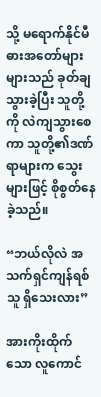သို့ မရောက်နိုင်မီ ဓားအတော်များများသည် ခုတ်ချသွားခဲ့ပြီး သူတို့ကို လဲကျသွားစေကာ သူတို့၏ဒဏ်ရာများက သွေးများဖြင့် စိုစွတ်နေခဲ့သည်။

“ဘယ်လိုလဲ အသက်ရှင်ကျန်ရစ်သူ ရှိသေးလား”

အားကိုးထိုက်သော လူကောင်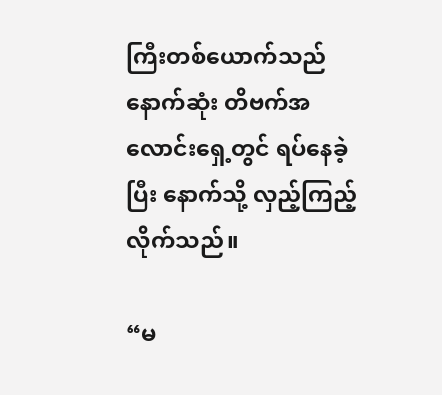ကြီးတစ်ယောက်သည် နောက်ဆုံး တိဗက်အလောင်းရှေ့တွင် ရပ်နေခဲ့ပြီး နောက်သို့ လှည့်ကြည့်လိုက်သည်။

“မ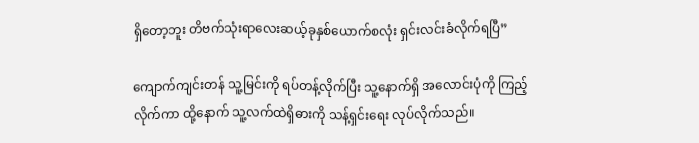ရှိတော့ဘူး တိဗက်သုံးရာလေးဆယ့်ခုနှစ်ယောက်စလုံး ရှင်းလင်းခံလိုက်ရပြီ”

ကျောက်ကျင်းတန် သူ့မြင်းကို ရပ်တန့်လိုက်ပြီး သူ့နောက်ရှိ အလောင်းပုံကို ကြည့်လိုက်ကာ ထို့နောက် သူ့လက်ထဲရှိဓားကို သန့်ရှင်းရေး လုပ်လိုက်သည်။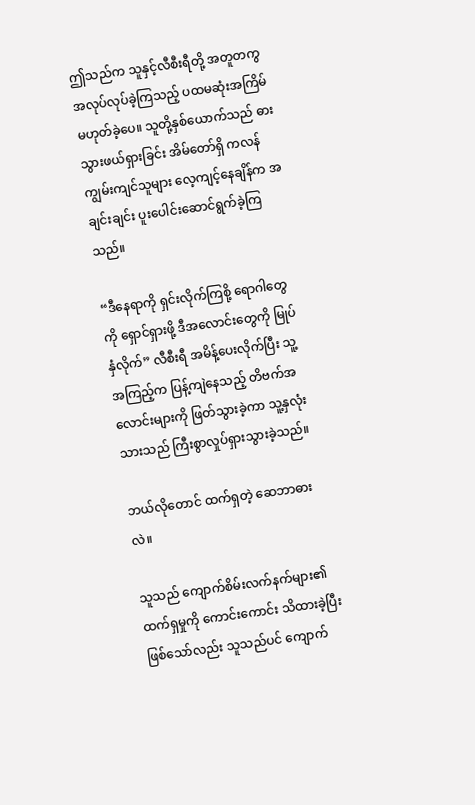ဤသည်က သူနှင့်လီစီးရီတို့ အတူတကွ အလုပ်လုပ်ခဲ့ကြသည့် ပထမဆုံးအကြိမ် မဟုတ်ခဲ့ပေ။ သူတို့နှစ်ယောက်သည် ဓားသွားဖယ်ရှားခြင်း အိမ်တော်ရှိ ကလန်ကျွမ်းကျင်သူများ လေ့ကျင့်နေချိန်က အချင်းချင်း ပူးပေါင်းဆောင်ရွက်ခဲ့ကြသည်။

“ဒီနေရာကို ရှင်းလိုက်ကြစို့ ရောဂါတွေကို ရှောင်ရှားဖို့ ဒီအလောင်းတွေကို မြုပ်နှံလိုက်” လီစီးရီ အမိန့်ပေးလိုက်ပြီး သူ့အကြည့်က ပြန့်ကျဲနေသည့် တိဗက်အလောင်းများကို ဖြတ်သွားခဲ့ကာ သူ့နှလုံးသားသည် ကြီးစွာလှုပ်ရှားသွားခဲ့သည်။

ဘယ်လိုတောင် ထက်ရှတဲ့ ဆေဘာဓားလဲ။

သူသည် ကျောက်စိမ်းလက်နက်များ၏ ထက်ရှမှုကို ကောင်းကောင်း သိထားခဲ့ပြီးဖြစ်သော်လည်း သူသည်ပင် ကျောက်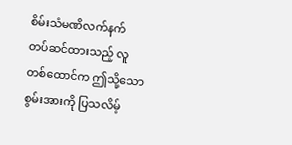စိမ်းသံမဏိလက်နက် တပ်ဆင်ထားသည့် လူတစ်ထောင်က ဤသို့သော စွမ်းအားကို ပြသလိမ့်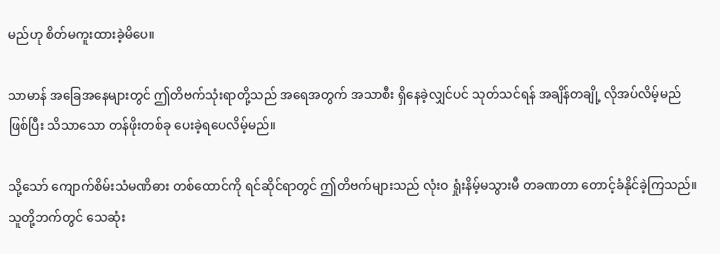မည်ဟု စိတ်မကူးထားခဲ့မိပေ။

သာမာန် အခြေအနေများတွင် ဤတိဗက်သုံးရာတို့သည် အရေအတွက် အသာစီး ရှိနေခဲ့လျှင်ပင် သုတ်သင်ရန် အချိန်တချို့ လိုအပ်လိမ့်မည်ဖြစ်ပြီး သိသာသော တန်ဖိုးတစ်ခု ပေးခဲ့ရပေလိမ့်မည်။

သို့သော် ကျောက်စိမ်းသံမဏိဓား တစ်ထောင်ကို ရင်ဆိုင်ရာတွင် ဤတိဗက်များသည် လုံးဝ ရှုံးနိမ့်မသွားမီ တခဏတာ တောင့်ခံနိုင်ခဲ့ကြသည်။ သူတို့ဘက်တွင် သေဆုံး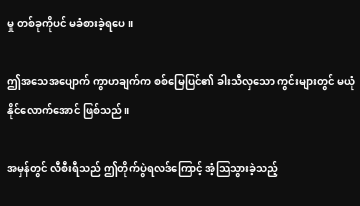မှု တစ်ခုကိုပင် မခံစားခဲ့ရပေ။

ဤအသေအပျောက် ကွာဟချက်က စစ်မြေပြင်၏ ခါးသီလှသော ကွင်းများတွင် မယုံနိုင်လောက်အောင် ဖြစ်သည်။

အမှန်တွင် လီစီးရီသည် ဤတိုက်ပွဲရလဒ်ကြောင့် အံ့သြသွားခဲ့သည့်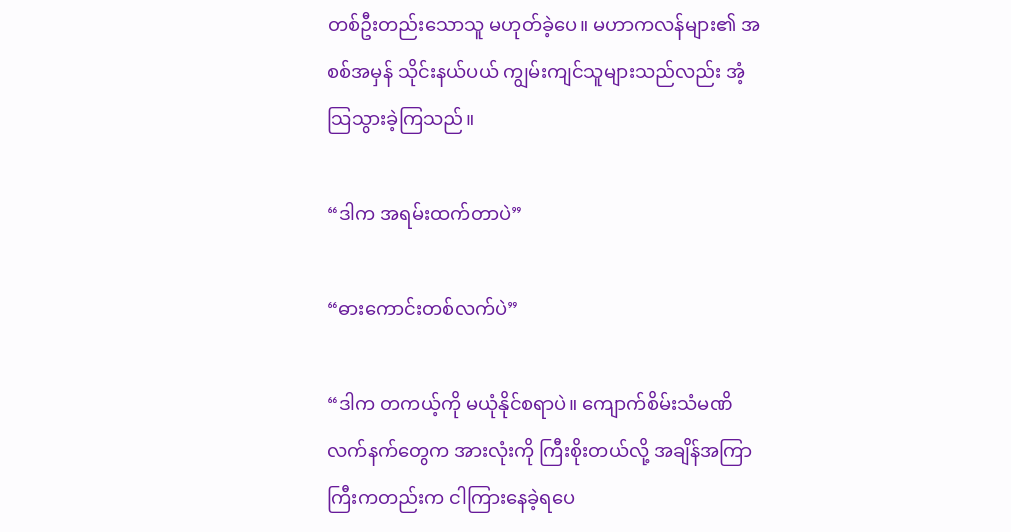တစ်ဦးတည်းသောသူ မဟုတ်ခဲ့ပေ။ မဟာကလန်များ၏ အစစ်အမှန် သိုင်းနယ်ပယ် ကျွမ်းကျင်သူများသည်လည်း အံ့သြသွားခဲ့ကြသည်။

“ဒါက အရမ်းထက်တာပဲ”

“ဓားကောင်းတစ်လက်ပဲ”

“ဒါက တကယ့်ကို မယုံနိုင်စရာပဲ။ ကျောက်စိမ်းသံမဏိ လက်နက်တွေက အားလုံးကို ကြီးစိုးတယ်လို့ အချိန်အကြာကြီးကတည်းက ငါကြားနေခဲ့ရပေ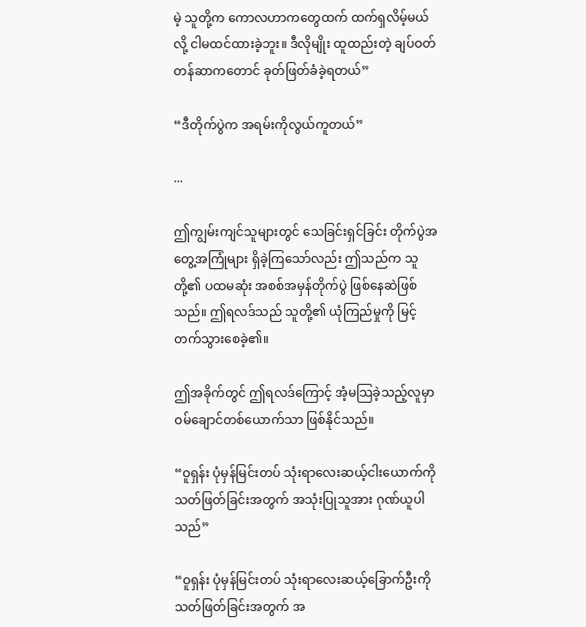မဲ့ သူတို့က ကောလဟာကတွေထက် ထက်ရှလိမ့်မယ်လို့ ငါမထင်ထားခဲ့ဘူး။ ဒီလိုမျိုး ထူထည်းတဲ့ ချပ်ဝတ်တန်ဆာကတောင် ခုတ်ဖြတ်ခံခဲ့ရတယ်”

“ဒီတိုက်ပွဲက အရမ်းကိုလွယ်ကူတယ်”

...

ဤကျွမ်းကျင်သူများတွင် သေခြင်းရှင်ခြင်း တိုက်ပွဲအတွေ့အကြုံများ ရှိခဲ့ကြသော်လည်း ဤသည်က သူတို့၏ ပထမဆုံး အစစ်အမှန်တိုက်ပွဲ ဖြစ်နေဆဲဖြစ်သည်။ ဤရလဒ်သည် သူတို့၏ ယုံကြည်မှုကို မြင့်တက်သွားစေခဲ့၏။

ဤအခိုက်တွင် ဤရလဒ်ကြောင့် အံ့မသြခဲ့သည့်လူမှာ ဝမ်ချောင်တစ်ယောက်သာ ဖြစ်နိုင်သည်။

“ဝူရှန်း ပုံမှန်မြင်းတပ် သုံးရာလေးဆယ့်ငါးယောက်ကို သတ်ဖြတ်ခြင်းအတွက် အသုံးပြုသူအား ဂုဏ်ယူပါသည်”

“ဝူရှန်း ပုံမှန်မြင်းတပ် သုံးရာလေးဆယ့်ခြောက်ဦးကို သတ်ဖြတ်ခြင်းအတွက် အ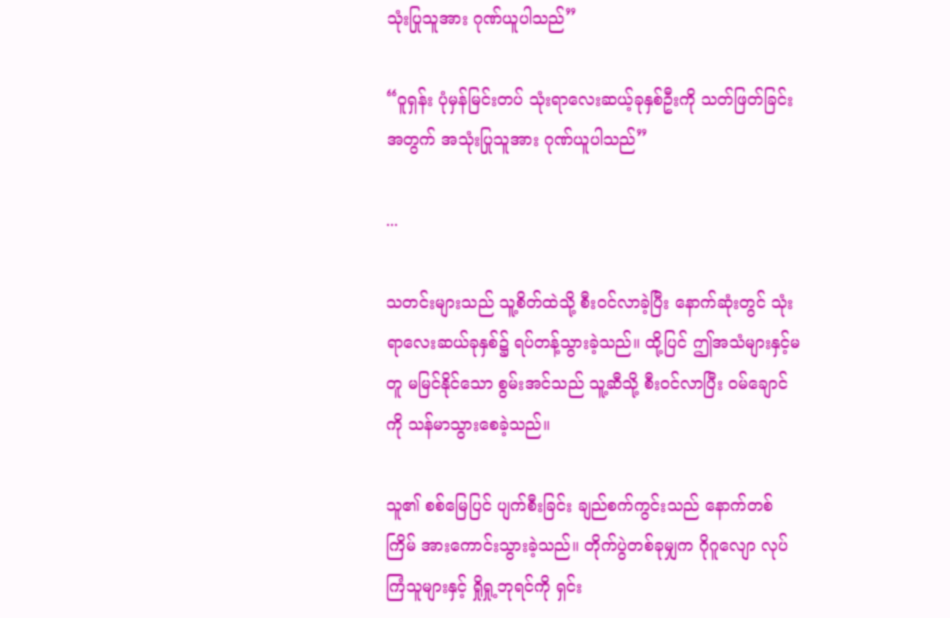သုံးပြုသူအား ဂုဏ်ယူပါသည်”

“ဝူရှန်း ပုံမှန်မြင်းတပ် သုံးရာလေးဆယ့်ခုနှစ်ဦးကို သတ်ဖြတ်ခြင်းအတွက် အသုံးပြုသူအား ဂုဏ်ယူပါသည်”

...

သတင်းများသည် သူ့စိတ်ထဲသို့ စီးဝင်လာခဲ့ပြီး နောက်ဆုံးတွင် သုံးရာလေးဆယ်ခုနှစ်၌ ရပ်တန့်သွားခဲ့သည်။ ထို့ပြင် ဤအသံများနှင့်မတူ မမြင်နိုင်သော စွမ်းအင်သည် သူ့ဆီသို့ စီးဝင်လာပြီး ဝမ်ချောင်ကို သန်မာသွားစေခဲ့သည်။

သူ၏ စစ်မြေပြင် ပျက်စီးခြင်း ချည်စက်ကွင်းသည် နောက်တစ်ကြိမ် အားကောင်းသွားခဲ့သည်။ တိုက်ပွဲတစ်ခုမျှက ဂိုဂူလျော လုပ်ကြံသူများနှင့် ရှိုရှု့ဘုရင်ကို ရှင်း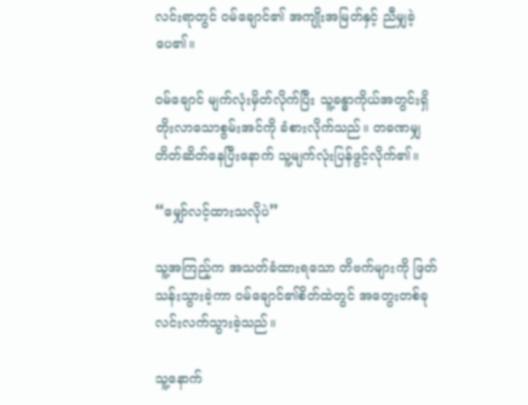လင်းရာတွင် ဝမ်ချောင်၏ အကျိုးအမြတ်နှင့် ညီမျှခဲ့ပေ၏။

ဝမ်ချောင် မျက်လုံးမှိတ်လိုက်ပြီး သူ့ခန္ဓာကိုယ်အတွင်းရှိ တိုးလာသောစွမ်းအင်ကို ခံစားလိုက်သည်။ တခဏမျှ တိတ်ဆိတ်နေပြီးနောက် သူ့မျက်လုံးပြန်ဖွင့်လိုက်၏။

“မျှော်လင့်ထားသလိုပဲ”

သူ့အကြည့်က အသတ်ခံထားရသော တိဗက်များကို ဖြတ်သန်းသွားခဲ့ကာ ဝမ်ချောင်၏စိတ်ထဲတွင် အတွေးတစ်ခု လင်းလက်သွားခဲ့သည်။

သူ့နောက်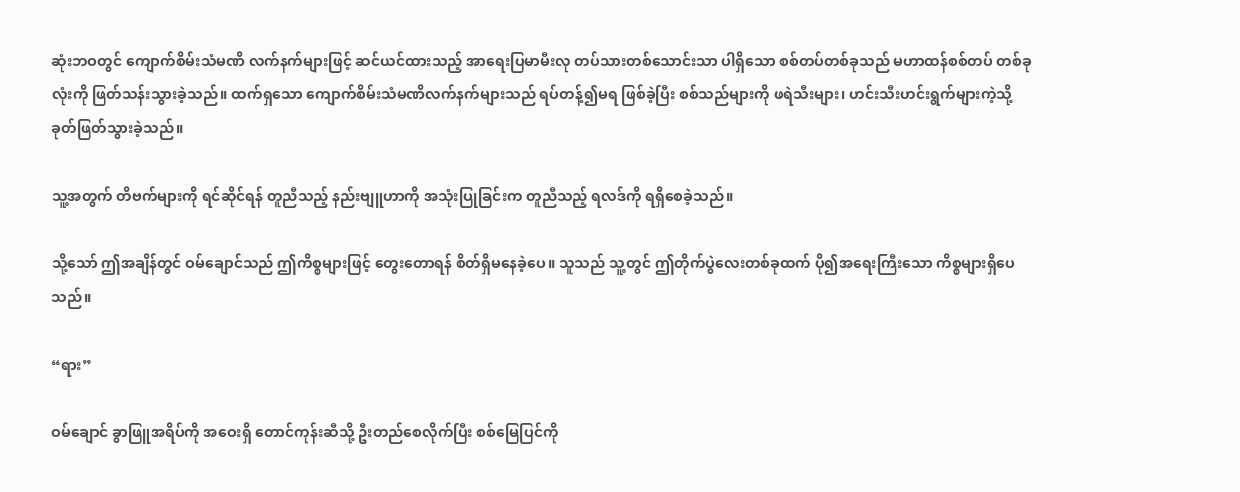ဆုံးဘဝတွင် ကျောက်စိမ်းသံမဏိ လက်နက်များဖြင့် ဆင်ယင်ထားသည့် အာရေးပြမာမီးလု တပ်သားတစ်သောင်းသာ ပါရှိသော စစ်တပ်တစ်ခုသည် မဟာထန်စစ်တပ် တစ်ခုလုံးကို ဖြတ်သန်းသွားခဲ့သည်။ ထက်ရှသော ကျောက်စိမ်းသံမဏိလက်နက်များသည် ရပ်တန့်၍မရ ဖြစ်ခဲ့ပြီး စစ်သည်များကို ဖရဲသီးများ၊ ဟင်းသီးဟင်းရွက်များကဲ့သို့ ခုတ်ဖြတ်သွားခဲ့သည်။

သူ့အတွက် တိဗက်များကို ရင်ဆိုင်ရန် တူညီသည့် နည်းဗျူဟာကို အသုံးပြုခြင်းက တူညီသည့် ရလဒ်ကို ရရှိစေခဲ့သည်။

သို့သော် ဤအချိန်တွင် ဝမ်ချောင်သည် ဤကိစ္စများဖြင့် တွေးတောရန် စိတ်ရှိမနေခဲ့ပေ။ သူသည် သူ့တွင် ဤတိုက်ပွဲလေးတစ်ခုထက် ပို၍အရေးကြီးသော ကိစ္စများရှိပေသည်။

“ရား”

ဝမ်ချောင် ခွာဖြူအရိပ်ကို အဝေးရှိ တောင်ကုန်းဆီသို့ ဦးတည်စေလိုက်ပြီး စစ်မြေပြင်ကို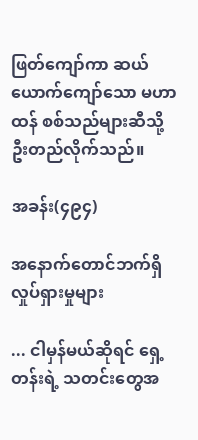ဖြတ်ကျော်ကာ ဆယ်ယောက်ကျော်သော မဟာထန် စစ်သည်များဆီသို့ ဦးတည်လိုက်သည်။

အခန်း(၄၉၄)

အနောက်တောင်ဘက်ရှိ လှုပ်ရှားမှုများ

... ငါမှန်မယ်ဆိုရင် ရှေ့တန်းရဲ့ သတင်းတွေအ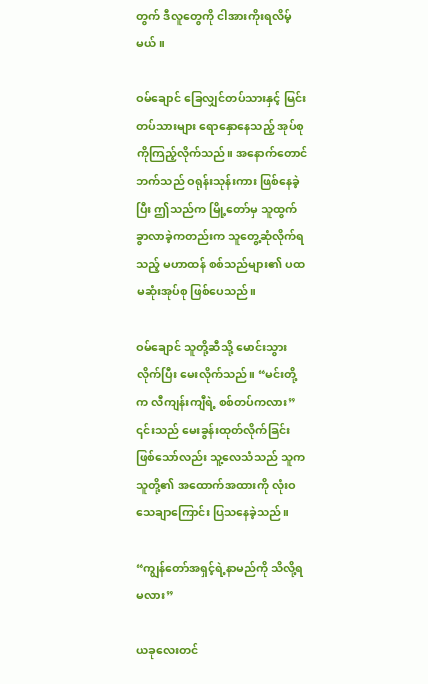တွက် ဒီလူတွေကို ငါအားကိုးရလိမ့်မယ်။

ဝမ်ချောင် ခြေလျှင်တပ်သားနှင့် မြင်းတပ်သားများ ရောနှောနေသည့် အုပ်စုကိုကြည့်လိုက်သည်။ အနောက်တောင်ဘက်သည် ဝရုန်းသုန်းကား ဖြစ်နေခဲ့ပြီး ဤသည်က မြို့တော်မှ သူထွက်ခွာလာခဲ့ကတည်းက သူတွေ့ဆုံလိုက်ရသည့် မဟာထန် စစ်သည်များ၏ ပထမဆုံးအုပ်စု ဖြစ်ပေသည်။

ဝမ်ချောင် သူတို့ဆီသို့ မောင်းသွားလိုက်ပြီး မေးလိုက်သည်။ “မင်းတို့က လီကျန်းကျီရဲ့ စစ်တပ်ကလား” ၎င်းသည် မေးခွန်းထုတ်လိုက်ခြင်း ဖြစ်သော်လည်း သူ့လေသံသည် သူက သူတို့၏ အထောက်အထားကို လုံးဝသေချာကြောင်း ပြသနေခဲ့သည်။

“ကျွန်တော်အရှင့်ရဲ့နာမည်ကို သိလို့ရမလား”

ယခုလေးတင်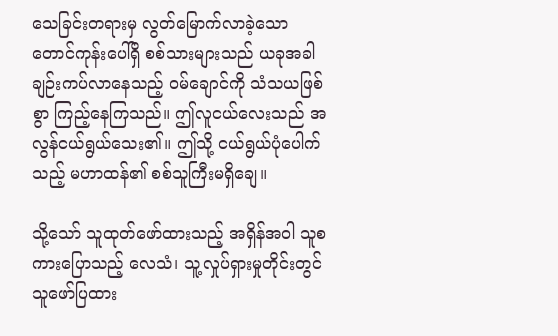သေခြင်းတရားမှ လွတ်မြောက်လာခဲ့သော တောင်ကုန်းပေါ်ရှိ စစ်သားများသည် ယခုအခါ ချဉ်းကပ်လာနေသည့် ဝမ်ချောင်ကို သံသယဖြစ်စွာ ကြည့်နေကြသည်။ ဤလူငယ်လေးသည် အလွန်ငယ်ရွယ်သေး၏။ ဤသို့ ငယ်ရွယ်ပုံပေါက်သည့် မဟာထန်၏ စစ်သူကြီးမရှိချေ။

သို့သော် သူထုတ်ဖော်ထားသည့် အရှိန်အဝါ သူစကားပြောသည့် လေသံ၊ သူ့လှုပ်ရှားမှုတိုင်းတွင် သူဖော်ပြထား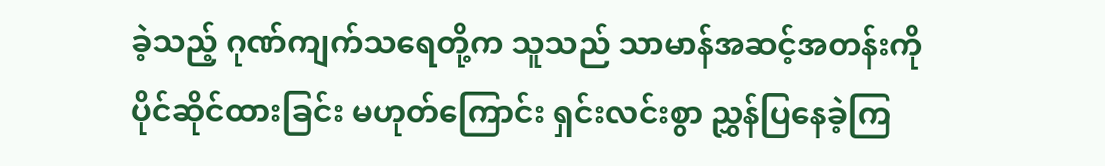ခဲ့သည့် ဂုဏ်ကျက်သရေတို့က သူသည် သာမာန်အဆင့်အတန်းကို ပိုင်ဆိုင်ထားခြင်း မဟုတ်ကြောင်း ရှင်းလင်းစွာ ညွှန်ပြနေခဲ့ကြ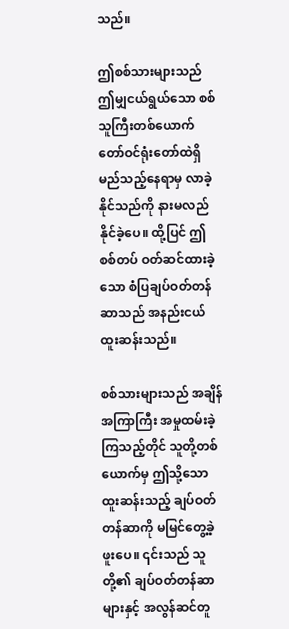သည်။

ဤစစ်သားများသည် ဤမျှငယ်ရွယ်သော စစ်သူကြီးတစ်ယောက် တော်ဝင်ရုံးတော်ထဲရှိ မည်သည့်နေရာမှ လာခဲ့နိုင်သည်ကို နားမလည်နိုင်ခဲ့ပေ။ ထို့ပြင် ဤစစ်တပ် ဝတ်ဆင်ထားခဲ့သော စံပြချပ်ဝတ်တန်ဆာသည် အနည်းငယ် ထူးဆန်းသည်။

စစ်သားများသည် အချိန်အကြာကြီး အမှုထမ်းခဲ့ကြသည့်တိုင် သူတို့တစ်ယောက်မှ ဤသို့သော ထူးဆန်းသည့် ချပ်ဝတ်တန်ဆာကို မမြင်တွေ့ခဲ့ဖူးပေ။ ၎င်းသည် သူတို့၏ ချပ်ဝတ်တန်ဆာများနှင့် အလွန်ဆင်တူ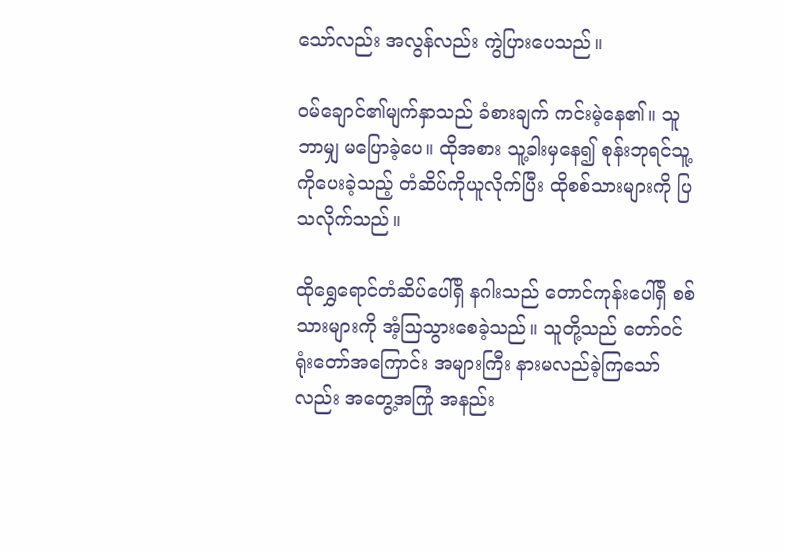သော်လည်း အလွန်လည်း ကွဲပြားပေသည်။

ဝမ်ချောင်၏မျက်နှာသည် ခံစားချက် ကင်းမဲ့နေ၏။ သူဘာမျှ မပြောခဲ့ပေ။ ထိုအစား သူ့ခါးမှနေ၍ စုန်းဘုရင်သူ့ကိုပေးခဲ့သည့် တံဆိပ်ကိုယူလိုက်ပြီး ထိုစစ်သားများကို ပြသလိုက်သည်။

ထိုရွှေရောင်တံဆိပ်ပေါ်ရှိ နဂါးသည် တောင်ကုန်းပေါ်ရှိ စစ်သားများကို အံ့သြသွားစေခဲ့သည်။ သူတို့သည် တော်ဝင်ရုံးတော်အကြောင်း အများကြီး နားမလည်ခဲ့ကြသော်လည်း အတွေ့အကြုံ အနည်း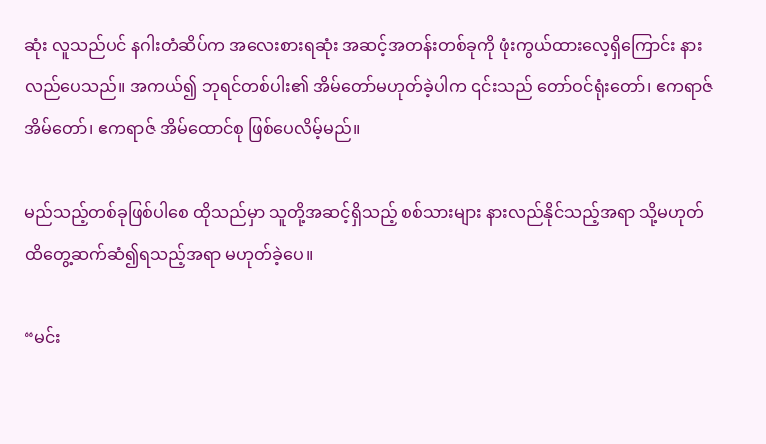ဆုံး လူသည်ပင် နဂါးတံဆိပ်က အလေးစားရဆုံး အဆင့်အတန်းတစ်ခုကို ဖုံးကွယ်ထားလေ့ရှိကြောင်း နားလည်ပေသည်။ အကယ်၍ ဘုရင်တစ်ပါး၏ အိမ်တော်မဟုတ်ခဲ့ပါက ၎င်းသည် တော်ဝင်ရုံးတော်၊ ဧကရာဇ်အိမ်တော်၊ ဧကရာဇ် အိမ်ထောင်စု ဖြစ်ပေလိမ့်မည်။

မည်သည့်တစ်ခုဖြစ်ပါစေ ထိုသည်မှာ သူတို့အဆင့်ရှိသည့် စစ်သားများ နားလည်နိုင်သည့်အရာ သို့မဟုတ် ထိတွေ့ဆက်ဆံ၍ရသည့်အရာ မဟုတ်ခဲ့ပေ။

“မင်း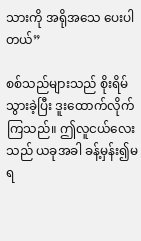သားကို အရိုအသေ ပေးပါတယ်”

စစ်သည်များသည် စိုးရိမ်သွားခဲ့ပြီး ဒူးထောက်လိုက်ကြသည်။ ဤလူငယ်လေးသည် ယခုအခါ ခန့်မှန်း၍မရ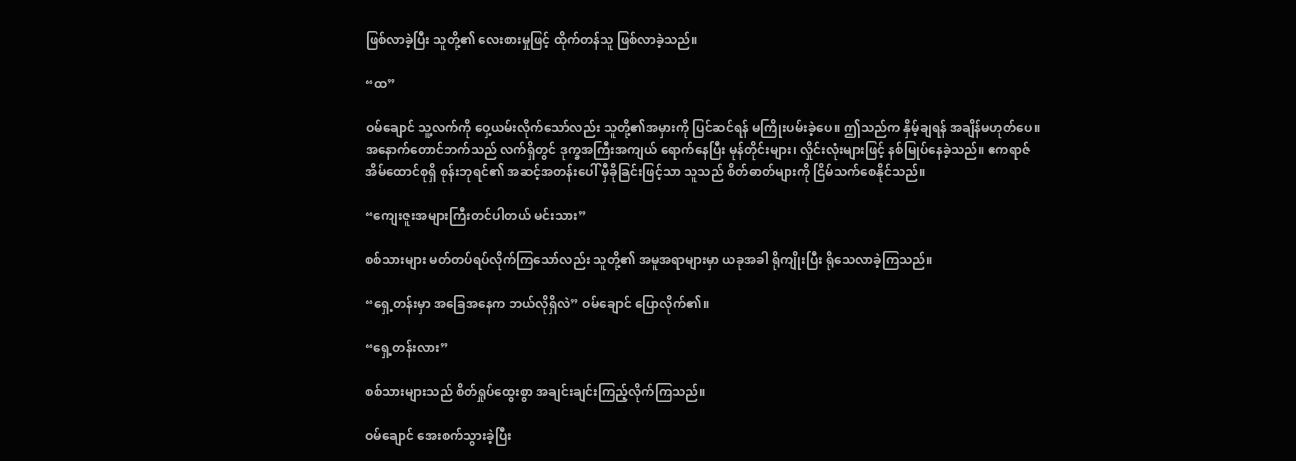ဖြစ်လာခဲ့ပြီး သူတို့၏ လေးစားမှုဖြင့် ထိုက်တန်သူ ဖြစ်လာခဲ့သည်။

“ထ”

ဝမ်ချောင် သူ့လက်ကို ဝှေ့ယမ်းလိုက်သော်လည်း သူတို့၏အမှားကို ပြင်ဆင်ရန် မကြိုးပမ်းခဲ့ပေ။ ဤသည်က နှိမ့်ချရန် အချိန်မဟုတ်ပေ။ အနောက်တောင်ဘက်သည် လက်ရှိတွင် ဒုက္ခအကြီးအကျယ် ရောက်နေပြီး မုန်တိုင်းများ၊ လှိုင်းလုံးများဖြင့် နစ်မြုပ်နေခဲ့သည်။ ဧကရာဇ်အိမ်ထောင်စုရှိ စုန်းဘုရင်၏ အဆင့်အတန်းပေါ် မှီခိုခြင်းဖြင့်သာ သူသည် စိတ်ဓာတ်များကို ငြိမ်သက်စေနိုင်သည်။

“ကျေးဇူးအများကြီးတင်ပါတယ် မင်းသား”

စစ်သားများ မတ်တပ်ရပ်လိုက်ကြသော်လည်း သူတို့၏ အမူအရာများမှာ ယခုအခါ ရိုကျိုးပြီး ရိုသေလာခဲ့ကြသည်။

“ရှေ့တန်းမှာ အခြေအနေက ဘယ်လိုရှိလဲ” ဝမ်ချောင် ပြောလိုက်၏။

“ရှေ့တန်းလား”

စစ်သားများသည် စိတ်ရှုပ်ထွေးစွာ အချင်းချင်းကြည့်လိုက်ကြသည်။

ဝမ်ချောင် အေးစက်သွားခဲ့ပြီး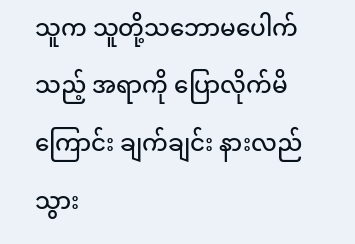သူက သူတို့သဘောမပေါက်သည့် အရာကို ပြောလိုက်မိကြောင်း ချက်ချင်း နားလည်သွား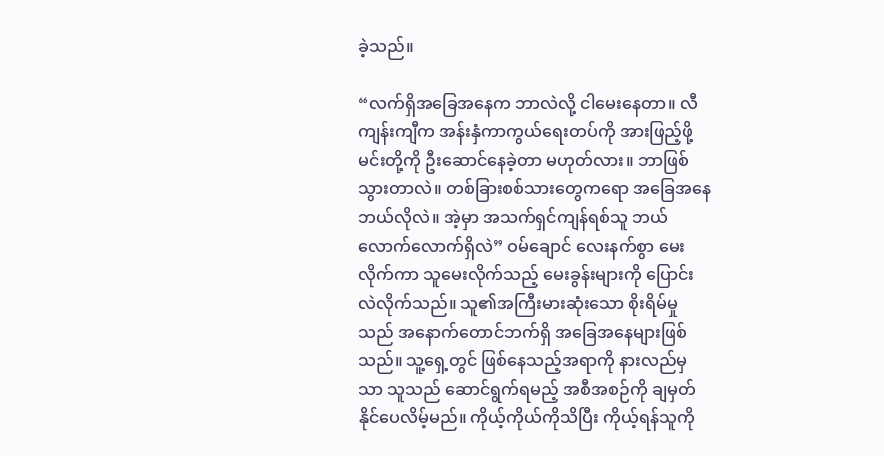ခဲ့သည်။

“လက်ရှိအခြေအနေက ဘာလဲလို့ ငါမေးနေတာ။ လီကျန်းကျီက အန်းနှံကာကွယ်ရေးတပ်ကို အားဖြည့်ဖို့ မင်းတို့ကို ဦးဆောင်နေခဲ့တာ မဟုတ်လား။ ဘာဖြစ်သွားတာလဲ။ တစ်ခြားစစ်သားတွေကရော အခြေအနေ ဘယ်လိုလဲ။ အဲ့မှာ အသက်ရှင်ကျန်ရစ်သူ ဘယ်လောက်လောက်ရှိလဲ” ဝမ်ချောင် လေးနက်စွာ မေးလိုက်ကာ သူမေးလိုက်သည့် မေးခွန်းများကို ပြောင်းလဲလိုက်သည်။ သူ၏အကြီးမားဆုံးသော စိုးရိမ်မှုသည် အနောက်တောင်ဘက်ရှိ အခြေအနေများဖြစ်သည်။ သူ့ရှေ့တွင် ဖြစ်နေသည့်အရာကို နားလည်မှသာ သူသည် ဆောင်ရွက်ရမည့် အစီအစဉ်ကို ချမှတ်နိုင်ပေလိမ့်မည်။ ကိုယ့်ကိုယ်ကိုသိပြီး ကိုယ့်ရန်သူကို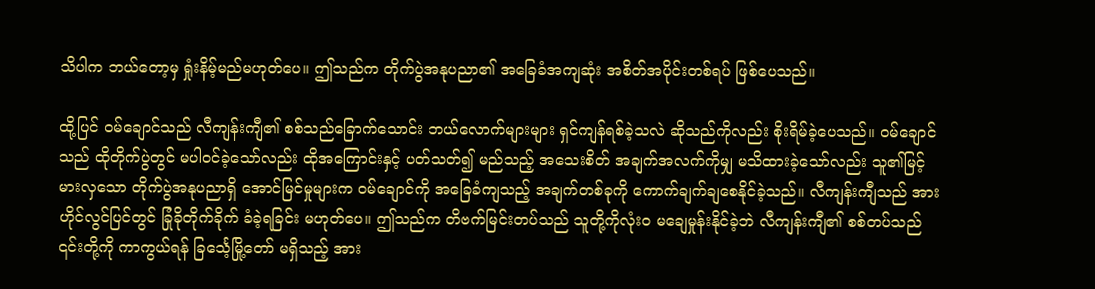သိပါက ဘယ်တော့မှ ရှုံးနိမ့်မည်မဟုတ်ပေ။ ဤသည်က တိုက်ပွဲအနုပညာ၏ အခြေခံအကျဆုံး အစိတ်အပိုင်းတစ်ရပ် ဖြစ်ပေသည်။

ထို့ပြင် ဝမ်ချောင်သည် လီကျန်းကျီ၏ စစ်သည်ခြောက်သောင်း ဘယ်လောက်များများ ရှင်ကျန်ရစ်ခဲ့သလဲ ဆိုသည်ကိုလည်း စိုးရိမ်ခဲ့ပေသည်။ ဝမ်ချောင်သည် ထိုတိုက်ပွဲတွင် မပါဝင်ခဲ့သော်လည်း ထိုအကြောင်းနှင့် ပတ်သတ်၍ မည်သည့် အသေးစိတ် အချက်အလက်ကိုမျှ မသိထားခဲ့သော်လည်း သူ၏မြင့်မားလှသော တိုက်ပွဲအနုပညာရှိ အောင်မြင်မှုများက ဝမ်ချောင်ကို အခြေခံကျသည့် အချက်တစ်ခုကို ကောက်ချက်ချစေနိုင်ခဲ့သည်။ လီကျန်းကျီသည် အားဟိုင်လွင်ပြင်တွင် ခြုံခိုတိုက်ခိုက် ခံခဲ့ရခြင်း မဟုတ်ပေ။ ဤသည်က တိဗက်မြင်းတပ်သည် သူတို့ကိုလုံးဝ မချေမှုန်းနိုင်ခဲ့ဘဲ လီကျန်းကျီ၏ စစ်တပ်သည် ၎င်းတို့ကို ကာကွယ်ရန် ခြင်္သေ့မြို့တော် မရှိသည့် အား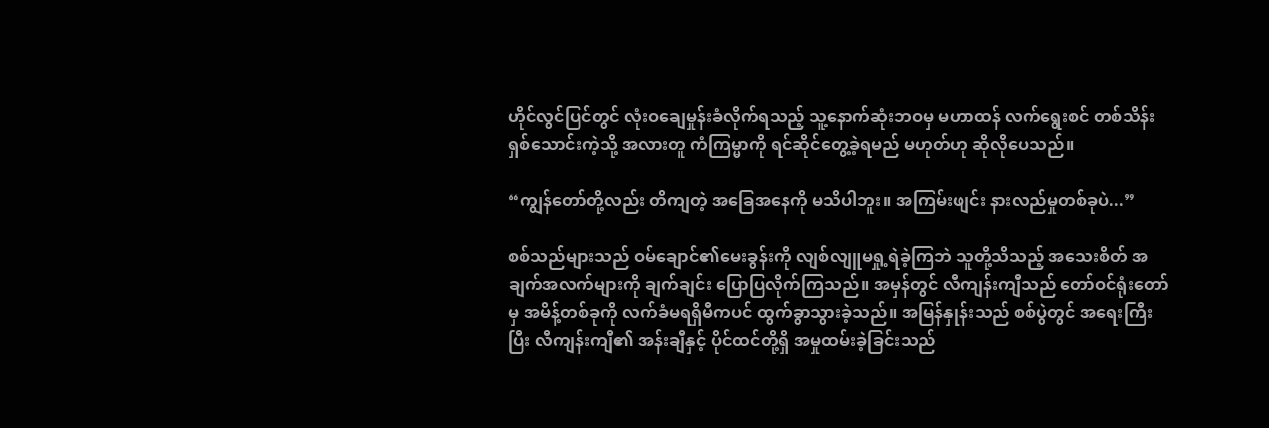ဟိုင်လွင်ပြင်တွင် လုံးဝချေမှုန်းခံလိုက်ရသည့် သူ့နောက်ဆုံးဘဝမှ မဟာထန် လက်ရွေးစင် တစ်သိန်းရှစ်သောင်းကဲ့သို့ အလားတူ ကံကြမ္မာကို ရင်ဆိုင်တွေ့ခဲ့ရမည် မဟုတ်ဟု ဆိုလိုပေသည်။

“ကျွန်တော်တို့လည်း တိကျတဲ့ အခြေအနေကို မသိပါဘူး။ အကြမ်းဖျင်း နားလည်မှုတစ်ခုပဲ...”

စစ်သည်များသည် ဝမ်ချောင်၏မေးခွန်းကို လျစ်လျူမရှု့ရဲခဲ့ကြဘဲ သူတို့သိသည့် အသေးစိတ် အချက်အလက်များကို ချက်ချင်း ပြောပြလိုက်ကြသည်။ အမှန်တွင် လီကျန်းကျီသည် တော်ဝင်ရုံးတော်မှ အမိန့်တစ်ခုကို လက်ခံမရရှိမီကပင် ထွက်ခွာသွားခဲ့သည်။ အမြန်နှုန်းသည် စစ်ပွဲတွင် အရေးကြီးပြီး လီကျန်းကျီ၏ အန်းချီနှင့် ပိုင်ထင်တို့ရှိ အမှုထမ်းခဲ့ခြင်းသည်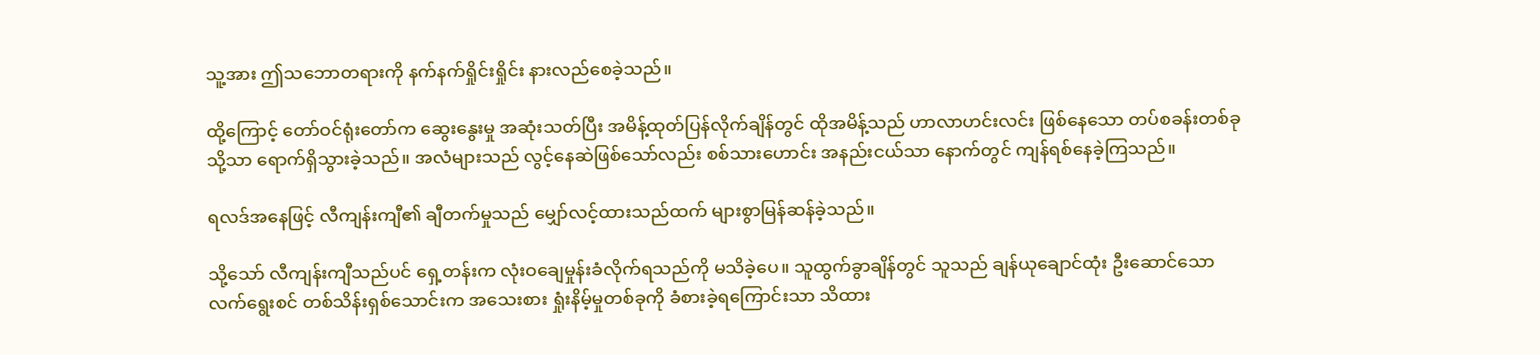သူ့အား ဤသဘောတရားကို နက်နက်ရှိုင်းရှိုင်း နားလည်စေခဲ့သည်။

ထို့ကြောင့် တော်ဝင်ရုံးတော်က ဆွေးနွေးမှု အဆုံးသတ်ပြီး အမိန့်ထုတ်ပြန်လိုက်ချိန်တွင် ထိုအမိန့်သည် ဟာလာဟင်းလင်း ဖြစ်နေသော တပ်စခန်းတစ်ခုသို့သာ ရောက်ရှိသွားခဲ့သည်။ အလံများသည် လွင့်နေဆဲဖြစ်သော်လည်း စစ်သားဟောင်း အနည်းငယ်သာ နောက်တွင် ကျန်ရစ်နေခဲ့ကြသည်။

ရလဒ်အနေဖြင့် လီကျန်းကျီ၏ ချီတက်မှုသည် မျှော်လင့်ထားသည်ထက် များစွာမြန်ဆန်ခဲ့သည်။

သို့သော် လီကျန်းကျီသည်ပင် ရှေ့တန်းက လုံးဝချေမှုန်းခံလိုက်ရသည်ကို မသိခဲ့ပေ။ သူထွက်ခွာချိန်တွင် သူသည် ချန်ယုချောင်ထုံး ဦးဆောင်သော လက်ရွေးစင် တစ်သိန်းရှစ်သောင်းက အသေးစား ရှုံးနိမ့်မှုတစ်ခုကို ခံစားခဲ့ရကြောင်းသာ သိထား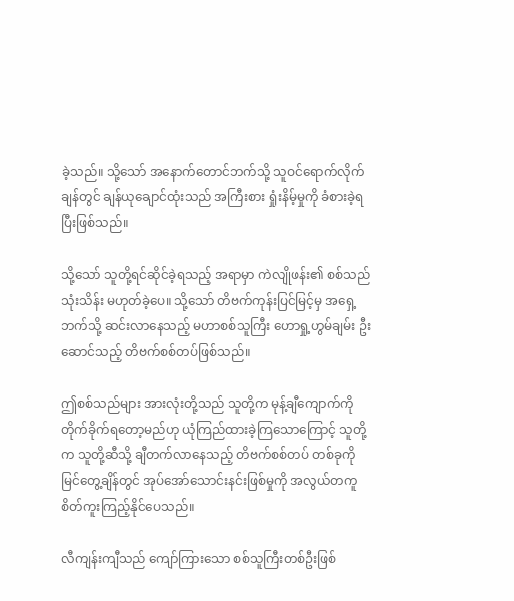ခဲ့သည်။ သို့သော် အနောက်တောင်ဘက်သို့ သူဝင်ရောက်လိုက်ချန်တွင် ချန်ယုချောင်ထုံးသည် အကြီးစား ရှုံးနိမ့်မှုကို ခံစားခဲ့ရပြီးဖြစ်သည်။

သို့သော် သူတို့ရင်ဆိုင်ခဲ့ရသည့် အရာမှာ ကဲလျိုဖန်း၏ စစ်သည်သုံးသိန်း မဟုတ်ခဲ့ပေ။ သို့သော် တိဗက်ကုန်းပြင်မြင့်မှ အရှေ့ဘက်သို့ ဆင်းလာနေသည့် မဟာစစ်သူကြီး ဟောရှု့ဟွမ်ချမ်း ဦးဆောင်သည့် တိဗက်စစ်တပ်ဖြစ်သည်။

ဤစစ်သည်များ အားလုံးတို့သည် သူတို့က မုန့်ချီကျောက်ကို တိုက်ခိုက်ရတော့မည်ဟု ယုံကြည်ထားခဲ့ကြသောကြောင့် သူတို့က သူတို့ဆီသို့ ချီတက်လာနေသည့် တိဗက်စစ်တပ် တစ်ခုကို မြင်တွေ့ချိန်တွင် အုပ်အော်သောင်းနင်းဖြစ်မှုကို အလွယ်တကူ စိတ်ကူးကြည့်နိုင်ပေသည်။

လီကျန်းကျီသည် ကျော်ကြားသော စစ်သူကြီးတစ်ဦးဖြစ်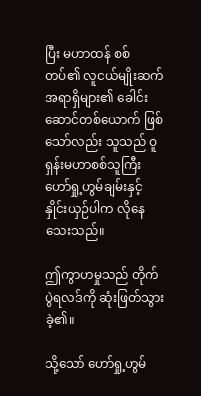ပြီး မဟာထန် စစ်တပ်၏ လူငယ်မျိုးဆက် အရာရှိများ၏ ခေါင်းဆောင်တစ်ယောက် ဖြစ်သော်လည်း သူသည် ဝူရှန်းမဟာစစ်သူကြီး ဟော်ရှု့ဟွမ်ချမ်းနှင့် နှိုင်းယှဉ်ပါက လိုနေသေးသည်။

ဤကွာဟမှုသည် တိုက်ပွဲရလဒ်ကို ဆုံးဖြတ်သွားခဲ့၏။

သို့သော် ဟော်ရှု့ဟွမ်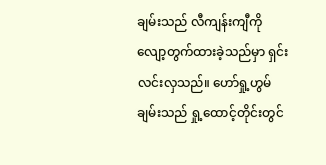ချမ်းသည် လီကျန်းကျီကို လျော့တွက်ထားခဲ့သည်မှာ ရှင်းလင်းလှသည်။ ဟော်ရှု့ဟွမ်ချမ်းသည် ရှု့ထောင့်တိုင်းတွင်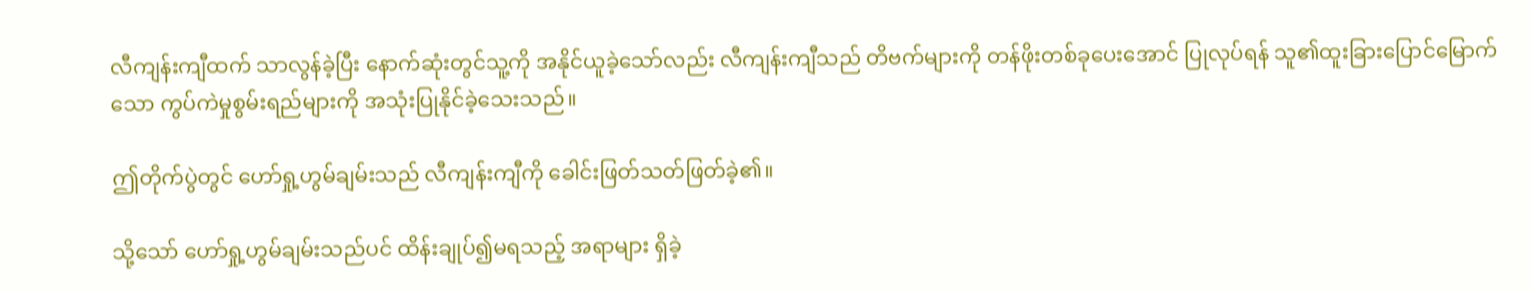လီကျန်းကျီထက် သာလွန်ခဲ့ပြီး နောက်ဆုံးတွင်သူ့ကို အနိုင်ယူခဲ့သော်လည်း လီကျန်းကျီသည် တိဗက်များကို တန်ဖိုးတစ်ခုပေးအောင် ပြုလုပ်ရန် သူ၏ထူးခြားပြောင်မြောက်သော ကွပ်ကဲမှုစွမ်းရည်များကို အသုံးပြုနိုင်ခဲ့သေးသည်။

ဤတိုက်ပွဲတွင် ဟော်ရှု့ဟွမ်ချမ်းသည် လီကျန်းကျီကို ခေါင်းဖြတ်သတ်ဖြတ်ခဲ့၏။

သို့သော် ဟော်ရှု့ဟွမ်ချမ်းသည်ပင် ထိန်းချုပ်၍မရသည့် အရာများ ရှိခဲ့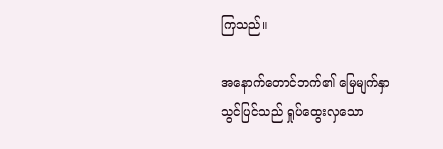ကြသည်။

အနောက်တောင်ဘက်၏ မြေမျက်နှာသွင်ပြင်သည် ရှုပ်ထွေးလှသော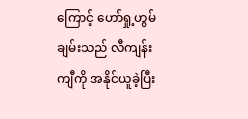ကြောင့် ဟော်ရှု့ဟွမ်ချမ်းသည် လီကျန်းကျီကို အနိုင်ယူခဲ့ပြီး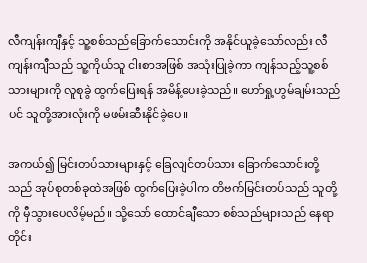လီကျန်းကျီနှင့် သူ့စစ်သည်ခြောက်သောင်းကို အနိုင်ယူခဲ့သော်လည်း လီကျန်းကျီသည် သူ့ကိုယ်သူ ငါးစာအဖြစ် အသုံးပြုခဲ့ကာ ကျန်သည့်သူ့စစ်သားများကို လူစုခွဲ ထွက်ပြေးရန် အမိန့်ပေးခဲ့သည်။ ဟော်ရှု့ဟွမ်ချမ်းသည်ပင် သူတို့အားလုံးကို မဖမ်းဆီးနိုင်ခဲ့ပေ။

အကယ်၍ မြင်းတပ်သားများနှင့် ခြေလျင်တပ်သား ခြောက်သောင်းတို့သည် အုပ်စုတစ်ခုထဲအဖြစ် ထွက်ပြေးခဲ့ပါက တိဗက်မြင်းတပ်သည် သူတို့ကို မှီသွားပေလိမ့်မည်။ သို့သော် ထောင်ချီသော စစ်သည်များသည် နေရာတိုင်း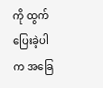ကို ထွက်ပြေးခဲ့ပါက အခြေ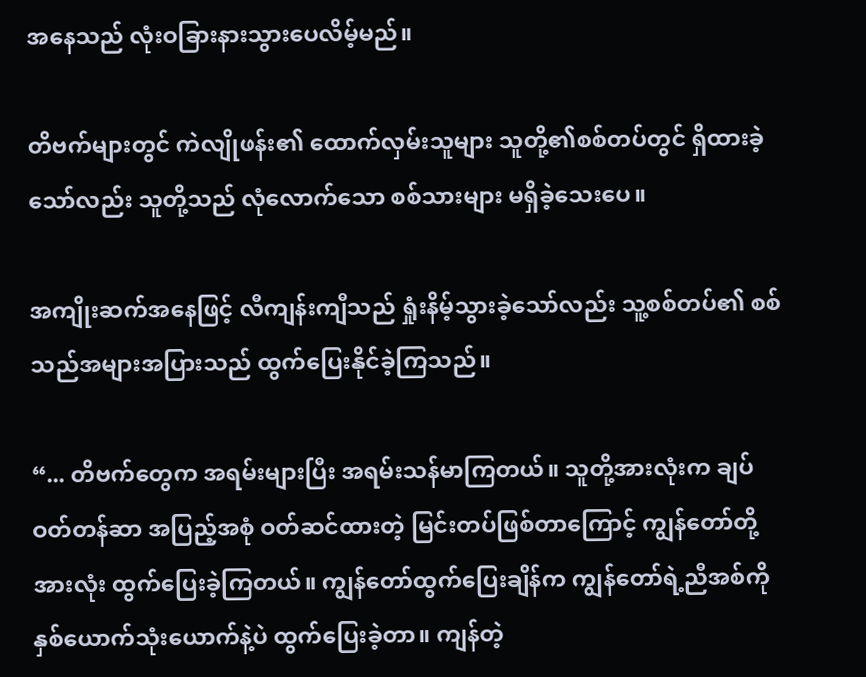အနေသည် လုံးဝခြားနားသွားပေလိမ့်မည်။

တိဗက်များတွင် ကဲလျိုဖန်း၏ ထောက်လှမ်းသူများ သူတို့၏စစ်တပ်တွင် ရှိထားခဲ့သော်လည်း သူတို့သည် လုံလောက်သော စစ်သားများ မရှိခဲ့သေးပေ။

အကျိုးဆက်အနေဖြင့် လီကျန်းကျီသည် ရှုံးနိမ့်သွားခဲ့သော်လည်း သူ့စစ်တပ်၏ စစ်သည်အများအပြားသည် ထွက်ပြေးနိုင်ခဲ့ကြသည်။

“... တိဗက်တွေက အရမ်းများပြီး အရမ်းသန်မာကြတယ်။ သူတို့အားလုံးက ချပ်ဝတ်တန်ဆာ အပြည့်အစုံ ဝတ်ဆင်ထားတဲ့ မြင်းတပ်ဖြစ်တာကြောင့် ကျွန်တော်တို့အားလုံး ထွက်ပြေးခဲ့ကြတယ်။ ကျွန်တော်ထွက်ပြေးချိန်က ကျွန်တော်ရဲ့ညီအစ်ကို နှစ်ယောက်သုံးယောက်နဲ့ပဲ ထွက်ပြေးခဲ့တာ။ ကျန်တဲ့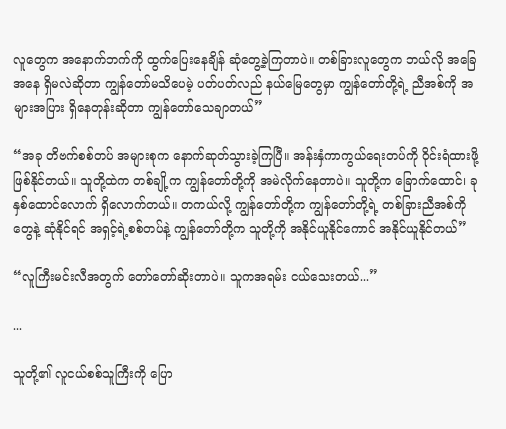လူတွေက အနောက်ဘက်ကို ထွက်ပြေးနေချိန် ဆုံတွေ့ခဲ့ကြတာပဲ။ တစ်ခြားလူတွေက ဘယ်လို အခြေအနေ ရှိမလဲဆိုတာ ကျွန်တော်မသိပေမဲ့ ပတ်ပတ်လည် နယ်မြေတွေမှာ ကျွန်တော်တို့ရဲ့ ညီအစ်ကို အများအပြား ရှိနေတုန်းဆိုတာ ကျွန်တော်သေချာတယ်”

“အခု တိဗက်စစ်တပ် အများစုက နောက်ဆုတ်သွားခဲ့ကြပြီ။ အန်းနှံကာကွယ်ရေးတပ်ကို ဝိုင်းရံထားဖို့ ဖြစ်နိုင်တယ်။ သူတို့ထဲက တစ်ချို့က ကျွန်တော်တို့ကို အမဲလိုက်နေတာပဲ။ သူတို့က ခြောက်ထောင်၊ ခုနှစ်ထောင်လောက် ရှိလောက်တယ်။ တကယ်လို့ ကျွန်တော်တို့က ကျွန်တော်တို့ရဲ့ တစ်ခြားညီအစ်ကိုတွေနဲ့ ဆုံနိုင်ရင် အရှင့်ရဲ့စစ်တပ်နဲ့ ကျွန်တော်တို့က သူတို့ကို အနိုင်ယူနိုင်ကောင် အနိုင်ယူနိုင်တယ်”

“လူကြီးမင်းလီအတွက် တော်တော်ဆိုးတာပဲ။ သူကအရမ်း ငယ်သေးတယ်...”

...

သူတို့၏ လူငယ်စစ်သူကြီးကို ပြော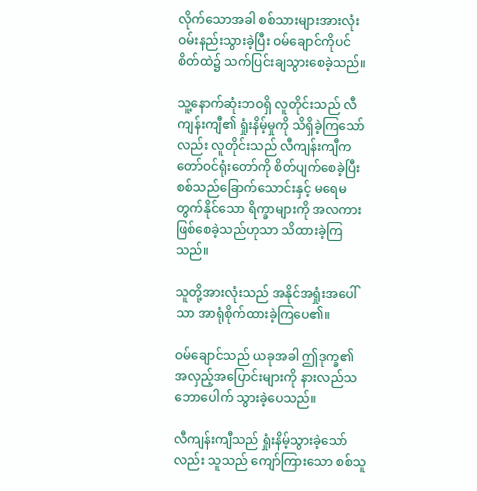လိုက်သောအခါ စစ်သားများအားလုံး ဝမ်းနည်းသွားခဲ့ပြီး ဝမ်ချောင်ကိုပင် စိတ်ထဲ၌ သက်ပြင်းချသွားစေခဲ့သည်။

သူ့နောက်ဆုံးဘဝရှိ လူတိုင်းသည် လီကျန်းကျီ၏ ရှုံးနိမ့်မှုကို သိရှိခဲ့ကြသော်လည်း လူတိုင်းသည် လီကျန်းကျီက တော်ဝင်ရုံးတော်ကို စိတ်ပျက်စေခဲ့ပြီး စစ်သည်ခြောက်သောင်းနှင့် မရေမတွက်နိုင်သော ရိက္ခာများကို အလကားဖြစ်စေခဲ့သည်ဟုသာ သိထားခဲ့ကြသည်။

သူတို့အားလုံးသည် အနိုင်အရှုံးအပေါ်သာ အာရုံစိုက်ထားခဲ့ကြပေ၏။

ဝမ်ချောင်သည် ယခုအခါ ဤဒုက္ခ၏ အလှည့်အပြောင်းများကို နားလည်သဘောပေါက် သွားခဲ့ပေသည်။

လီကျန်းကျီသည် ရှုံးနိမ့်သွားခဲ့သော်လည်း သူသည် ကျော်ကြားသော စစ်သူ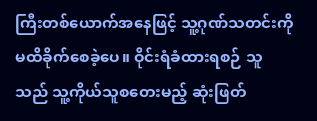ကြီးတစ်ယောက်အနေဖြင့် သူ့ဂုဏ်သတင်းကို မထိခိုက်စေခဲ့ပေ။ ဝိုင်းရံခံထားရစဉ် သူသည် သူ့ကိုယ်သူစတေးမည့် ဆုံးဖြတ်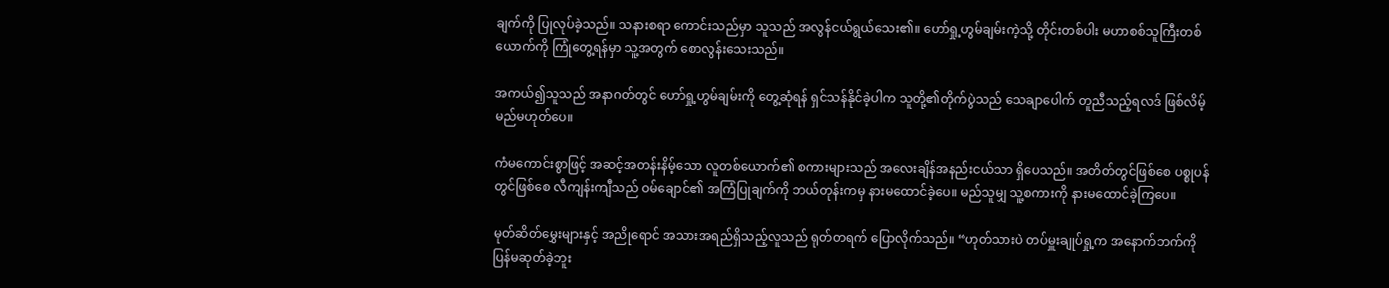ချက်ကို ပြုလုပ်ခဲ့သည်။ သနားစရာ ကောင်းသည်မှာ သူသည် အလွန်ငယ်ရွယ်သေး၏။ ဟော်ရှု့ဟွမ်ချမ်းကဲ့သို့ တိုင်းတစ်ပါး မဟာစစ်သူကြီးတစ်ယောက်ကို ကြုံတွေ့ရန်မှာ သူ့အတွက် စောလွန်းသေးသည်။

အကယ်၍သူသည် အနာဂတ်တွင် ဟော်ရှု့ဟွမ်ချမ်းကို တွေ့ဆုံရန် ရှင်သန်နိုင်ခဲ့ပါက သူတို့၏တိုက်ပွဲသည် သေချာပေါက် တူညီသည့်ရလဒ် ဖြစ်လိမ့်မည်မဟုတ်ပေ။

ကံမကောင်းစွာဖြင့် အဆင့်အတန်းနိမ့်သော လူတစ်ယောက်၏ စကားများသည် အလေးချိန်အနည်းငယ်သာ ရှိပေသည်။ အတိတ်တွင်ဖြစ်စေ ပစ္စုပန်တွင်ဖြစ်စေ လီကျန်းကျီသည် ဝမ်ချောင်၏ အကြံပြုချက်ကို ဘယ်တုန်းကမှ နားမထောင်ခဲ့ပေ။ မည်သူမျှ သူ့စကားကို နားမထောင်ခဲ့ကြပေ။

မုတ်ဆိတ်မွှေးများနှင့် အညိုရောင် အသားအရည်ရှိသည့်လူသည် ရုတ်တရက် ပြောလိုက်သည်။ “ဟုတ်သားပဲ တပ်မှူးချုပ်ရှု့က အနောက်ဘက်ကို ပြန်မဆုတ်ခဲ့ဘူး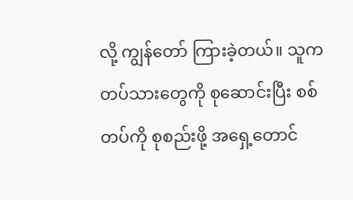လို့ ကျွန်တော် ကြားခဲ့တယ်။ သူက တပ်သားတွေကို စုဆောင်းပြီး စစ်တပ်ကို စုစည်းဖို့ အရှေ့တောင်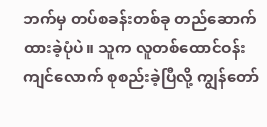ဘက်မှ တပ်စခန်းတစ်ခု တည်ဆောက်ထားခဲ့ပုံပဲ။ သူက လူတစ်ထောင်ဝန်းကျင်လောက် စုစည်းခဲ့ပြီလို့ ကျွန်တော်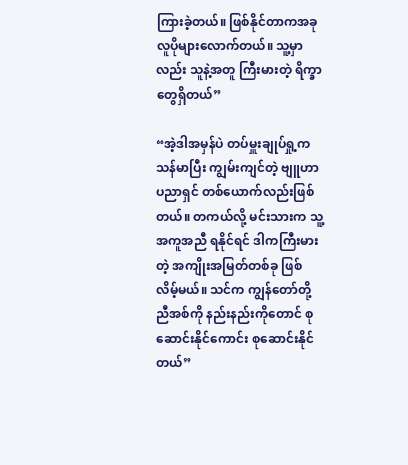ကြားခဲ့တယ်။ ဖြစ်နိုင်တာကအခု လူပိုများလောက်တယ်။ သူ့မှာလည်း သူနဲ့အတူ ကြီးမားတဲ့ ရိက္ခာတွေရှိတယ်”

“အဲ့ဒါအမှန်ပဲ တပ်မှူးချုပ်ရှု့က သန်မာပြီး ကျွမ်းကျင်တဲ့ ဗျူဟာပညာရှင် တစ်ယောက်လည်းဖြစ်တယ်။ တကယ်လို့ မင်းသားက သူ့အကူအညီ ရနိုင်ရင် ဒါကကြီးမားတဲ့ အကျိုးအမြတ်တစ်ခု ဖြစ်လိမ့်မယ်။ သင်က ကျွန်တော်တို့ ညီအစ်ကို နည်းနည်းကိုတောင် စုဆောင်းနိုင်ကောင်း စုဆောင်းနိုင်တယ်”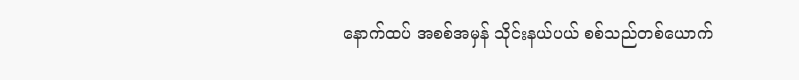နောက်ထပ် အစစ်အမှန် သိုင်းနယ်ပယ် စစ်သည်တစ်ယောက်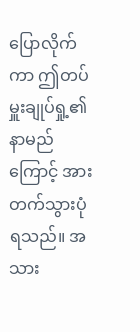ပြောလိုက်ကာ ဤတပ်မှူးချုပ်ရှု့၏ နာမည်ကြောင့် အားတက်သွားပုံရသည်။ အသား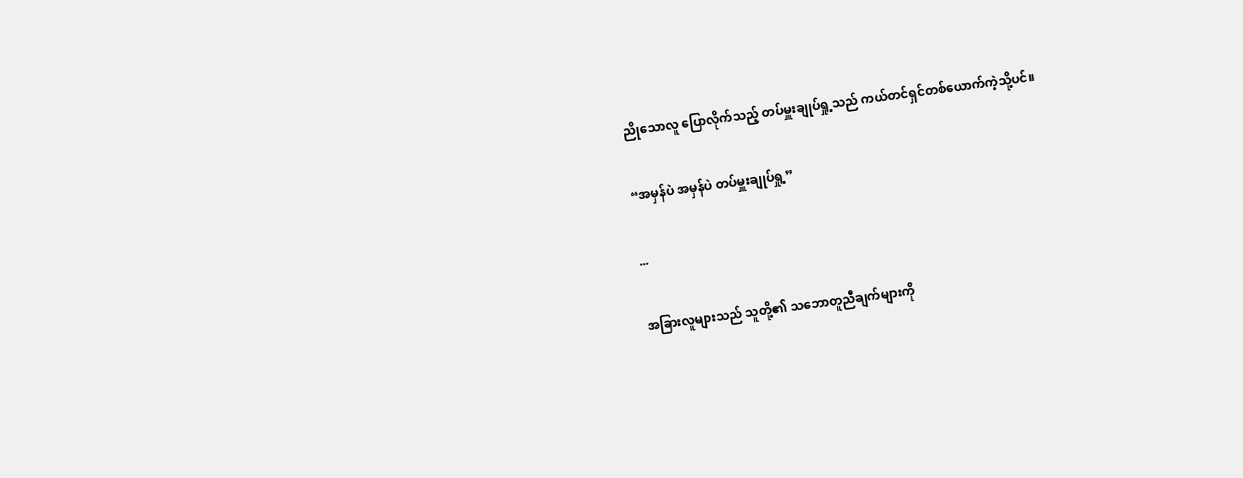ညိုသောလူ ပြောလိုက်သည့် တပ်မှူးချုပ်ရှု့သည် ကယ်တင်ရှင်တစ်ယောက်ကဲ့သို့ပင်။

“အမှန်ပဲ အမှန်ပဲ တပ်မှူးချုပ်ရှု့”

...

အခြားလူများသည် သူတို့၏ သဘောတူညီချက်များကို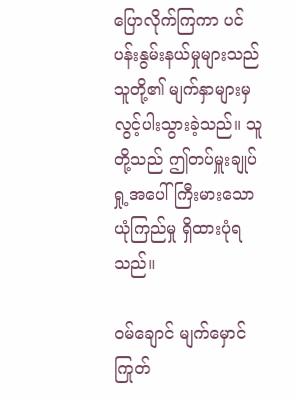ပြောလိုက်ကြကာ ပင်ပန်းနွမ်းနယ်မှုများသည် သူတို့၏ မျက်နှာများမှ လွင့်ပါးသွားခဲ့သည်။ သူတို့သည် ဤတပ်မှူးချုပ်ရှု့အပေါ် ကြီးမားသော ယုံကြည်မှု ရှိထားပုံရသည်။

ဝမ်ချောင် မျက်မှောင်ကြုတ်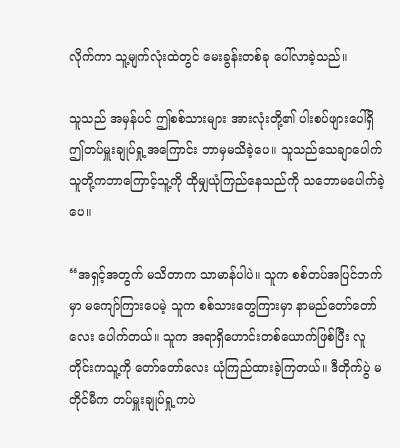လိုက်ကာ သူ့မျက်လုံးထဲတွင် မေးခွန်းတစ်ခု ပေါ်လာခဲ့သည်။

သူသည် အမှန်ပင် ဤစစ်သားများ အားလုံးတို့၏ ပါးစပ်ဖျားပေါ်ရှိ ဤတပ်မှူးချုပ်ရှု့အကြောင်း ဘာမှမသိခဲ့ပေ။ သူသည်သေချာပေါက် သူတို့ကဘာကြောင့်သူ့ကို ထိုမျှယုံကြည်နေသည်ကို သဘောမပေါက်ခဲ့ပေ။

“အရှင့်အတွက် မသိတာက သာမာန်ပါပဲ။ သူက စစ်တပ်အပြင်ဘက်မှာ မကျော်ကြားပေမဲ့ သူက စစ်သားတွေကြားမှာ နာမည်တော်တော်လေး ပေါက်တယ်။ သူက အရာရှိဟောင်းတစ်ယောက်ဖြစ်ပြီး လူတိုင်းကသူ့ကို တော်တော်လေး ယုံကြည်ထားခဲ့ကြတယ်။ ဒီတိုက်ပွဲ မတိုင်မီက တပ်မှူးချုပ်ရှု့ကပဲ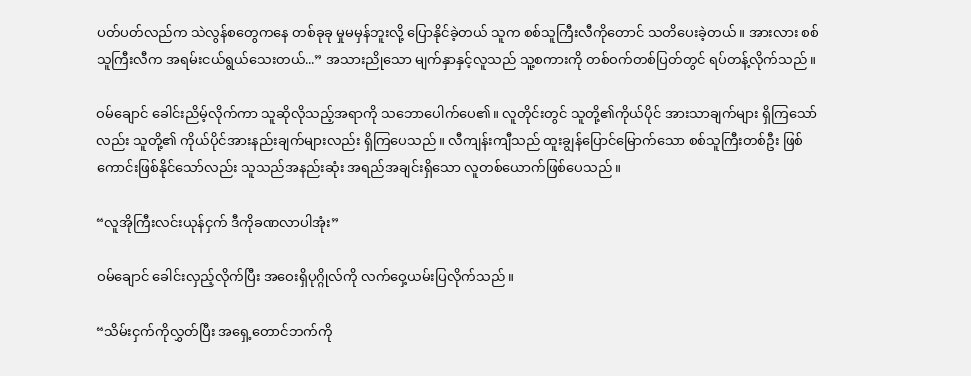ပတ်ပတ်လည်က သဲလွန်စတွေကနေ တစ်ခုခု မှုမမှန်ဘူးလို့ ပြောနိုင်ခဲ့တယ် သူက စစ်သူကြီးလီကိုတောင် သတိပေးခဲ့တယ်။ အားလား စစ်သူကြီးလီက အရမ်းငယ်ရွယ်သေးတယ်...” အသားညိုသော မျက်နှာနှင့်လူသည် သူ့စကားကို တစ်ဝက်တစ်ပြတ်တွင် ရပ်တန့်လိုက်သည်။

ဝမ်ချောင် ခေါင်းညိမ့်လိုက်ကာ သူဆိုလိုသည့်အရာကို သဘောပေါက်ပေ၏။ လူတိုင်းတွင် သူတို့၏ကိုယ်ပိုင် အားသာချက်များ ရှိကြသော်လည်း သူတို့၏ ကိုယ်ပိုင်အားနည်းချက်များလည်း ရှိကြပေသည်။ လီကျန်းကျီသည် ထူးချွန်ပြောင်မြောက်သော စစ်သူကြီးတစ်ဦး ဖြစ်ကောင်းဖြစ်နိုင်သော်လည်း သူသည်အနည်းဆုံး အရည်အချင်းရှိသော လူတစ်ယောက်ဖြစ်ပေသည်။

“လူအိုကြီးလင်းယုန်ငှက် ဒီကိုခဏလာပါအုံး”

ဝမ်ချောင် ခေါင်းလှည့်လိုက်ပြီး အဝေးရှိပုဂ္ဂိုလ်ကို လက်ဝှေ့ယမ်းပြလိုက်သည်။

“သိမ်းငှက်ကိုလွှတ်ပြီး အရှေ့တောင်ဘက်ကို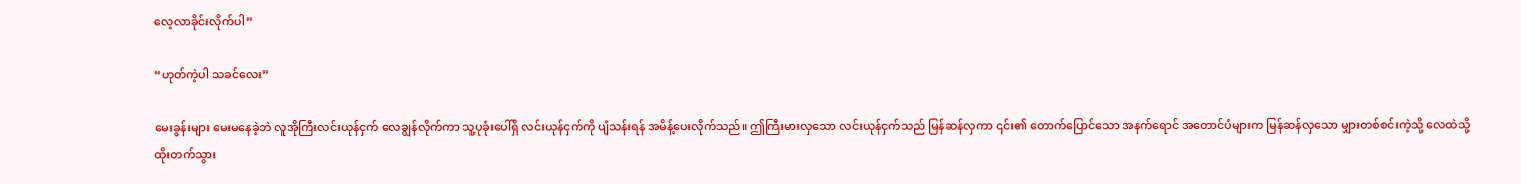လေ့လာခိုင်းလိုက်ပါ”

“ဟုတ်ကဲ့ပါ သခင်လေး”

မေးခွန်းများ မေးမနေခဲ့ဘဲ လူအိုကြီးလင်းယုန်ငှက် လေချွန်လိုက်ကာ သူ့ပုခုံးပေါ်ရှိ လင်းယုန်ငှက်ကို ပျံသန်းရန် အမိန့်ပေးလိုက်သည်။ ဤကြီးမားလှသော လင်းယုန်ငှက်သည် မြန်ဆန်လှကာ ၎င်း၏ တောက်ပြောင်သော အနက်ရောင် အတောင်ပံများက မြန်ဆန်လှသော မျှားတစ်စင်းကဲ့သို့ လေထဲသို့ ထိုးတက်သွား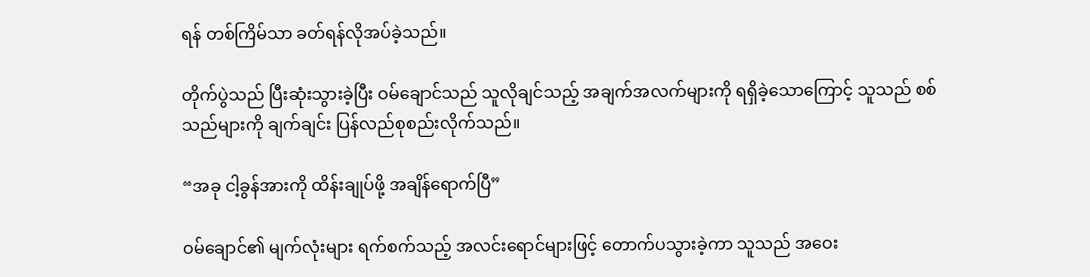ရန် တစ်ကြိမ်သာ ခတ်ရန်လိုအပ်ခဲ့သည်။

တိုက်ပွဲသည် ပြီးဆုံးသွားခဲ့ပြီး ဝမ်ချောင်သည် သူလိုချင်သည့် အချက်အလက်များကို ရရှိခဲ့သောကြောင့် သူသည် စစ်သည်များကို ချက်ချင်း ပြန်လည်စုစည်းလိုက်သည်။

“အခု ငါ့ခွန်အားကို ထိန်းချုပ်ဖို့ အချိန်ရောက်ပြီ”

ဝမ်ချောင်၏ မျက်လုံးများ ရက်စက်သည့် အလင်းရောင်များဖြင့် တောက်ပသွားခဲ့ကာ သူသည် အဝေး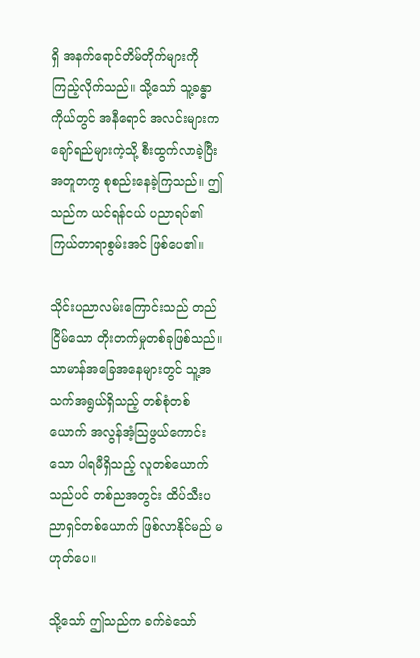ရှိ အနက်ရောင်တိမ်တိုက်များကို ကြည့်လိုက်သည်။ သို့သော် သူ့ခန္ဓာကိုယ်တွင် အနီရောင် အလင်းများက ချော်ရည်များကဲ့သို့ စီးထွက်လာခဲ့ပြီး အတူတကွ စုစည်းနေခဲ့ကြသည်။ ဤသည်က ယင်ရန်ငယ် ပညာရပ်၏ ကြယ်တာရာစွမ်းအင် ဖြစ်ပေ၏။

သိုင်းပညာလမ်းကြောင်းသည် တည်ငြိမ်သော တိုးတက်မှုတစ်ခုဖြစ်သည်။ သာမာန်အခြေအနေများတွင် သူ့အသက်အရွယ်ရှိသည့် တစ်စုံတစ်ယောက် အလွန်အံ့သြဖွယ်ကောင်းသော ပါရမီရှိသည့် လူတစ်ယောက်သည်ပင် တစ်ညအတွင်း ထိပ်သီးပညာရှင်တစ်ယောက် ဖြစ်လာနိုင်မည် မဟုတ်ပေ။

သို့သော် ဤသည်က ခက်ခဲသော်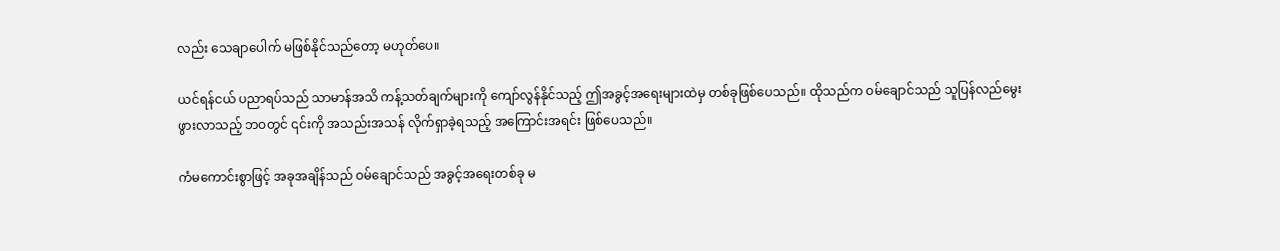လည်း သေချာပေါက် မဖြစ်နိုင်သည်တော့ မဟုတ်ပေ။

ယင်ရန်ငယ် ပညာရပ်သည် သာမာန်အသိ ကန့်သတ်ချက်များကို ကျော်လွန်နိုင်သည့် ဤအခွင့်အရေးများထဲမှ တစ်ခုဖြစ်ပေသည်။ ထိုသည်က ဝမ်ချောင်သည် သူပြန်လည်မွေးဖွားလာသည့် ဘဝတွင် ၎င်းကို အသည်းအသန် လိုက်ရှာခဲ့ရသည့် အကြောင်းအရင်း ဖြစ်ပေသည်။

ကံမကောင်းစွာဖြင့် အခုအချိန်သည် ဝမ်ချောင်သည် အခွင့်အရေးတစ်ခု မ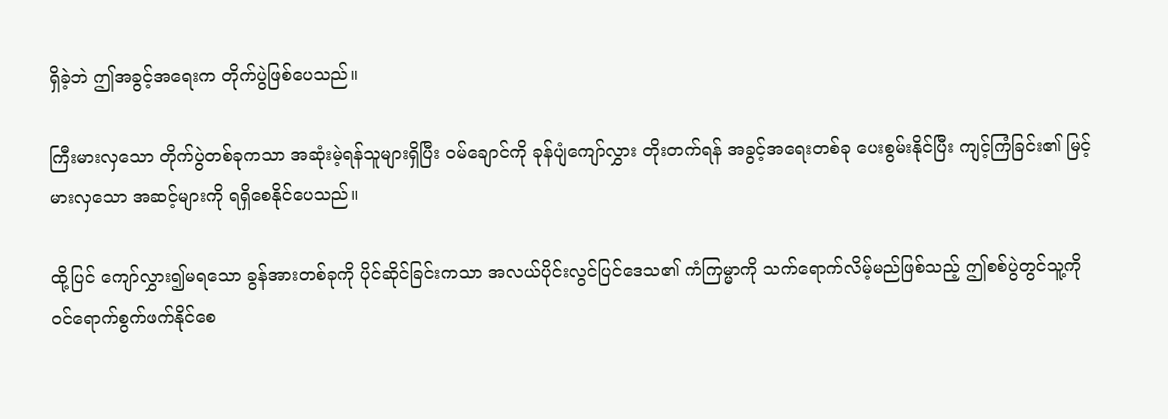ရှိခဲ့ဘဲ ဤအခွင့်အရေးက တိုက်ပွဲဖြစ်ပေသည်။

ကြီးမားလှသော တိုက်ပွဲတစ်ခုကသာ အဆုံးမဲ့ရန်သူများရှိပြီး ဝမ်ချောင်ကို ခုန်ပျံကျော်လွှား တိုးတက်ရန် အခွင့်အရေးတစ်ခု ပေးစွမ်းနိုင်ပြီး ကျင့်ကြံခြင်း၏ မြင့်မားလှသော အဆင့်များကို ရရှိစေနိုင်ပေသည်။

ထို့ပြင် ကျော်လွှား၍မရသော ခွန်အားတစ်ခုကို ပိုင်ဆိုင်ခြင်းကသာ အလယ်ပိုင်းလွင်ပြင်ဒေသ၏ ကံကြမ္မာကို သက်ရောက်လိမ့်မည်ဖြစ်သည့် ဤစစ်ပွဲတွင်သူ့ကို ဝင်ရောက်စွက်ဖက်နိုင်စေ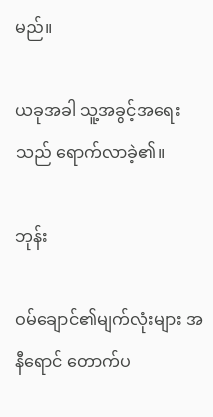မည်။

ယခုအခါ သူ့အခွင့်အရေးသည် ရောက်လာခဲ့၏။

ဘုန်း

ဝမ်ချောင်၏မျက်လုံးများ အနီရောင် တောက်ပ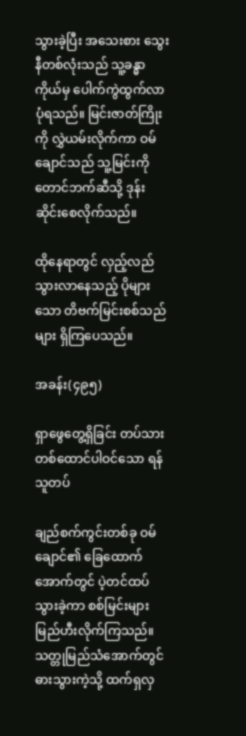သွားခဲ့ပြီး အသေးစား သွေးနီတစ်လုံးသည် သူ့ခန္ဓာကိုယ်မှ ပေါက်ကွဲထွက်လာပုံရသည်။ မြင်းဇာတ်ကြိုးကို လွှဲယမ်းလိုက်ကာ ဝမ်ချောင်သည် သူ့မြင်းကို တောင်ဘက်ဆီသို့ ဒုန်းဆိုင်းစေလိုက်သည်။

ထိုနေရာတွင် လှည့်လည်သွားလာနေသည့် ပိုများသော တိဗက်မြင်းစစ်သည်များ ရှိကြပေသည်။

အခန်း(၄၉၅)

ရှာဖွေတွေ့ရှိခြင်း တပ်သားတစ်ထောင်ပါဝင်သော ရန်သူတပ်

ချည်စက်ကွင်းတစ်ခု ဝမ်ချောင်၏ ခြေထောက်အောက်တွင် ပဲ့တင်ထပ်သွားခဲ့ကာ စစ်မြင်းများ မြည်ဟီးလိုက်ကြသည်။ သတ္တုမြည်သံအောက်တွင် ဓားသွားကဲ့သို့ ထက်ရှလှ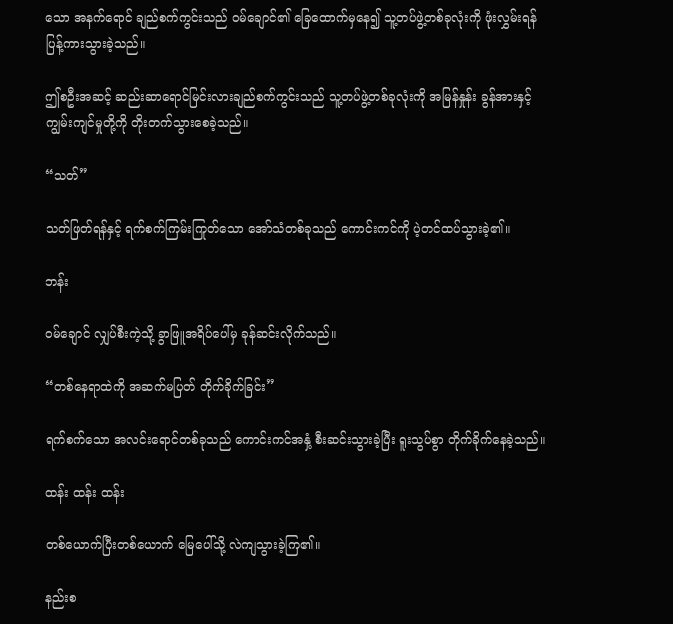သော အနက်ရောင် ချည်စက်ကွင်းသည် ဝမ်ချောင်၏ ခြေထောက်မှနေ၍ သူ့တပ်ဖွဲ့တစ်ခုလုံးကို ဖုံးလွှမ်းရန် ပြန့်ကားသွားခဲ့သည်။

ဤစဦးအဆင့် ဆည်းဆာရောင်မြင်းလားချည်စက်ကွင်းသည် သူ့တပ်ဖွဲ့တစ်ခုလုံးကို အမြန်နှုန်း ခွန်အားနှင့် ကျွမ်းကျင်မှုတို့ကို တိုးတက်သွားစေခဲ့သည်။

“သတ်”

သတ်ဖြတ်ရန်နှင့် ရက်စက်ကြမ်းကြုတ်သော အော်သံတစ်ခုသည် ကောင်းကင်ကို ပဲ့တင်ထပ်သွားခဲ့၏။

ဘန်း

ဝမ်ချောင် လျှပ်စီးကဲ့သို့ ခွာဖြူအရိပ်ပေါ်မှ ခုန်ဆင်းလိုက်သည်။

“တစ်နေရာထဲကို အဆက်မပြတ် တိုက်ခိုက်ခြင်း”

ရက်စက်သော အလင်းရောင်တစ်ခုသည် ကောင်းကင်အနှံ့ စီးဆင်းသွားခဲ့ပြီး ရူးသွပ်စွာ တိုက်ခိုက်နေခဲ့သည်။

ထန်း ထန်း ထန်း

တစ်ယောက်ပြီးတစ်ယောက် မြေပေါ်သို့ လဲကျသွားခဲ့ကြ၏။

နည်းစ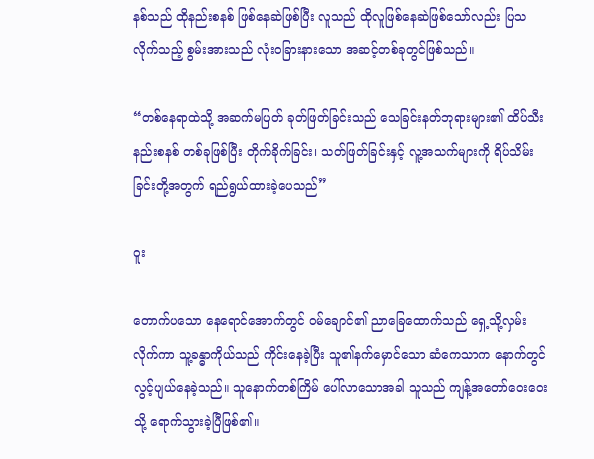နစ်သည် ထိုနည်းစနစ် ဖြစ်နေဆဲဖြစ်ပြီး လူသည် ထိုလူဖြစ်နေဆဲဖြစ်သော်လည်း ပြသလိုက်သည့် စွမ်းအားသည် လုံးဝခြားနားသော အဆင့်တစ်ခုတွင်ဖြစ်သည်။

“တစ်နေရာထဲသို့ အဆက်မပြတ် ခုတ်ဖြတ်ခြင်းသည် သေခြင်းနတ်ဘုရားများ၏ ထိပ်သီးနည်းစနစ် တစ်ခုဖြစ်ပြီး တိုက်ခိုက်ခြင်း၊ သတ်ဖြတ်ခြင်းနှင့် လူ့အသက်များကို ရိပ်သိမ်းခြင်းတို့အတွက် ရည်ရွယ်ထားခဲ့ပေသည်”

ဝူး

တောက်ပသော နေရောင်အောက်တွင် ဝမ်ချောင်၏ ညာခြေထောက်သည် ရှေ့သို့လှမ်းလိုက်ကာ သူ့ခန္ဓာကိုယ်သည် ကိုင်းနေခဲ့ပြီး သူ၏နက်မှောင်သော ဆံကေသာက နောက်တွင် လွင့်ပျယ်နေခဲ့သည်။ သူနောက်တစ်ကြိမ် ပေါ်လာသောအခါ သူသည် ကျန့်အတော်ဝေးဝေးသို့ ရောက်သွားခဲ့ပြီဖြစ်၏။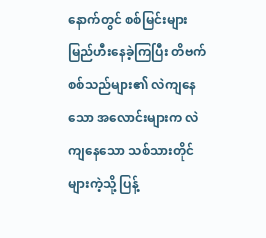နောက်တွင် စစ်မြင်းများ မြည်ဟီးနေခဲ့ကြပြီး တိဗက်စစ်သည်များ၏ လဲကျနေသော အလောင်းများက လဲကျနေသော သစ်သားတိုင်များကဲ့သို့ ပြန့်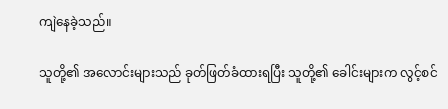ကျဲနေခဲ့သည်။

သူတို့၏ အလောင်းများသည် ခုတ်ဖြတ်ခံထားရပြီး သူတို့၏ ခေါင်းများက လွင့်စင်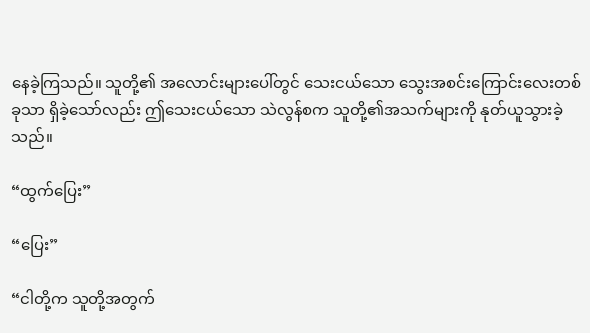နေခဲ့ကြသည်။ သူတို့၏ အလောင်းများပေါ်တွင် သေးငယ်သော သွေးအစင်းကြောင်းလေးတစ်ခုသာ ရှိခဲ့သော်လည်း ဤသေးငယ်သော သဲလွန်စက သူတို့၏အသက်များကို နုတ်ယူသွားခဲ့သည်။

“ထွက်ပြေး”

“ပြေး”

“ငါတို့က သူတို့အတွက်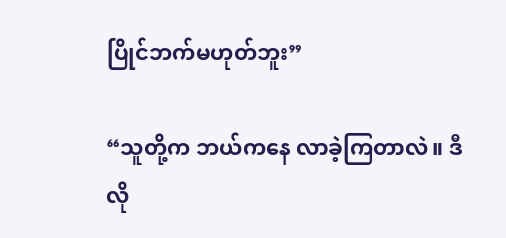ပြိုင်ဘက်မဟုတ်ဘူး”

“သူတို့က ဘယ်ကနေ လာခဲ့ကြတာလဲ။ ဒီလို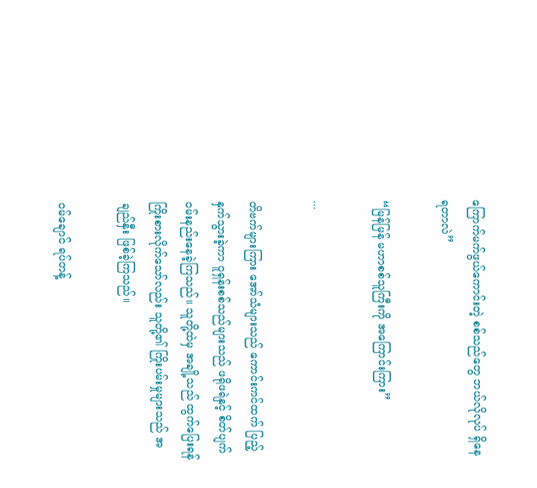ကြောက်မက်ဖွယ်ကောင်းတဲ့ စစ်သည်တွေ ဘယ်လိုလုပ် ရှိနေရတာလဲ”

“မြန်မြန် မဟာစစ်သူကြီးကို အကြောင်းကြား”

...

တိဗက်များကြား အော်သံများသည် ကောင်းကင်ထက် ပြည့်နှက်သွားခဲ့ကာ ဝူရှန်းစစ်သည်များသည် ဖရိုဖရဲနှင့် စိတ်ပျက်ဝမ်းနည်းနေခဲ့ကြသည်။ သူတို့ထဲမှ အချို့သည် ထွက်ပြေးရန် ကြိုးစားလိုက်သော်လည်း သူတို့၏ ကြိုးပမ်းမှုများသည် အချည်နှီး ဖြစ်ခဲ့ကြသည်။

ဝမ်ချောင် ရပ်တန့်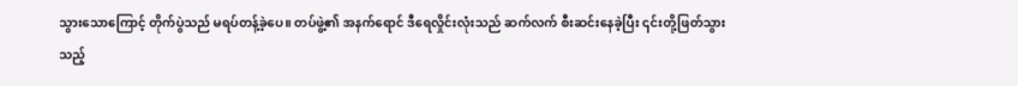သွားသောကြောင့် တိုက်ပွဲသည် မရပ်တန့်ခဲ့ပေ။ တပ်ဖွဲ့၏ အနက်ရောင် ဒီရေလှိုင်းလုံးသည် ဆက်လက် စီးဆင်းနေခဲ့ပြီး ၎င်းတို့ဖြတ်သွားသည့်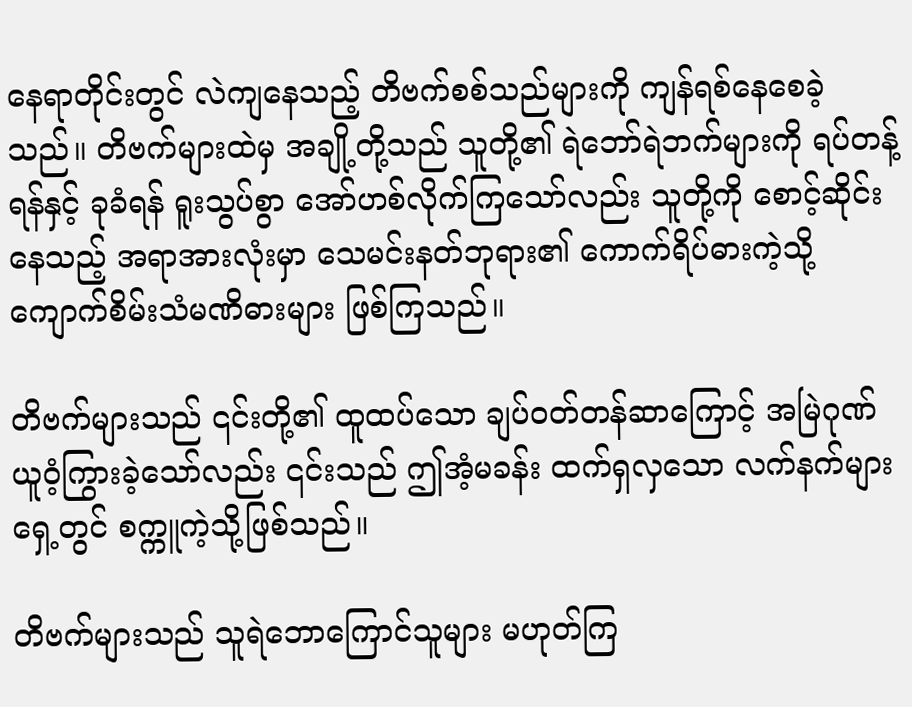နေရာတိုင်းတွင် လဲကျနေသည့် တိဗက်စစ်သည်များကို ကျန်ရစ်နေစေခဲ့သည်။ တိဗက်များထဲမှ အချို့တို့သည် သူတို့၏ ရဲဘော်ရဲဘက်များကို ရပ်တန့်ရန်နှင့် ခုခံရန် ရူးသွပ်စွာ အော်ဟစ်လိုက်ကြသော်လည်း သူတို့ကို စောင့်ဆိုင်းနေသည့် အရာအားလုံးမှာ သေမင်းနတ်ဘုရား၏ ကောက်ရိပ်ဓားကဲ့သို့ ကျောက်စိမ်းသံမဏိဓားများ ဖြစ်ကြသည်။

တိဗက်များသည် ၎င်းတို့၏ ထူထပ်သော ချပ်ဝတ်တန်ဆာကြောင့် အမြဲဂုဏ်ယူဝံ့ကြွားခဲ့သော်လည်း ၎င်းသည် ဤအံ့မခန်း ထက်ရှလှသော လက်နက်များရှေ့တွင် စက္ကူကဲ့သို့ဖြစ်သည်။

တိဗက်များသည် သူရဲဘောကြောင်သူများ မဟုတ်ကြ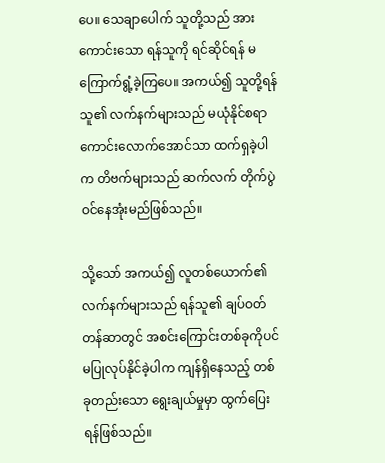ပေ။ သေချာပေါက် သူတို့သည် အားကောင်းသော ရန်သူကို ရင်ဆိုင်ရန် မကြောက်ရွံ့ခဲ့ကြပေ။ အကယ်၍ သူတို့ရန်သူ၏ လက်နက်များသည် မယုံနိုင်စရာ ကောင်းလောက်အောင်သာ ထက်ရှခဲ့ပါက တိဗက်များသည် ဆက်လက် တိုက်ပွဲဝင်နေအုံးမည်ဖြစ်သည်။

သို့သော် အကယ်၍ လူတစ်ယောက်၏ လက်နက်များသည် ရန်သူ၏ ချပ်ဝတ်တန်ဆာတွင် အစင်းကြောင်းတစ်ခုကိုပင် မပြုလုပ်နိုင်ခဲ့ပါက ကျန်ရှိနေသည့် တစ်ခုတည်းသော ရွေးချယ်မှုမှာ ထွက်ပြေးရန်ဖြစ်သည်။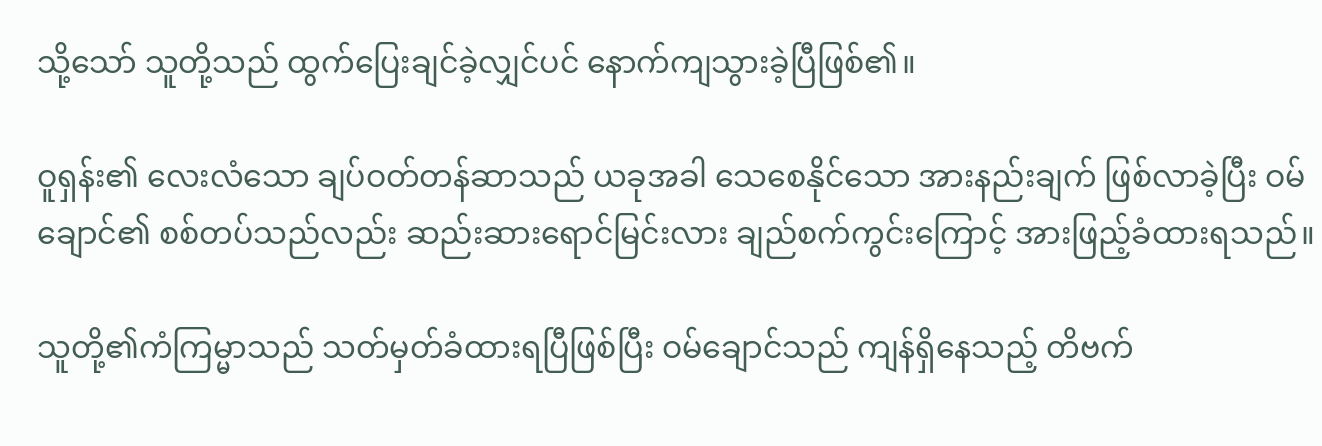သို့သော် သူတို့သည် ထွက်ပြေးချင်ခဲ့လျှင်ပင် နောက်ကျသွားခဲ့ပြီဖြစ်၏။

ဝူရှန်း၏ လေးလံသော ချပ်ဝတ်တန်ဆာသည် ယခုအခါ သေစေနိုင်သော အားနည်းချက် ဖြစ်လာခဲ့ပြီး ဝမ်ချောင်၏ စစ်တပ်သည်လည်း ဆည်းဆားရောင်မြင်းလား ချည်စက်ကွင်းကြောင့် အားဖြည့်ခံထားရသည်။

သူတို့၏ကံကြမ္မာသည် သတ်မှတ်ခံထားရပြီဖြစ်ပြီး ဝမ်ချောင်သည် ကျန်ရှိနေသည့် တိဗက်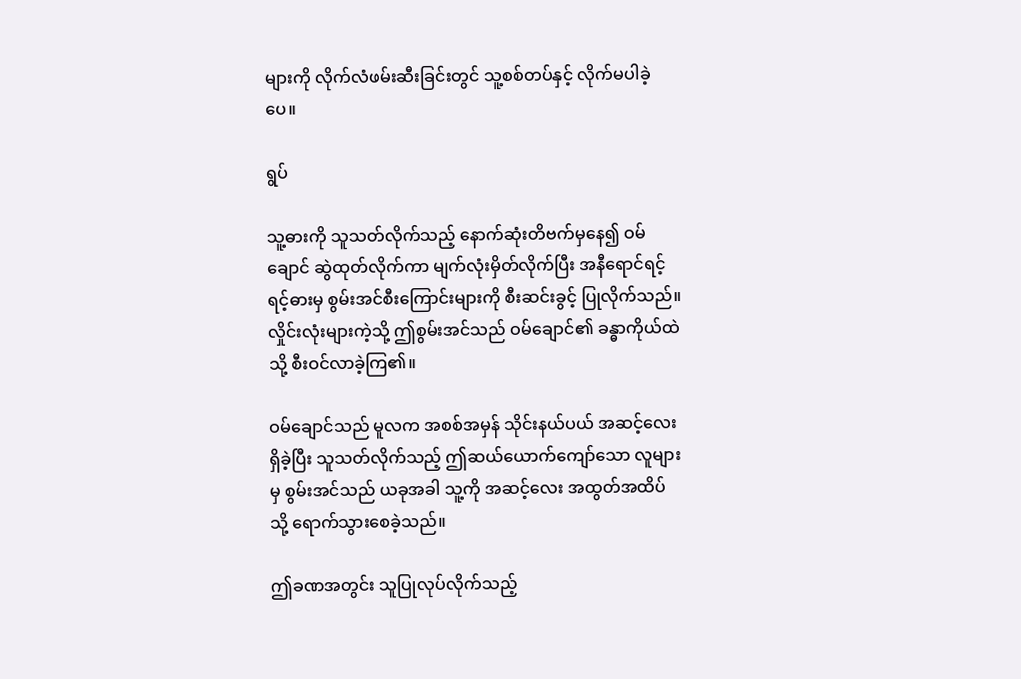များကို လိုက်လံဖမ်းဆီးခြင်းတွင် သူ့စစ်တပ်နှင့် လိုက်မပါခဲ့ပေ။

ရွပ်

သူ့ဓားကို သူသတ်လိုက်သည့် နောက်ဆုံးတိဗက်မှနေ၍ ဝမ်ချောင် ဆွဲထုတ်လိုက်ကာ မျက်လုံးမှိတ်လိုက်ပြီး အနီရောင်ရင့်ရင့်ဓားမှ စွမ်းအင်စီးကြောင်းများကို စီးဆင်းခွင့် ပြုလိုက်သည်။ လှိုင်းလုံးများကဲ့သို့ ဤစွမ်းအင်သည် ဝမ်ချောင်၏ ခန္ဓာကိုယ်ထဲသို့ စီးဝင်လာခဲ့ကြ၏။

ဝမ်ချောင်သည် မူလက အစစ်အမှန် သိုင်းနယ်ပယ် အဆင့်လေးရှိခဲ့ပြီး သူသတ်လိုက်သည့် ဤဆယ်ယောက်ကျော်သော လူများမှ စွမ်းအင်သည် ယခုအခါ သူ့ကို အဆင့်လေး အထွတ်အထိပ်သို့ ရောက်သွားစေခဲ့သည်။

ဤခဏအတွင်း သူပြုလုပ်လိုက်သည့်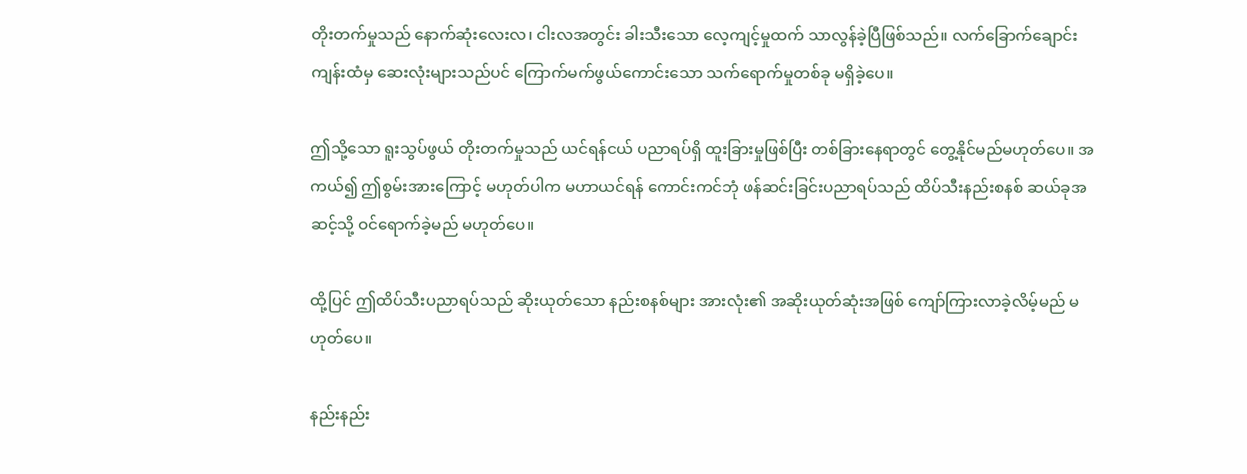တိုးတက်မှုသည် နောက်ဆုံးလေးလ၊ ငါးလအတွင်း ခါးသီးသော လေ့ကျင့်မှုထက် သာလွန်ခဲ့ပြီဖြစ်သည်။ လက်ခြောက်ချောင်း ကျန်းထံမှ ဆေးလုံးများသည်ပင် ကြောက်မက်ဖွယ်ကောင်းသော သက်ရောက်မှုတစ်ခု မရှိခဲ့ပေ။

ဤသို့သော ရူးသွပ်ဖွယ် တိုးတက်မှုသည် ယင်ရန်ငယ် ပညာရပ်ရှိ ထူးခြားမှုဖြစ်ပြီး တစ်ခြားနေရာတွင် တွေ့နိုင်မည်မဟုတ်ပေ။ အကယ်၍ ဤစွမ်းအားကြောင့် မဟုတ်ပါက မဟာယင်ရန် ကောင်းကင်ဘုံ ဖန်ဆင်းခြင်းပညာရပ်သည် ထိပ်သီးနည်းစနစ် ဆယ်ခုအဆင့်သို့ ဝင်ရောက်ခဲ့မည် မဟုတ်ပေ။

ထို့ပြင် ဤထိပ်သီးပညာရပ်သည် ဆိုးယုတ်သော နည်းစနစ်များ အားလုံး၏ အဆိုးယုတ်ဆုံးအဖြစ် ကျော်ကြားလာခဲ့လိမ့်မည် မဟုတ်ပေ။

နည်းနည်း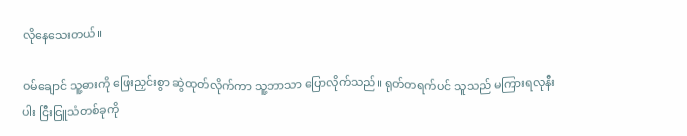လိုနေသေးတယ်။

ဝမ်ချောင် သူ့ဓားကို ဖြေးညှင်းစွာ ဆွဲထုတ်လိုက်ကာ သူ့ဘာသာ ပြောလိုက်သည်။ ရုတ်တရက်ပင် သူသည် မကြားရလုနီးပါး ငြီးငြူသံတစ်ခုကို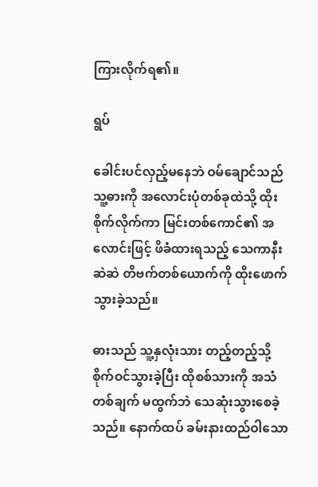ကြားလိုက်ရ၏။

ရွပ်

ခေါင်းပင်လှည့်မနေဘဲ ဝမ်ချောင်သည် သူ့ဓားကို အလောင်းပုံတစ်ခုထဲသို့ ထိုးစိုက်လိုက်ကာ မြင်းတစ်ကောင်၏ အလောင်းဖြင့် ဖိခံထားရသည့် သေကာနီးဆဲဆဲ တိဗက်တစ်ယောက်ကို ထိုးဖောက်သွားခဲ့သည်။

ဓားသည် သူ့နှလုံးသား တည့်တည့်သို့ စိုက်ဝင်သွားခဲ့ပြီး ထိုစစ်သားကို အသံတစ်ချက် မထွက်ဘဲ သေဆုံးသွားစေခဲ့သည်။ နောက်ထပ် ခမ်းနားထည်ဝါသော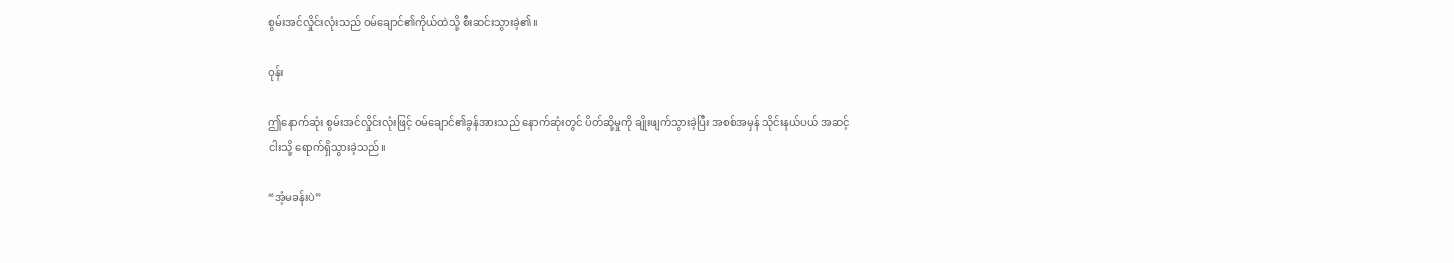စွမ်းအင်လှိုင်းလုံးသည် ဝမ်ချောင်၏ကိုယ်ထဲသို့ စီးဆင်းသွားခဲ့၏။

ဝုန်း

ဤနောက်ဆုံး စွမ်းအင်လှိုင်းလုံးဖြင့် ဝမ်ချောင်၏ခွန်အားသည် နောက်ဆုံးတွင် ပိတ်ဆို့မှုကို ချိုးဖျက်သွားခဲ့ပြီး အစစ်အမှန် သိုင်းနယ်ပယ် အဆင့်ငါးသို့ ရောက်ရှိသွားခဲ့သည်။

“အံ့မခန်းပဲ”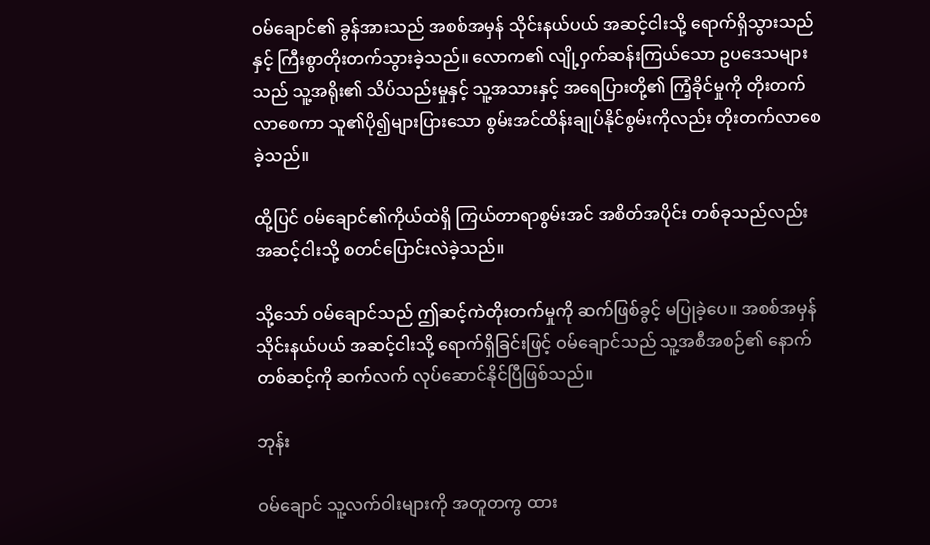ဝမ်ချောင်၏ ခွန်အားသည် အစစ်အမှန် သိုင်းနယ်ပယ် အဆင့်ငါးသို့ ရောက်ရှိသွားသည်နှင့် ကြီးစွာတိုးတက်သွားခဲ့သည်။ လောက၏ လျို့ဝှက်ဆန်းကြယ်သော ဥပဒေသများသည် သူ့အရိုး၏ သိပ်သည်းမှုနှင့် သူ့အသားနှင့် အရေပြားတို့၏ ကြံ့ခိုင်မှုကို တိုးတက်လာစေကာ သူ၏ပို၍များပြားသော စွမ်းအင်ထိန်းချုပ်နိုင်စွမ်းကိုလည်း တိုးတက်လာစေခဲ့သည်။

ထို့ပြင် ဝမ်ချောင်၏ကိုယ်ထဲရှိ ကြယ်တာရာစွမ်းအင် အစိတ်အပိုင်း တစ်ခုသည်လည်း အဆင့်ငါးသို့ စတင်ပြောင်းလဲခဲ့သည်။

သို့သော် ဝမ်ချောင်သည် ဤဆင့်ကဲတိုးတက်မှုကို ဆက်ဖြစ်ခွင့် မပြုခဲ့ပေ။ အစစ်အမှန် သိုင်းနယ်ပယ် အဆင့်ငါးသို့ ရောက်ရှိခြင်းဖြင့် ဝမ်ချောင်သည် သူ့အစီအစဉ်၏ နောက်တစ်ဆင့်ကို ဆက်လက် လုပ်ဆောင်နိုင်ပြီဖြစ်သည်။

ဘုန်း

ဝမ်ချောင် သူ့လက်ဝါးများကို အတူတကွ ထား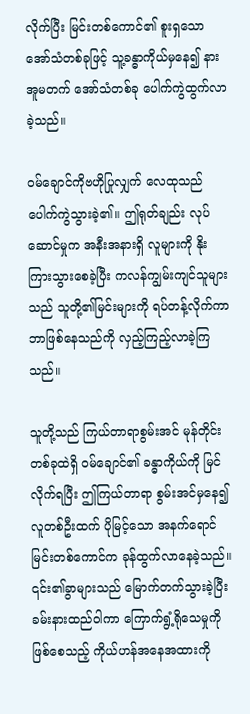လိုက်ပြီး မြင်းတစ်ကောင်၏ စူးရှသော အော်သံတစ်ခုဖြင့် သူ့ခန္ဓာကိုယ်မှနေ၍ နားအူမတက် အော်သံတစ်ခု ပေါက်ကွဲထွက်လာခဲ့သည်။

ဝမ်ချောင်ကိုဗဟိုပြုလျှက် လေထုသည် ပေါက်ကွဲသွားခဲ့၏။ ဤရုတ်ချည်း လုပ်ဆောင်မှုက အနီးအနားရှိ လူများကို နိုးကြားသွားစေခဲ့ပြီး ကလန်ကျွမ်းကျင်သူများသည် သူတို့၏မြင်းများကို ရပ်တန့်လိုက်ကာ ဘာဖြစ်နေသည်ကို လှည့်ကြည့်လာခဲ့ကြသည်။

သူတို့သည် ကြယ်တာရာစွမ်းအင် မုန်တိုင်းတစ်ခုထဲရှိ ဝမ်ချောင်၏ ခန္ဓာကိုယ်ကို မြင်လိုက်ရပြီး ဤကြယ်တာရာ စွမ်းအင်မှနေ၍ လူတစ်ဦးထက် ပိုမြင့်သော အနက်ရောင် မြင်းတစ်ကောင်က ခုန်ထွက်လာနေခဲ့သည်။ ၎င်း၏ခွာများသည် မြောက်တက်သွားခဲ့ပြီး ခမ်းနားထည်ဝါကာ ကြောက်ရွံ့ရိုသေမှုကို ဖြစ်စေသည့် ကိုယ်ဟန်အနေအထားကို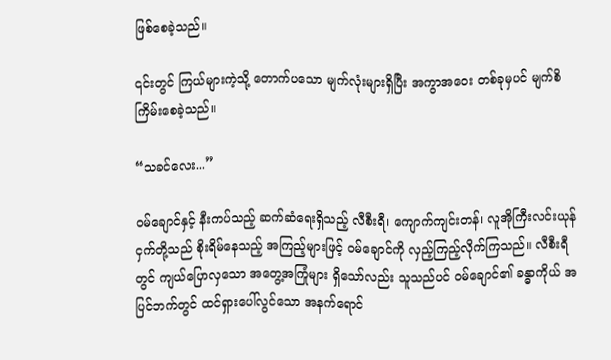ဖြစ်စေခဲ့သည်။

၎င်းတွင် ကြယ်များကဲ့သို့ တောက်ပသော မျက်လုံးများရှိပြီး အကွာအဝေး တစ်ခုမှပင် မျက်စိကြိမ်းစေခဲ့သည်။

“သခင်လေး...”

ဝမ်ချောင်နှင့် နီးကပ်သည့် ဆက်ဆံရေးရှိသည့် လီစီးရီ၊ ကျောက်ကျင်းတန်၊ လူအိုကြီးလင်းယုန်ငှက်တို့သည် စိုးရိမ်နေသည့် အကြည့်များဖြင့် ဝမ်ချောင်ကို လှည့်ကြည့်လိုက်ကြသည်။ လီစီးရီတွင် ကျယ်ပြောလှသော အတွေ့အကြုံများ ရှိသော်လည်း သူသည်ပင် ဝမ်ချောင်၏ ခန္ဓာကိုယ် အပြင်ဘက်တွင် ထင်ရှားပေါ်လွင်သော အနက်ရောင်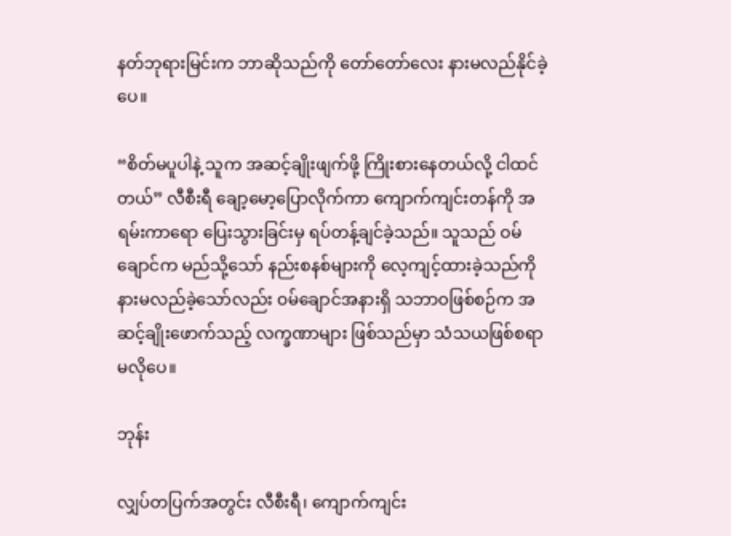နတ်ဘုရားမြင်းက ဘာဆိုသည်ကို တော်တော်လေး နားမလည်နိုင်ခဲ့ပေ။

“စိတ်မပူပါနဲ့ သူက အဆင့်ချိုးဖျက်ဖို့ ကြိုးစားနေတယ်လို့ ငါထင်တယ်” လီစီးရီ ချော့မော့ပြောလိုက်ကာ ကျောက်ကျင်းတန်ကို အရမ်းကာရော ပြေးသွားခြင်းမှ ရပ်တန့်ချင်ခဲ့သည်။ သူသည် ဝမ်ချောင်က မည်သို့သော် နည်းစနစ်များကို လေ့ကျင့်ထားခဲ့သည်ကို နားမလည်ခဲ့သော်လည်း ဝမ်ချောင်အနားရှိ သဘာဝဖြစ်စဉ်က အဆင့်ချိုးဖောက်သည့် လက္ခဏာများ ဖြစ်သည်မှာ သံသယဖြစ်စရာ မလိုပေ။

ဘုန်း

လျှပ်တပြက်အတွင်း လီစီးရီ၊ ကျောက်ကျင်း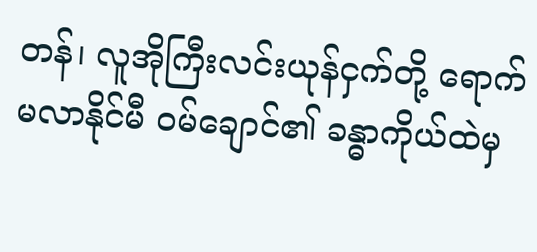တန်၊ လူအိုကြီးလင်းယုန်ငှက်တို့ ရောက်မလာနိုင်မီ ဝမ်ချောင်၏ ခန္ဓာကိုယ်ထဲမှ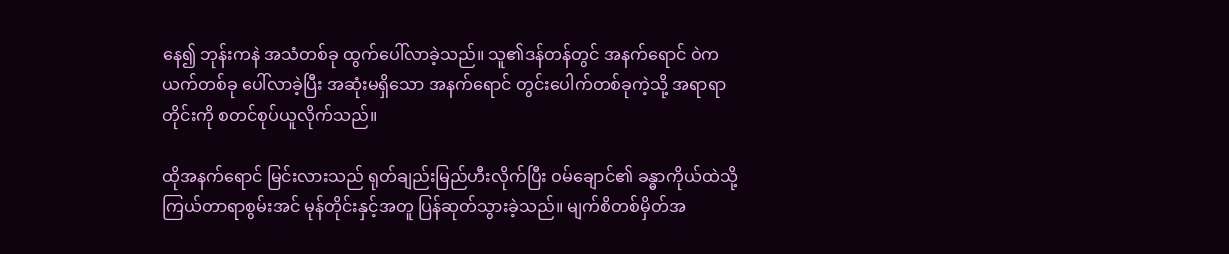နေ၍ ဘုန်းကနဲ အသံတစ်ခု ထွက်ပေါ်လာခဲ့သည်။ သူ၏ဒန်တန်တွင် အနက်ရောင် ဝဲကယက်တစ်ခု ပေါ်လာခဲ့ပြီး အဆုံးမရှိသော အနက်ရောင် တွင်းပေါက်တစ်ခုကဲ့သို့ အရာရာတိုင်းကို စတင်စုပ်ယူလိုက်သည်။

ထိုအနက်ရောင် မြင်းလားသည် ရုတ်ချည်းမြည်ဟီးလိုက်ပြီး ဝမ်ချောင်၏ ခန္ဓာကိုယ်ထဲသို့ ကြယ်တာရာစွမ်းအင် မုန်တိုင်းနှင့်အတူ ပြန်ဆုတ်သွားခဲ့သည်။ မျက်စိတစ်မှိတ်အ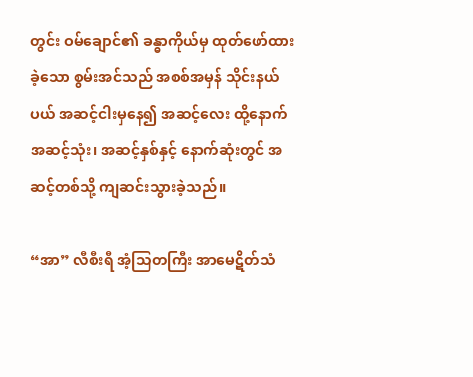တွင်း ဝမ်ချောင်၏ ခန္ဓာကိုယ်မှ ထုတ်ဖော်ထားခဲ့သော စွမ်းအင်သည် အစစ်အမှန် သိုင်းနယ်ပယ် အဆင့်ငါးမှနေ၍ အဆင့်လေး ထို့နောက် အဆင့်သုံး၊ အဆင့်နှစ်နှင့် နောက်ဆုံးတွင် အဆင့်တစ်သို့ ကျဆင်းသွားခဲ့သည်။

“အာ” လီစီးရီ အံ့သြတကြီး အာမေဋိတ်သံ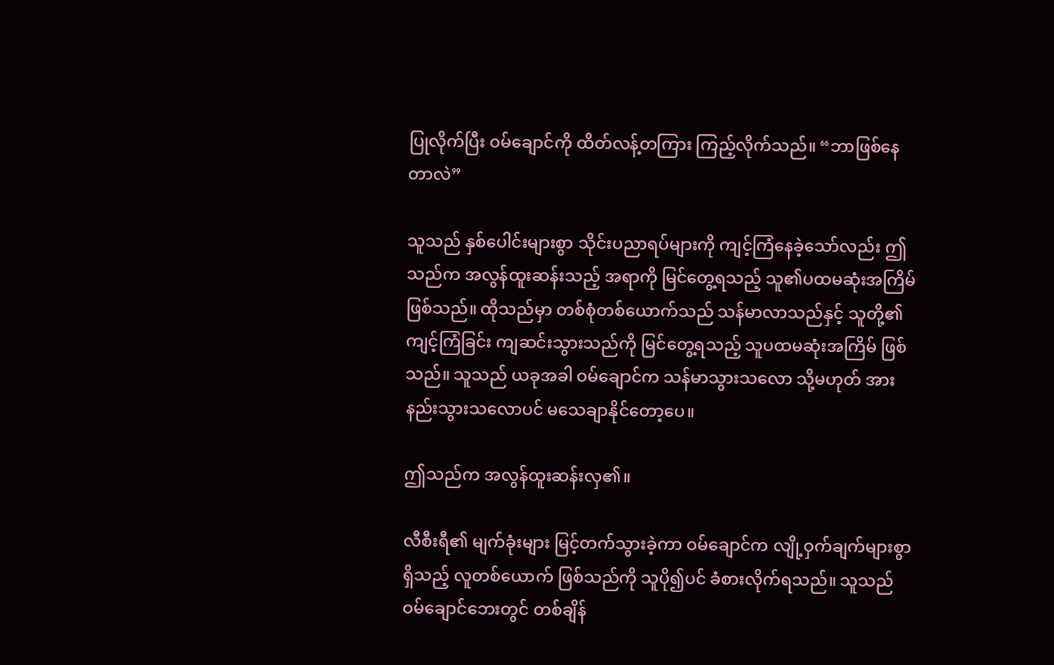ပြုလိုက်ပြီး ဝမ်ချောင်ကို ထိတ်လန့်တကြား ကြည့်လိုက်သည်။ “ဘာဖြစ်နေတာလဲ”

သူသည် နှစ်ပေါင်းများစွာ သိုင်းပညာရပ်များကို ကျင့်ကြံနေခဲ့သော်လည်း ဤသည်က အလွန်ထူးဆန်းသည့် အရာကို မြင်တွေ့ရသည့် သူ၏ပထမဆုံးအကြိမ် ဖြစ်သည်။ ထိုသည်မှာ တစ်စုံတစ်ယောက်သည် သန်မာလာသည်နှင့် သူတို့၏ကျင့်ကြံခြင်း ကျဆင်းသွားသည်ကို မြင်တွေ့ရသည့် သူပထမဆုံးအကြိမ် ဖြစ်သည်။ သူသည် ယခုအခါ ဝမ်ချောင်က သန်မာသွားသလော သို့မဟုတ် အားနည်းသွားသလောပင် မသေချာနိုင်တော့ပေ။

ဤသည်က အလွန်ထူးဆန်းလှ၏။

လီစီးရီ၏ မျက်ခုံးများ မြင့်တက်သွားခဲ့ကာ ဝမ်ချောင်က လျို့ဝှက်ချက်များစွာရှိသည့် လူတစ်ယောက် ဖြစ်သည်ကို သူပို၍ပင် ခံစားလိုက်ရသည်။ သူသည် ဝမ်ချောင်ဘေးတွင် တစ်ချိန်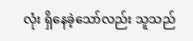လုံး ရှိနေခဲ့သော်လည်း သူသည်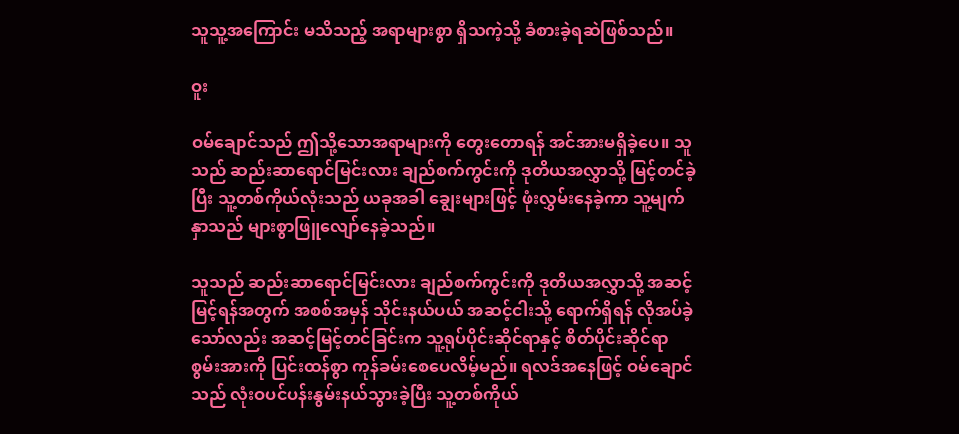သူသူ့အကြောင်း မသိသည့် အရာများစွာ ရှိသကဲ့သို့ ခံစားခဲ့ရဆဲဖြစ်သည်။

ဝူး

ဝမ်ချောင်သည် ဤသို့သောအရာများကို တွေးတောရန် အင်အားမရှိခဲ့ပေ။ သူသည် ဆည်းဆာရောင်မြင်းလား ချည်စက်ကွင်းကို ဒုတိယအလွှာသို့ မြင့်တင်ခဲ့ပြီး သူ့တစ်ကိုယ်လုံးသည် ယခုအခါ ချွေးများဖြင့် ဖုံးလွှမ်းနေခဲ့ကာ သူ့မျက်နှာသည် များစွာဖြူလျော်နေခဲ့သည်။

သူသည် ဆည်းဆာရောင်မြင်းလား ချည်စက်ကွင်းကို ဒုတိယအလွှာသို့ အဆင့်မြင့်ရန်အတွက် အစစ်အမှန် သိုင်းနယ်ပယ် အဆင့်ငါးသို့ ရောက်ရှိရန် လိုအပ်ခဲ့သော်လည်း အဆင့်မြင့်တင်ခြင်းက သူ့ရုပ်ပိုင်းဆိုင်ရာနှင့် စိတ်ပိုင်းဆိုင်ရာ စွမ်းအားကို ပြင်းထန်စွာ ကုန်ခမ်းစေပေလိမ့်မည်။ ရလဒ်အနေဖြင့် ဝမ်ချောင်သည် လုံးဝပင်ပန်းနွမ်းနယ်သွားခဲ့ပြီး သူ့တစ်ကိုယ်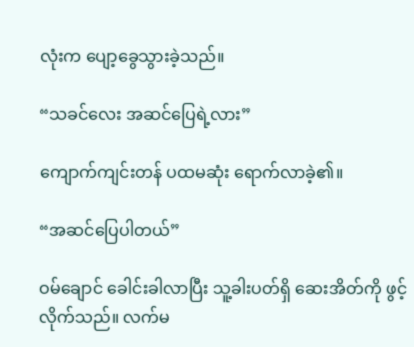လုံးက ပျော့ခွေသွားခဲ့သည်။

“သခင်လေး အဆင်ပြေရဲ့လား”

ကျောက်ကျင်းတန် ပထမဆုံး ရောက်လာခဲ့၏။

“အဆင်ပြေပါတယ်”

ဝမ်ချောင် ခေါင်းခါလာပြီး သူ့ခါးပတ်ရှိ ဆေးအိတ်ကို ဖွင့်လိုက်သည်။ လက်မ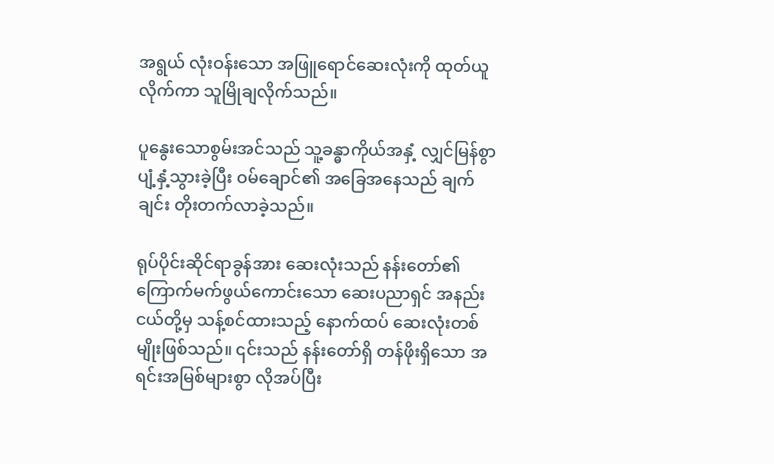အရွယ် လုံးဝန်းသော အဖြူရောင်ဆေးလုံးကို ထုတ်ယူလိုက်ကာ သူမြိုချလိုက်သည်။

ပူနွေးသောစွမ်းအင်သည် သူ့ခန္ဓာကိုယ်အနှံ့ လျှင်မြန်စွာ ပျံ့နှံ့သွားခဲ့ပြီး ဝမ်ချောင်၏ အခြေအနေသည် ချက်ချင်း တိုးတက်လာခဲ့သည်။

ရုပ်ပိုင်းဆိုင်ရာခွန်အား ဆေးလုံးသည် နန်းတော်၏ ကြောက်မက်ဖွယ်ကောင်းသော ဆေးပညာရှင် အနည်းငယ်တို့မှ သန့်စင်ထားသည့် နောက်ထပ် ဆေးလုံးတစ်မျိုးဖြစ်သည်။ ၎င်းသည် နန်းတော်ရှိ တန်ဖိုးရှိသော အရင်းအမြစ်များစွာ လိုအပ်ပြီး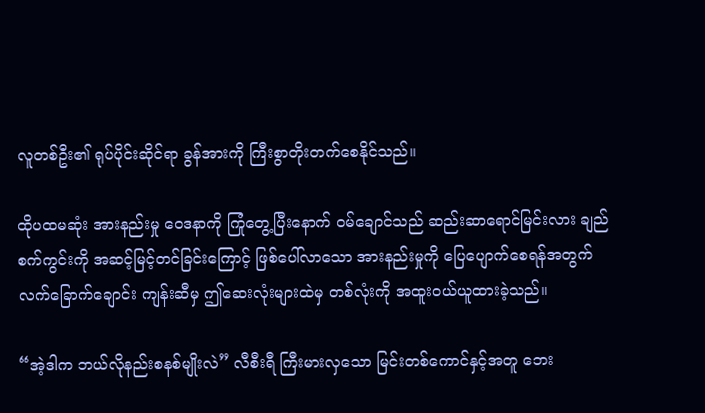လူတစ်ဦး၏ ရုပ်ပိုင်းဆိုင်ရာ ခွန်အားကို ကြီးစွာတိုးတက်စေနိုင်သည်။

ထိုပထမဆုံး အားနည်းမှု ဝေဒနာကို ကြုံတွေ့ပြီးနောက် ဝမ်ချောင်သည် ဆည်းဆာရောင်မြင်းလား ချည်စက်ကွင်းကို အဆင့်မြင့်တင်ခြင်းကြောင့် ဖြစ်ပေါ်လာသော အားနည်းမှုကို ပြေပျောက်စေရန်အတွက် လက်ခြောက်ချောင်း ကျန်းဆီမှ ဤဆေးလုံးများထဲမှ တစ်လုံးကို အထူးဝယ်ယူထားခဲ့သည်။

“အဲ့ဒါက ဘယ်လိုနည်းစနစ်မျိုးလဲ” လီစီးရီ ကြီးမားလှသော မြင်းတစ်ကောင်နှင့်အတူ ဘေး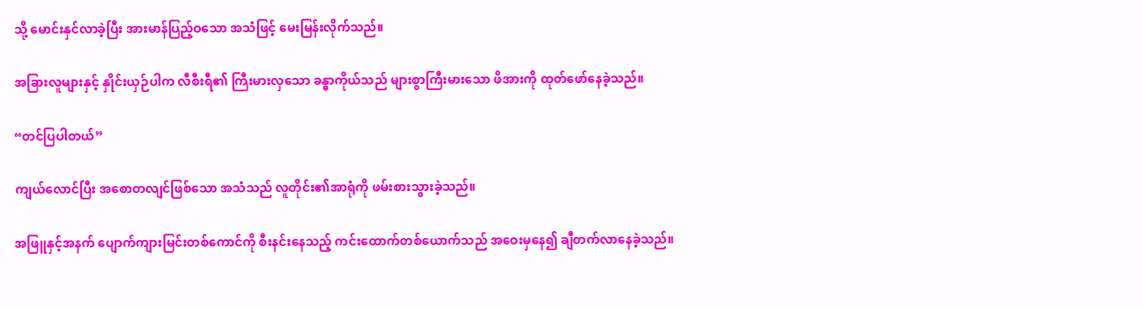သို့ မောင်းနှင်လာခဲ့ပြီး အားမာန်ပြည့်ဝသော အသံဖြင့် မေးမြန်းလိုက်သည်။

အခြားလူများနှင့် နှိုင်းယှဉ်ပါက လီစီးရီ၏ ကြီးမားလှသော ခန္ဓာကိုယ်သည် များစွာကြီးမားသော ဖိအားကို ထုတ်ဖော်နေခဲ့သည်။

“တင်ပြပါတယ်”

ကျယ်လောင်ပြီး အစောတလျင်ဖြစ်သော အသံသည် လူတိုင်း၏အာရုံကို ဖမ်းစားသွားခဲ့သည်။

အဖြူနှင့်အနက် ပျောက်ကျားမြင်းတစ်ကောင်ကို စီးနင်းနေသည့် ကင်းထောက်တစ်ယောက်သည် အဝေးမှနေ၍ ချီတက်လာနေခဲ့သည်။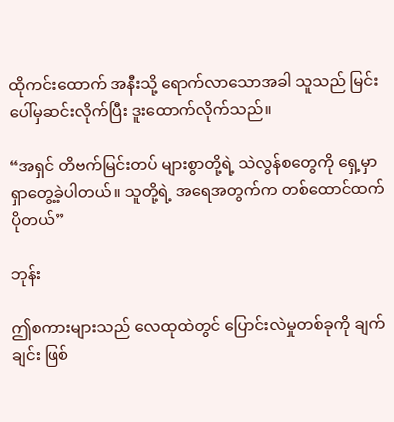ထိုကင်းထောက် အနီးသို့ ရောက်လာသောအခါ သူသည် မြင်းပေါ်မှဆင်းလိုက်ပြီး ဒူးထောက်လိုက်သည်။

“အရှင် တိဗက်မြင်းတပ် များစွာတို့ရဲ့ သဲလွန်စတွေကို ရှေ့မှာရှာတွေ့ခဲ့ပါတယ်။ သူတို့ရဲ့ အရေအတွက်က တစ်ထောင်ထက်ပိုတယ်”

ဘုန်း

ဤစကားများသည် လေထုထဲတွင် ပြောင်းလဲမှုတစ်ခုကို ချက်ချင်း ဖြစ်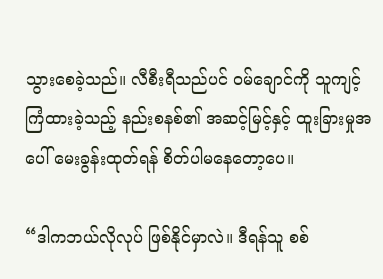သွားစေခဲ့သည်။ လီစီးရီသည်ပင် ဝမ်ချောင်ကို သူကျင့်ကြံထားခဲ့သည့် နည်းစနစ်၏ အဆင့်မြင့်နှင့် ထူးခြားမှုအပေါ် မေးခွန်းထုတ်ရန် စိတ်ပါမနေတော့ပေ။

“ဒါကဘယ်လိုလုပ် ဖြစ်နိုင်မှာလဲ။ ဒီရန်သူ စစ်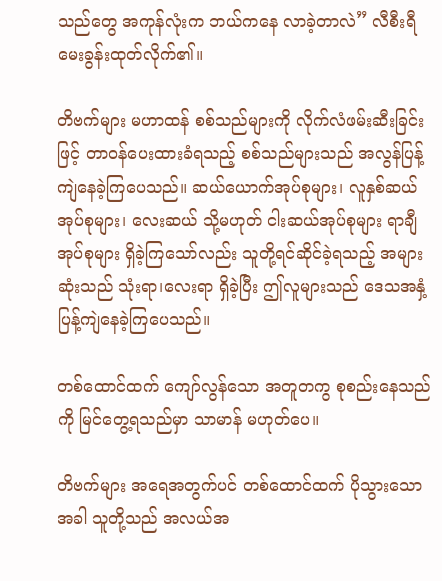သည်တွေ အကုန်လုံးက ဘယ်ကနေ လာခဲ့တာလဲ” လီစီးရီ မေးခွန်းထုတ်လိုက်၏။

တိဗက်များ မဟာထန် စစ်သည်များကို လိုက်လံဖမ်းဆီးခြင်းဖြင့် တာဝန်ပေးထားခံရသည့် စစ်သည်များသည် အလွန်ပြန့်ကျဲနေခဲ့ကြပေသည်။ ဆယ်ယောက်အုပ်စုများ၊ လူနှစ်ဆယ်အုပ်စုများ၊ လေးဆယ် သို့မဟုတ် ငါးဆယ်အုပ်စုများ ရာချီ အုပ်စုများ ရှိခဲ့ကြသော်လည်း သူတို့ရင်ဆိုင်ခဲ့ရသည့် အများဆုံးသည် သုံးရာ၊လေးရာ ရှိခဲ့ပြီး ဤလူများသည် ဒေသအနှံ့ ပြန့်ကျဲနေခဲ့ကြပေသည်။

တစ်ထောင်ထက် ကျော်လွန်သော အတူတကွ စုစည်းနေသည်ကို မြင်တွေ့ရသည်မှာ သာမာန် မဟုတ်ပေ။

တိဗက်များ အရေအတွက်ပင် တစ်ထောင်ထက် ပိုသွားသောအခါ သူတို့သည် အလယ်အ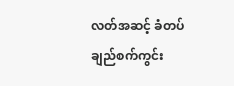လတ်အဆင့် ခံတပ်ချည်စက်ကွင်း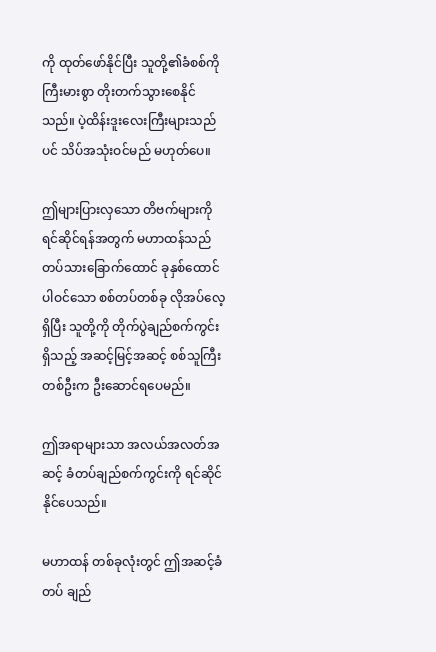ကို ထုတ်ဖော်နိုင်ပြီး သူတို့၏ခံစစ်ကို ကြီးမားစွာ တိုးတက်သွားစေနိုင်သည်။ ပဲ့ထိန်းဒူးလေးကြီးများသည်ပင် သိပ်အသုံးဝင်မည် မဟုတ်ပေ။

ဤများပြားလှသော တိဗက်များကို ရင်ဆိုင်ရန်အတွက် မဟာထန်သည် တပ်သားခြောက်ထောင် ခုနှစ်ထောင် ပါဝင်သော စစ်တပ်တစ်ခု လိုအပ်လေ့ရှိပြီး သူတို့ကို တိုက်ပွဲချည်စက်ကွင်းရှိသည့် အဆင့်မြင့်အဆင့် စစ်သူကြီးတစ်ဦးက ဦးဆောင်ရပေမည်။

ဤအရာများသာ အလယ်အလတ်အဆင့် ခံတပ်ချည်စက်ကွင်းကို ရင်ဆိုင်နိုင်ပေသည်။

မဟာထန် တစ်ခုလုံးတွင် ဤအဆင့်ခံတပ် ချည်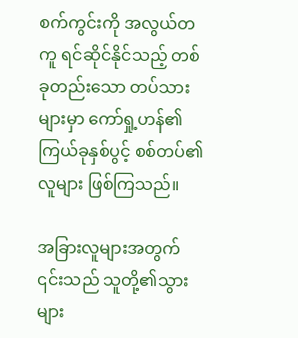စက်ကွင်းကို အလွယ်တကူ ရင်ဆိုင်နိုင်သည့် တစ်ခုတည်းသော တပ်သားများမှာ ကော်ရှု့ဟန်၏ ကြယ်ခုနှစ်ပွင့် စစ်တပ်၏လူများ ဖြစ်ကြသည်။

အခြားလူများအတွက် ၎င်းသည် သူတို့၏သွားများ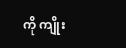ကို ကျိုး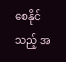စေနိုင်သည့် အ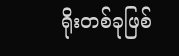ရိုးတစ်ခုဖြစ်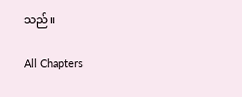သည်။

All Chapters